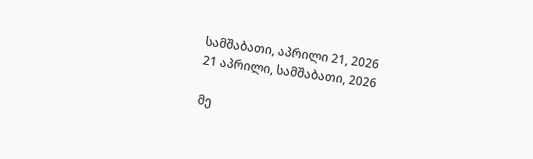სამშაბათი, აპრილი 21, 2026
21 აპრილი, სამშაბათი, 2026

მე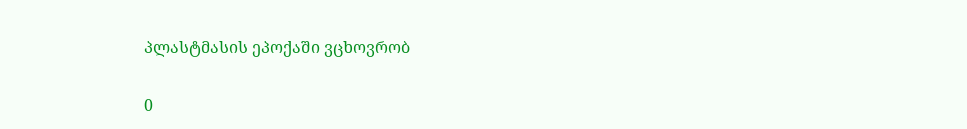პლასტმასის ეპოქაში ვცხოვრობ

0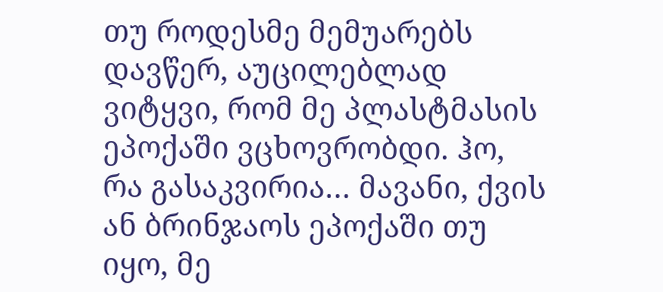თუ როდესმე მემუარებს დავწერ, აუცილებლად ვიტყვი, რომ მე პლასტმასის ეპოქაში ვცხოვრობდი. ჰო, რა გასაკვირია… მავანი, ქვის ან ბრინჯაოს ეპოქაში თუ  იყო, მე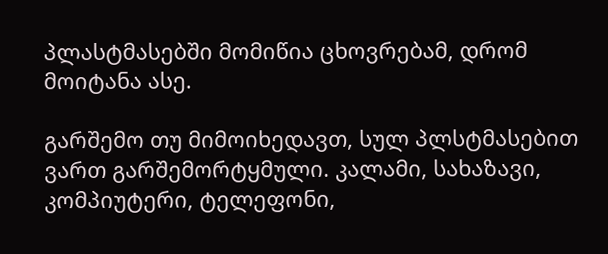პლასტმასებში მომიწია ცხოვრებამ, დრომ მოიტანა ასე.

გარშემო თუ მიმოიხედავთ, სულ პლსტმასებით ვართ გარშემორტყმული. კალამი, სახაზავი, კომპიუტერი, ტელეფონი,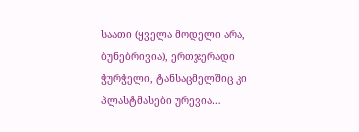საათი (ყველა მოდელი არა, ბუნებრივია), ერთჯერადი ჭურჭელი, ტანსაცმელშიც კი პლასტმასები ურევია…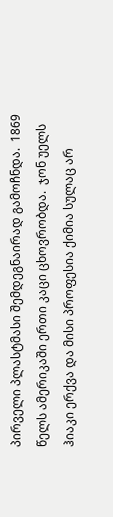პირველი პლასტმასი შემდეგნაირად გამოჩნდა.  1869 წელს ამერიკაში ერთი კაცი ცხოვრობდა.  ჯონ უელს ჰიაკი ერქვა და მისი პროფესია ქიმია სულაც არ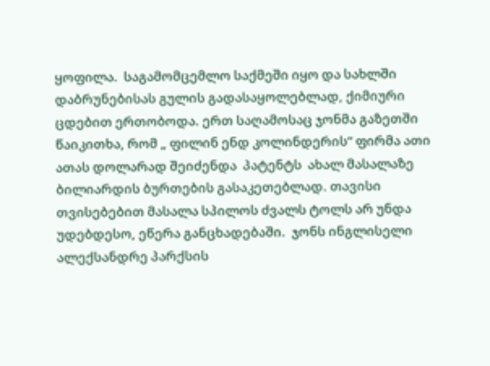ყოფილა.  საგამომცემლო საქმეში იყო და სახლში დაბრუნებისას გულის გადასაყოლებლად, ქიმიური ცდებით ერთობოდა. ერთ საღამოსაც ჯონმა გაზეთში წაიკითხა, რომ „ ფილინ ენდ კოლინდერის“ ფირმა ათი ათას დოლარად შეიძენდა  პატენტს  ახალ მასალაზე ბილიარდის ბურთების გასაკეთებლად. თავისი თვისებებით მასალა სპილოს ძვალს ტოლს არ უნდა უდებდესო, ეწერა განცხადებაში.  ჯონს ინგლისელი ალექსანდრე პარქსის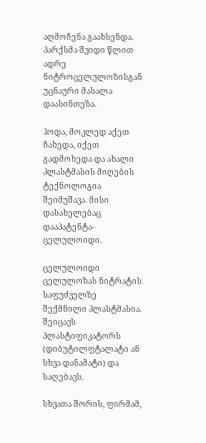აღმოჩენა გაახსენდა.  პარქსმა შვიდი წლით ადრე  ნიტროცელულოზისგან უცნაური მასალა დაასინთეზა.

ჰოდა, მოკლედ აქეთ ჩახედა, იქეთ გადმოხედა და ახალი პლასტმასის მიღების ტექნოლოგია შეიმუშავა. მისი დასახელებაც დააპატენტა-ცელულოიდი.

ცელულოიდი ცელულოზას ნიტრატის საფუძველზე შექმნილი პლასტმასია.  შეიცავს პლასტიფიკატორს (დიბუტილფტალატი ან სხვა დანამატი) და საღებავს.

სხვათა შორის, ფირმამ,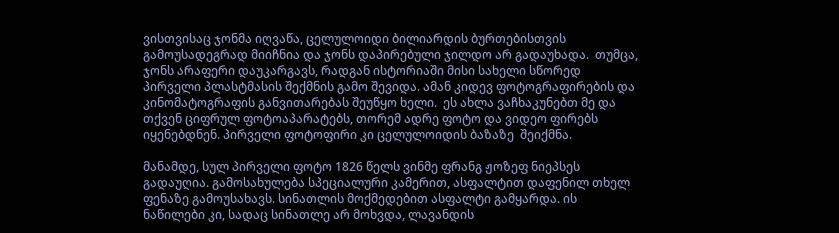ვისთვისაც ჯონმა იღვაწა, ცელულოიდი ბილიარდის ბურთებისთვის გამოუსადეგრად მიიჩნია და ჯონს დაპირებული ჯილდო არ გადაუხადა.  თუმცა, ჯონს არაფერი დაუკარგავს, რადგან ისტორიაში მისი სახელი სწორედ პირველი პლასტმასის შექმნის გამო შევიდა. ამან კიდევ ფოტოგრაფირების და კინომატოგრაფის განვითარებას შეუწყო ხელი.  ეს ახლა ვაჩხაკუნებთ მე და თქვენ ციფრულ ფოტოაპარატებს, თორემ ადრე ფოტო და ვიდეო ფირებს იყენებდნენ. პირველი ფოტოფირი კი ცელულოიდის ბაზაზე  შეიქმნა.

მანამდე, სულ პირველი ფოტო 1826 წელს ვინმე ფრანგ ჟოზეფ ნიეპსეს გადაუღია. გამოსახულება სპეციალური კამერით, ასფალტით დაფენილ თხელ ფენაზე გამოუსახავს. სინათლის მოქმედებით ასფალტი გამყარდა. ის ნაწილები კი, სადაც სინათლე არ მოხვდა, ლავანდის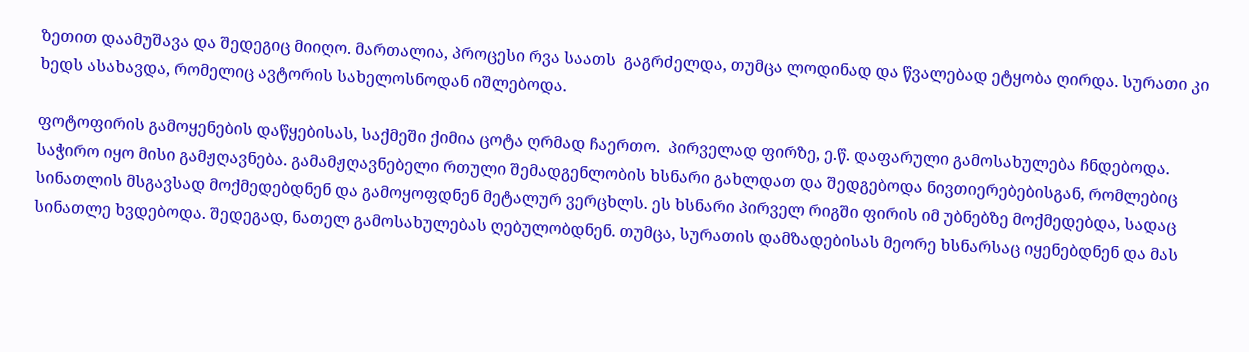ზეთით დაამუშავა და შედეგიც მიიღო. მართალია, პროცესი რვა საათს  გაგრძელდა, თუმცა ლოდინად და წვალებად ეტყობა ღირდა. სურათი კი ხედს ასახავდა, რომელიც ავტორის სახელოსნოდან იშლებოდა.

ფოტოფირის გამოყენების დაწყებისას, საქმეში ქიმია ცოტა ღრმად ჩაერთო.  პირველად ფირზე, ე.წ. დაფარული გამოსახულება ჩნდებოდა. საჭირო იყო მისი გამჟღავნება. გამამჟღავნებელი რთული შემადგენლობის ხსნარი გახლდათ და შედგებოდა ნივთიერებებისგან, რომლებიც სინათლის მსგავსად მოქმედებდნენ და გამოყოფდნენ მეტალურ ვერცხლს. ეს ხსნარი პირველ რიგში ფირის იმ უბნებზე მოქმედებდა, სადაც სინათლე ხვდებოდა. შედეგად, ნათელ გამოსახულებას ღებულობდნენ. თუმცა, სურათის დამზადებისას მეორე ხსნარსაც იყენებდნენ და მას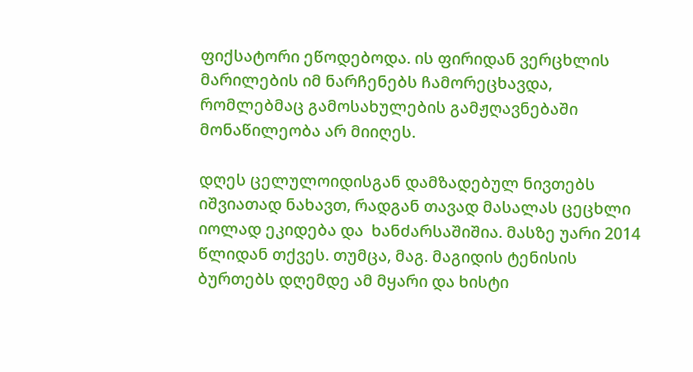ფიქსატორი ეწოდებოდა. ის ფირიდან ვერცხლის მარილების იმ ნარჩენებს ჩამორეცხავდა, რომლებმაც გამოსახულების გამჟღავნებაში მონაწილეობა არ მიიღეს.

დღეს ცელულოიდისგან დამზადებულ ნივთებს იშვიათად ნახავთ, რადგან თავად მასალას ცეცხლი იოლად ეკიდება და  ხანძარსაშიშია. მასზე უარი 2014 წლიდან თქვეს. თუმცა, მაგ. მაგიდის ტენისის ბურთებს დღემდე ამ მყარი და ხისტი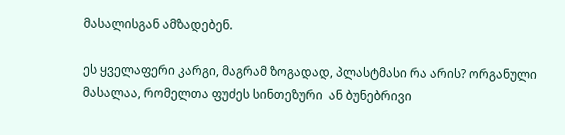მასალისგან ამზადებენ.

ეს ყველაფერი კარგი, მაგრამ ზოგადად, პლასტმასი რა არის? ორგანული მასალაა, რომელთა ფუძეს სინთეზური  ან ბუნებრივი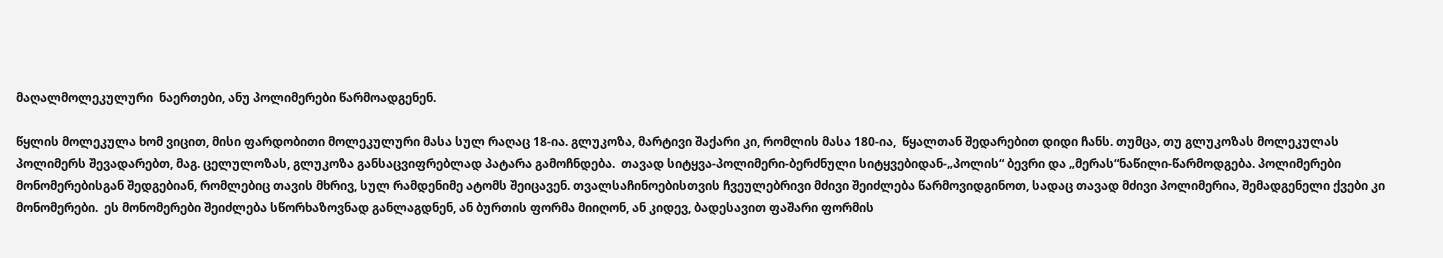მაღალმოლეკულური  ნაერთები, ანუ პოლიმერები წარმოადგენენ.

წყლის მოლეკულა ხომ ვიცით, მისი ფარდობითი მოლეკულური მასა სულ რაღაც 18-ია. გლუკოზა, მარტივი შაქარი კი, რომლის მასა 180-ია,  წყალთან შედარებით დიდი ჩანს. თუმცა, თუ გლუკოზას მოლეკულას პოლიმერს შევადარებთ, მაგ. ცელულოზას, გლუკოზა განსაცვიფრებლად პატარა გამოჩნდება.  თავად სიტყვა-პოლიმერი-ბერძნული სიტყვებიდან-„პოლის“ ბევრი და „მერას“ნაწილი-წარმოდგება. პოლიმერები მონომერებისგან შედგებიან, რომლებიც თავის მხრივ, სულ რამდენიმე ატომს შეიცავენ. თვალსაჩინოებისთვის ჩვეულებრივი მძივი შეიძლება წარმოვიდგინოთ, სადაც თავად მძივი პოლიმერია, შემადგენელი ქვები კი მონომერები.  ეს მონომერები შეიძლება სწორხაზოვნად განლაგდნენ, ან ბურთის ფორმა მიიღონ, ან კიდევ, ბადესავით ფაშარი ფორმის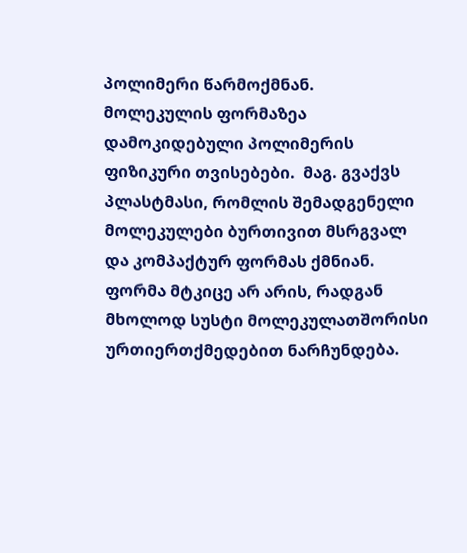პოლიმერი წარმოქმნან.  მოლეკულის ფორმაზეა დამოკიდებული პოლიმერის ფიზიკური თვისებები.  მაგ. გვაქვს პლასტმასი, რომლის შემადგენელი მოლეკულები ბურთივით მსრგვალ და კომპაქტურ ფორმას ქმნიან. ფორმა მტკიცე არ არის, რადგან მხოლოდ სუსტი მოლეკულათშორისი ურთიერთქმედებით ნარჩუნდება.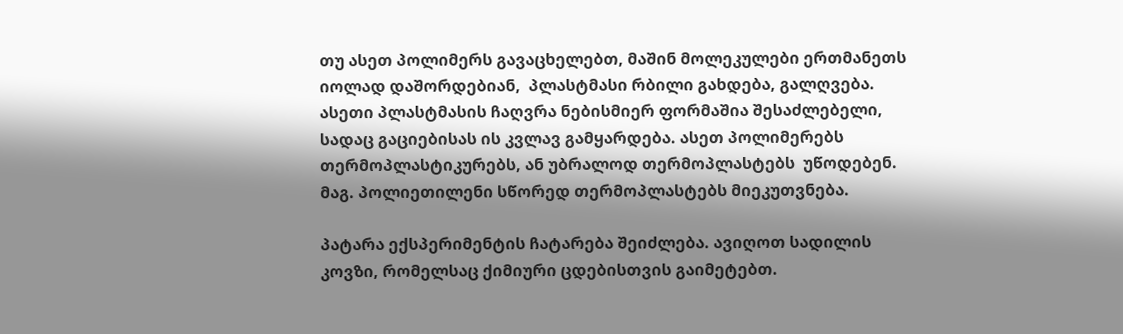თუ ასეთ პოლიმერს გავაცხელებთ, მაშინ მოლეკულები ერთმანეთს იოლად დაშორდებიან,  პლასტმასი რბილი გახდება, გალღვება. ასეთი პლასტმასის ჩაღვრა ნებისმიერ ფორმაშია შესაძლებელი, სადაც გაციებისას ის კვლავ გამყარდება. ასეთ პოლიმერებს თერმოპლასტიკურებს, ან უბრალოდ თერმოპლასტებს  უწოდებენ. მაგ. პოლიეთილენი სწორედ თერმოპლასტებს მიეკუთვნება.

პატარა ექსპერიმენტის ჩატარება შეიძლება. ავიღოთ სადილის კოვზი, რომელსაც ქიმიური ცდებისთვის გაიმეტებთ.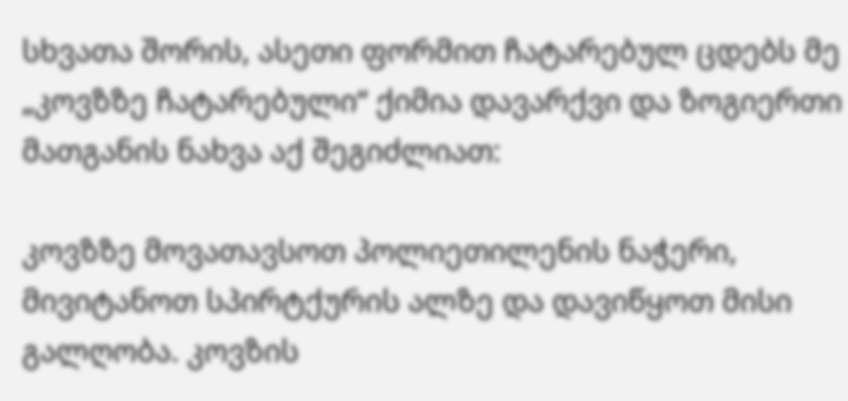სხვათა შორის, ასეთი ფორმით ჩატარებულ ცდებს მე „კოვზზე ჩატარებული“ ქიმია დავარქვი და ზოგიერთი მათგანის ნახვა აქ შეგიძლიათ:

კოვზზე მოვათავსოთ პოლიეთილენის ნაჭერი, მივიტანოთ სპირტქურის ალზე და დავიწყოთ მისი გალღობა. კოვზის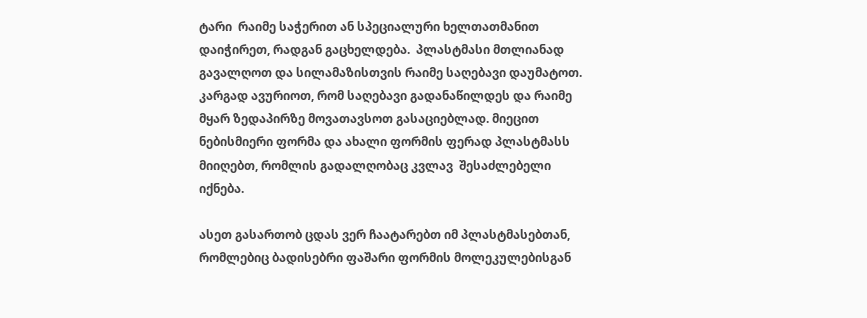ტარი  რაიმე საჭერით ან სპეციალური ხელთათმანით დაიჭირეთ, რადგან გაცხელდება.  პლასტმასი მთლიანად გავალღოთ და სილამაზისთვის რაიმე საღებავი დაუმატოთ. კარგად ავურიოთ, რომ საღებავი გადანაწილდეს და რაიმე მყარ ზედაპირზე მოვათავსოთ გასაციებლად. მიეცით ნებისმიერი ფორმა და ახალი ფორმის ფერად პლასტმასს მიიღებთ, რომლის გადალღობაც კვლავ  შესაძლებელი იქნება.

ასეთ გასართობ ცდას ვერ ჩაატარებთ იმ პლასტმასებთან, რომლებიც ბადისებრი ფაშარი ფორმის მოლეკულებისგან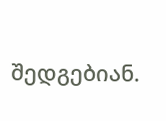შედგებიან.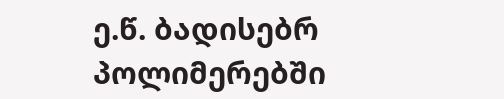ე.წ. ბადისებრ პოლიმერებში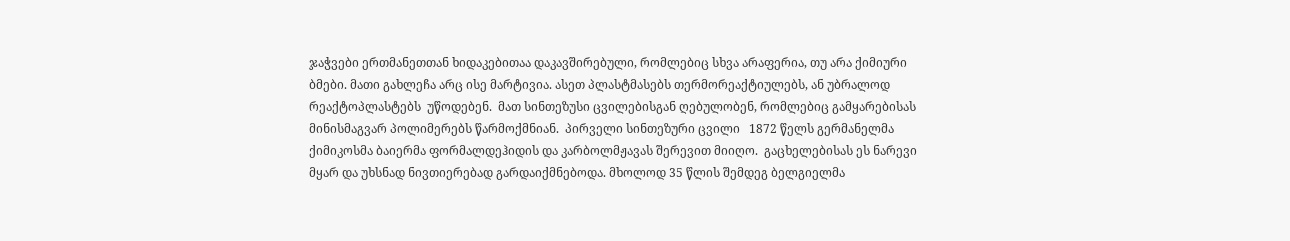ჯაჭვები ერთმანეთთან ხიდაკებითაა დაკავშირებული, რომლებიც სხვა არაფერია, თუ არა ქიმიური ბმები. მათი გახლეჩა არც ისე მარტივია. ასეთ პლასტმასებს თერმორეაქტიულებს, ან უბრალოდ რეაქტოპლასტებს  უწოდებენ.  მათ სინთეზუსი ცვილებისგან ღებულობენ, რომლებიც გამყარებისას მინისმაგვარ პოლიმერებს წარმოქმნიან.  პირველი სინთეზური ცვილი   1872 წელს გერმანელმა ქიმიკოსმა ბაიერმა ფორმალდეჰიდის და კარბოლმჟავას შერევით მიიღო.  გაცხელებისას ეს ნარევი მყარ და უხსნად ნივთიერებად გარდაიქმნებოდა. მხოლოდ 35 წლის შემდეგ ბელგიელმა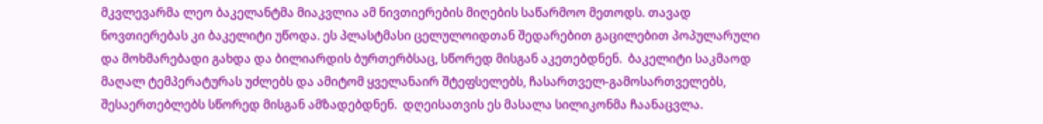მკვლევარმა ლეო ბაკელანტმა მიაკვლია ამ ნივთიერების მიღების საწარმოო მეთოდს. თავად ნოვთიერებას კი ბაკელიტი უწოდა. ეს პლასტმასი ცელულოიდთან შედარებით გაცილებით პოპულარული და მოხმარებადი გახდა და ბილიარდის ბურთერბსაც, სწორედ მისგან აკეთებდნენ.  ბაკელიტი საკმაოდ მაღალ ტემპერატურას უძლებს და ამიტომ ყველანაირ შტეფსელებს, ჩასართველ-გამოსართველებს, შესაერთებლებს სწორედ მისგან ამზადებდნენ.  დღეისათვის ეს მასალა სილიკონმა ჩაანაცვლა.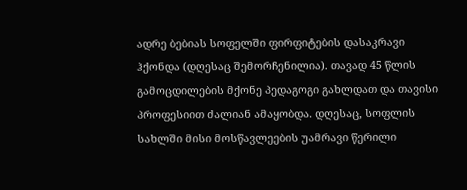ადრე ბებიას სოფელში ფირფიტების დასაკრავი ჰქონდა (დღესაც შემორჩენილია). თავად 45 წლის გამოცდილების მქონე პედაგოგი გახლდათ და თავისი პროფესიით ძალიან ამაყობდა. დღესაც, სოფლის სახლში მისი მოსწავლეების უამრავი წერილი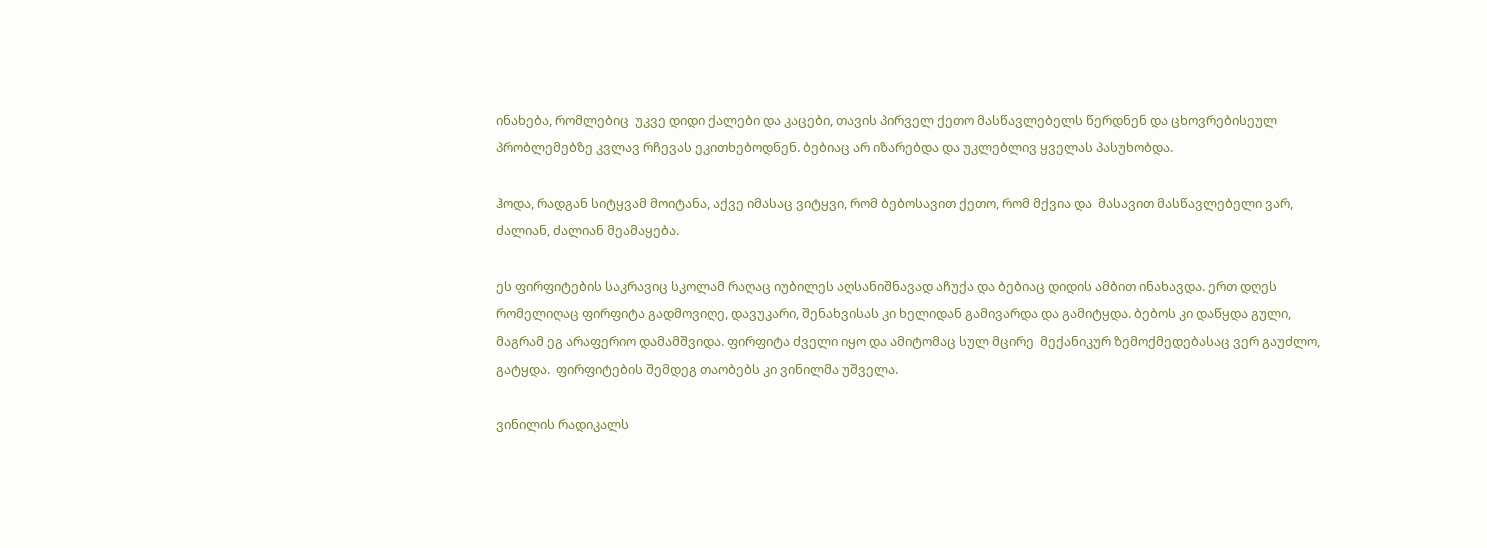ინახება, რომლებიც  უკვე დიდი ქალები და კაცები, თავის პირველ ქეთო მასწავლებელს წერდნენ და ცხოვრებისეულ პრობლემებზე კვლავ რჩევას ეკითხებოდნენ. ბებიაც არ იზარებდა და უკლებლივ ყველას პასუხობდა.

ჰოდა, რადგან სიტყვამ მოიტანა, აქვე იმასაც ვიტყვი, რომ ბებოსავით ქეთო, რომ მქვია და  მასავით მასწავლებელი ვარ, ძალიან, ძალიან მეამაყება.

ეს ფირფიტების საკრავიც სკოლამ რაღაც იუბილეს აღსანიშნავად აჩუქა და ბებიაც დიდის ამბით ინახავდა. ერთ დღეს რომელიღაც ფირფიტა გადმოვიღე, დავუკარი, შენახვისას კი ხელიდან გამივარდა და გამიტყდა. ბებოს კი დაწყდა გული, მაგრამ ეგ არაფერიო დამამშვიდა. ფირფიტა ძველი იყო და ამიტომაც სულ მცირე  მექანიკურ ზემოქმედებასაც ვერ გაუძლო, გატყდა.  ფირფიტების შემდეგ თაობებს კი ვინილმა უშველა.

ვინილის რადიკალს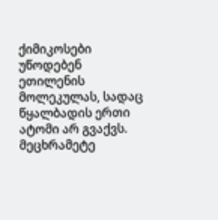ქიმიკოსები უწოდებენ ეთილენის მოლეკულას, სადაც წყალბადის ერთი ატომი არ გვაქვს.  მეცხრამეტე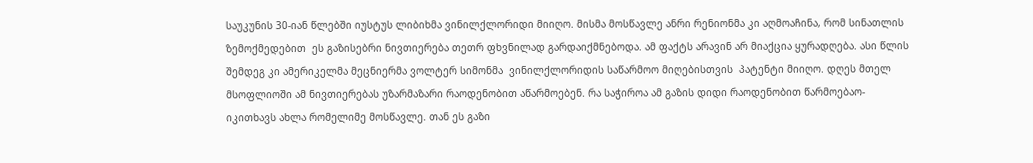საუკუნის 30-იან წლებში იუსტუს ლიბიხმა ვინილქლორიდი მიიღო. მისმა მოსწავლე ანრი რენიონმა კი აღმოაჩინა, რომ სინათლის ზემოქმედებით  ეს გაზისებრი ნივთიერება თეთრ ფხვნილად გარდაიქმნებოდა. ამ ფაქტს არავინ არ მიაქცია ყურადღება. ასი წლის შემდეგ კი ამერიკელმა მეცნიერმა ვოლტერ სიმონმა  ვინილქლორიდის საწარმოო მიღებისთვის  პატენტი მიიღო. დღეს მთელ მსოფლიოში ამ ნივთიერებას უზარმაზარი რაოდენობით აწარმოებენ. რა საჭიროა ამ გაზის დიდი რაოდენობით წარმოებაო-იკითხავს ახლა რომელიმე მოსწავლე. თან ეს გაზი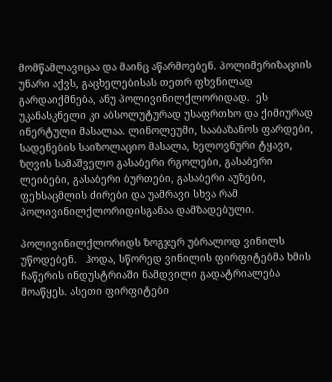მომწამლავიცაა და მაინც აწარმოებენ. პოლიმერიზაციის უნარი აქვს, გაცხელებისას თეთრ ფხვნილად გარდაიქმნება, ანუ პოლივინილქლორიდად.  ეს უკანასკნელი კი აბსოლუტურად უსაფრთხო და ქიმიურად ინერტული მასალაა. ლინოლეუმი, სააბაზანოს ფარდები, სადენების საიზოლაციო მასალა, ხელოვნური ტყავი, ზღვის სამაშველო გასაბერი რგოლები, გასაბერი ლეიბები, გასაბერი ბურთები, გასაბერი აუზები, ფეხსაცმლის ძირები და უამრავი სხვა რამ პოლივინილქლორიდისგანაა დამზადებული.

პოლივინილქლორიდს ზოგჯერ უბრალოდ ვინილს უწოდებენ.   ჰოდა, სწორედ ვინილის ფირფიტებმა ხმის ჩაწერის ინდუსტრიაში ნამდვილი გადატრიალება მოაწყეს. ასეთი ფირფიტები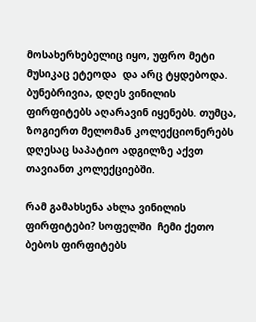მოსახერხებელიც იყო, უფრო მეტი მუსიკაც ეტეოდა  და არც ტყდებოდა.  ბუნებრივია, დღეს ვინილის ფირფიტებს აღარავინ იყენებს. თუმცა, ზოგიერთ მელომან კოლექციონერებს დღესაც საპატიო ადგილზე აქვთ თავიანთ კოლექციებში.

რამ გამახსენა ახლა ვინილის ფირფიტები? სოფელში  ჩემი ქეთო ბებოს ფირფიტებს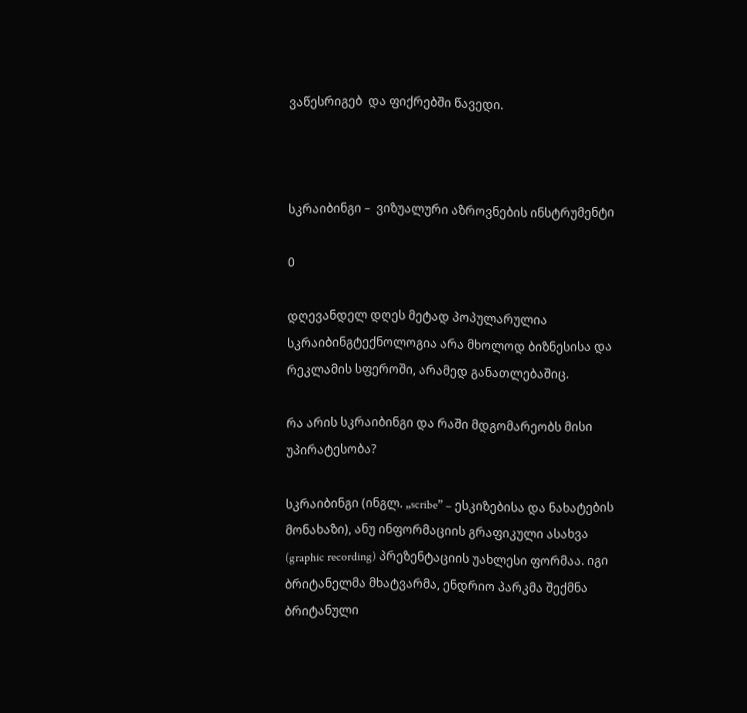ვაწესრიგებ  და ფიქრებში წავედი.



სკრაიბინგი –  ვიზუალური აზროვნების ინსტრუმენტი

0

დღევანდელ დღეს მეტად პოპულარულია სკრაიბინგტექნოლოგია არა მხოლოდ ბიზნესისა და რეკლამის სფეროში, არამედ განათლებაშიც.

რა არის სკრაიბინგი და რაში მდგომარეობს მისი უპირატესობა?

სკრაიბინგი (ინგლ. „scribe” – ესკიზებისა და ნახატების მონახაზი), ანუ ინფორმაციის გრაფიკული ასახვა (graphic recording) პრეზენტაციის უახლესი ფორმაა. იგი ბრიტანელმა მხატვარმა, ენდრიო პარკმა შექმნა ბრიტანული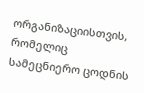ორგანიზაციისთვის, რომელიც სამეცნიერო ცოდნის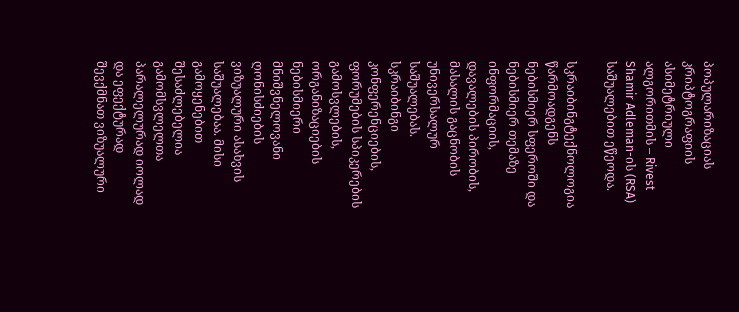პოპულარიზაციას კრიპტოგრაფიის ასიმეტრიული ალგორითმის – Rivest Shamir Adleman-ის (RSA) საშუალებით ეწეოდა.

სკრაიბინგტექნოლოგია წარმოადგენს ნებისმიერ სფეროში და ნებისმიერ თემაზე ინფორმაციის, დავალების პირობის, მასალის გაცნობის უნივერსალურ საშუალებას.  სკრაიბინგი კონფერენციების, ფორუმების სპიკერების გამოსვლების, ორგანიზაციების ნებისმიერი მნიშვნელოვანი ღონისძიების ვიზუალური ასახვის საშუალებაა. მისი გამოყენებით შესაძლებელია გამომსვლელთა პარალელურად იოლად და ეფექტურად შევქმნათ ვიზუალური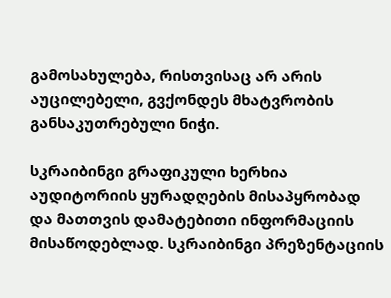გამოსახულება, რისთვისაც არ არის აუცილებელი, გვქონდეს მხატვრობის განსაკუთრებული ნიჭი.

სკრაიბინგი გრაფიკული ხერხია აუდიტორიის ყურადღების მისაპყრობად და მათთვის დამატებითი ინფორმაციის მისაწოდებლად. სკრაიბინგი პრეზენტაციის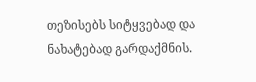თეზისებს სიტყვებად და ნახატებად გარდაქმნის.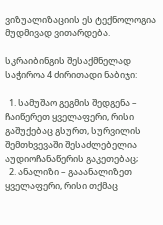ვიზუალიზაციის ეს ტექნოლოგია მუდმივად ვითარდება.

სკრაიბინგის შესაქმნელად საჭიროა 4 ძირითადი ნაბიჯი:

  1. სამუშაო გეგმის შედგენა – ჩაიწერეთ ყველაფერი, რისი გაშუქებაც გსურთ, სურვილის შემთხვევაში შესაძლებელია აუდიოჩანაწერის გაკეთებაც;
  2. ანალიზი – გააანალიზეთ ყველაფერი, რისი თქმაც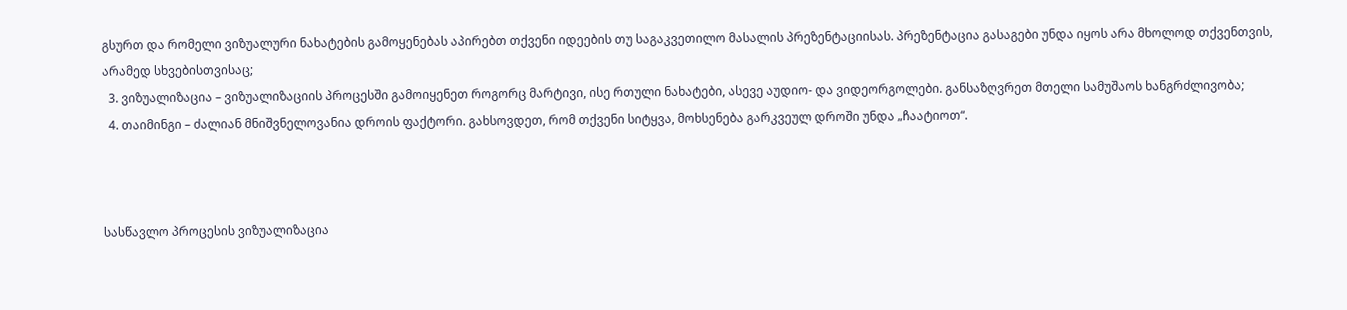გსურთ და რომელი ვიზუალური ნახატების გამოყენებას აპირებთ თქვენი იდეების თუ საგაკვეთილო მასალის პრეზენტაციისას. პრეზენტაცია გასაგები უნდა იყოს არა მხოლოდ თქვენთვის, არამედ სხვებისთვისაც;
  3. ვიზუალიზაცია – ვიზუალიზაციის პროცესში გამოიყენეთ როგორც მარტივი, ისე რთული ნახატები, ასევე აუდიო- და ვიდეორგოლები. განსაზღვრეთ მთელი სამუშაოს ხანგრძლივობა;
  4. თაიმინგი – ძალიან მნიშვნელოვანია დროის ფაქტორი. გახსოვდეთ, რომ თქვენი სიტყვა, მოხსენება გარკვეულ დროში უნდა „ჩაატიოთ“.



სასწავლო პროცესის ვიზუალიზაცია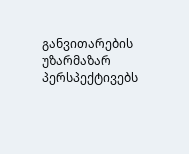განვითარების უზარმაზარ პერსპექტივებს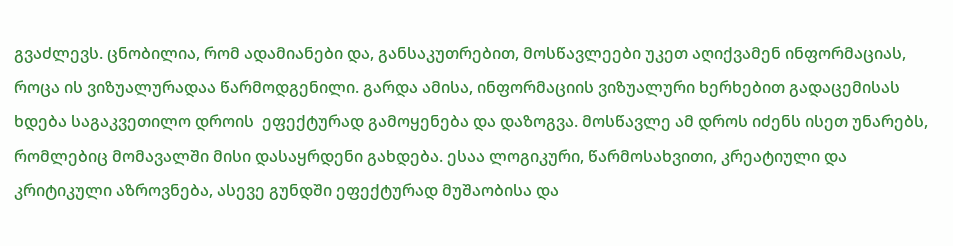გვაძლევს. ცნობილია, რომ ადამიანები და, განსაკუთრებით, მოსწავლეები უკეთ აღიქვამენ ინფორმაციას, როცა ის ვიზუალურადაა წარმოდგენილი. გარდა ამისა, ინფორმაციის ვიზუალური ხერხებით გადაცემისას ხდება საგაკვეთილო დროის  ეფექტურად გამოყენება და დაზოგვა. მოსწავლე ამ დროს იძენს ისეთ უნარებს, რომლებიც მომავალში მისი დასაყრდენი გახდება. ესაა ლოგიკური, წარმოსახვითი, კრეატიული და კრიტიკული აზროვნება, ასევე გუნდში ეფექტურად მუშაობისა და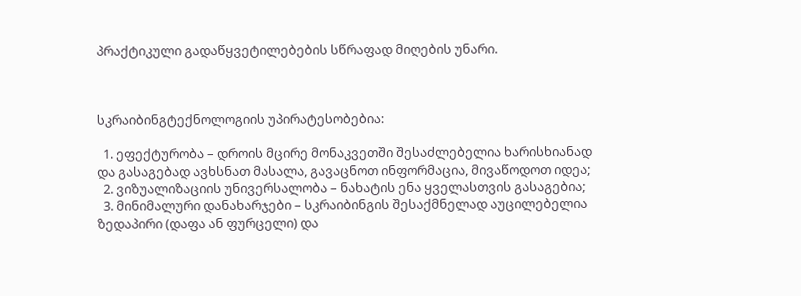პრაქტიკული გადაწყვეტილებების სწრაფად მიღების უნარი.



სკრაიბინგტექნოლოგიის უპირატესობებია:

  1. ეფექტურობა – დროის მცირე მონაკვეთში შესაძლებელია ხარისხიანად და გასაგებად ავხსნათ მასალა, გავაცნოთ ინფორმაცია, მივაწოდოთ იდეა;
  2. ვიზუალიზაციის უნივერსალობა – ნახატის ენა ყველასთვის გასაგებია;
  3. მინიმალური დანახარჯები – სკრაიბინგის შესაქმნელად აუცილებელია ზედაპირი (დაფა ან ფურცელი) და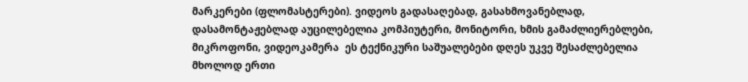მარკერები (ფლომასტერები). ვიდეოს გადასაღებად, გასახმოვანებლად, დასამონტაჟებლად აუცილებელია კომპიუტერი, მონიტორი, ხმის გამაძლიერებლები, მიკროფონი, ვიდეოკამერა  ეს ტექნიკური საშუალებები დღეს უკვე შესაძლებელია მხოლოდ ერთი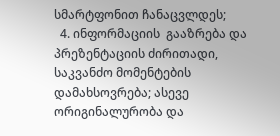სმარტფონით ჩანაცვლდეს;
  4. ინფორმაციის  გააზრება და პრეზენტაციის ძირითადი, საკვანძო მომენტების დამახსოვრება; ასევე ორიგინალურობა და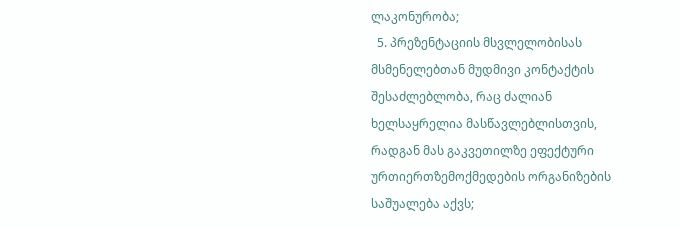ლაკონურობა;
  5. პრეზენტაციის მსვლელობისას მსმენელებთან მუდმივი კონტაქტის შესაძლებლობა, რაც ძალიან ხელსაყრელია მასწავლებლისთვის, რადგან მას გაკვეთილზე ეფექტური ურთიერთზემოქმედების ორგანიზების საშუალება აქვს;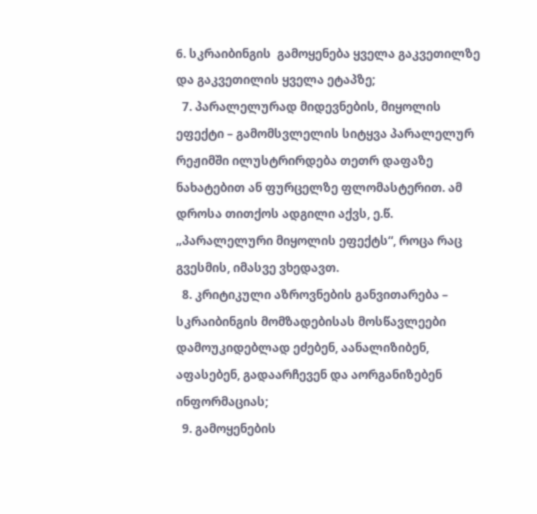6. სკრაიბინგის  გამოყენება ყველა გაკვეთილზე და გაკვეთილის ყველა ეტაპზე;
  7. პარალელურად მიდევნების, მიყოლის ეფექტი – გამომსვლელის სიტყვა პარალელურ რეჟიმში ილუსტრირდება თეთრ დაფაზე ნახატებით ან ფურცელზე ფლომასტერით. ამ დროსა თითქოს ადგილი აქვს, ე.წ. „პარალელური მიყოლის ეფექტს“, როცა რაც გვესმის, იმასვე ვხედავთ.
  8. კრიტიკული აზროვნების განვითარება – სკრაიბინგის მომზადებისას მოსწავლეები დამოუკიდებლად ეძებენ, აანალიზიბენ, აფასებენ, გადაარჩევენ და აორგანიზებენ ინფორმაციას;
  9. გამოყენების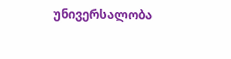უნივერსალობა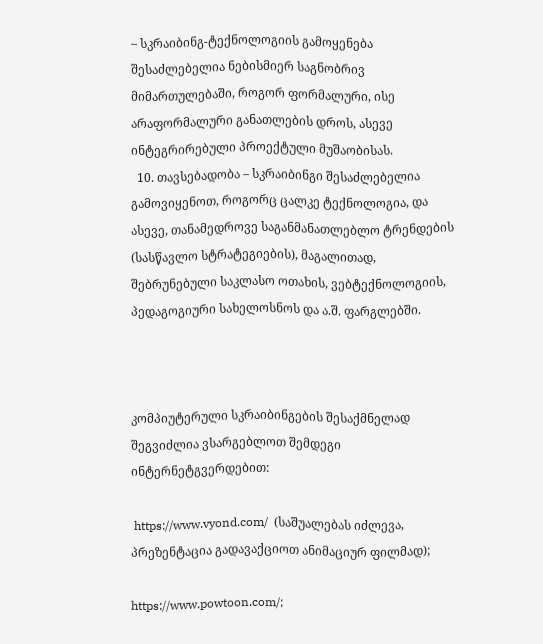– სკრაიბინგ-ტექნოლოგიის გამოყენება შესაძლებელია ნებისმიერ საგნობრივ მიმართულებაში, როგორ ფორმალური, ისე არაფორმალური განათლების დროს, ასევე ინტეგრირებული პროექტული მუშაობისას.
  10. თავსებადობა – სკრაიბინგი შესაძლებელია გამოვიყენოთ, როგორც ცალკე ტექნოლოგია, და ასევე, თანამედროვე საგანმანათლებლო ტრენდების (სასწავლო სტრატეგიების), მაგალითად, შებრუნებული საკლასო ოთახის, ვებტექნოლოგიის, პედაგოგიური სახელოსნოს და ა.შ. ფარგლებში.



კომპიუტერული სკრაიბინგების შესაქმნელად შეგვიძლია ვსარგებლოთ შემდეგი ინტერნეტგვერდებით:

 https://www.vyond.com/  (საშუალებას იძლევა, პრეზენტაცია გადავაქციოთ ანიმაციურ ფილმად);

https://www.powtoon.com/;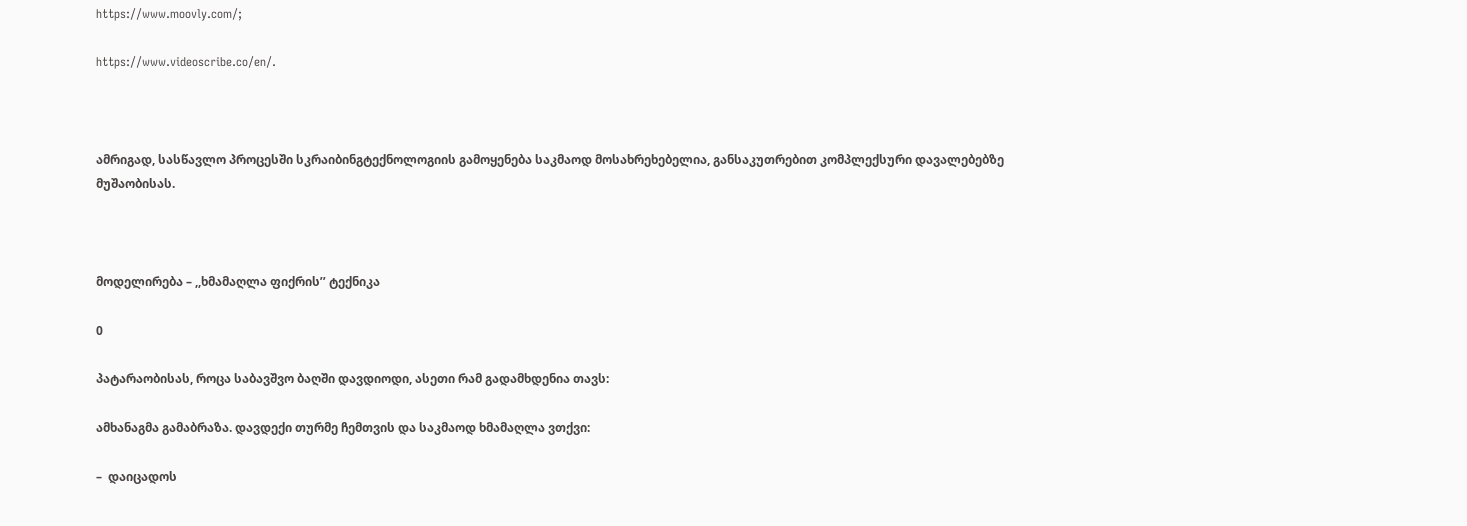https://www.moovly.com/;

https://www.videoscribe.co/en/.



ამრიგად, სასწავლო პროცესში სკრაიბინგტექნოლოგიის გამოყენება საკმაოდ მოსახრეხებელია, განსაკუთრებით კომპლექსური დავალებებზე მუშაობისას.



მოდელირება – ,,ხმამაღლა ფიქრის’’ ტექნიკა

0

პატარაობისას, როცა საბავშვო ბაღში დავდიოდი, ასეთი რამ გადამხდენია თავს:

ამხანაგმა გამაბრაზა. დავდექი თურმე ჩემთვის და საკმაოდ ხმამაღლა ვთქვი:

–  დაიცადოს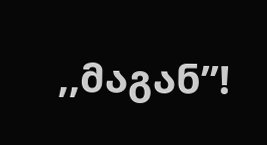,,მაგან’’!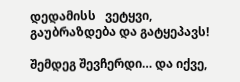დედამისს   ვეტყვი, გაუბრაზდება და გატყეპავს!

შემდეგ შევჩერდი… და იქვე,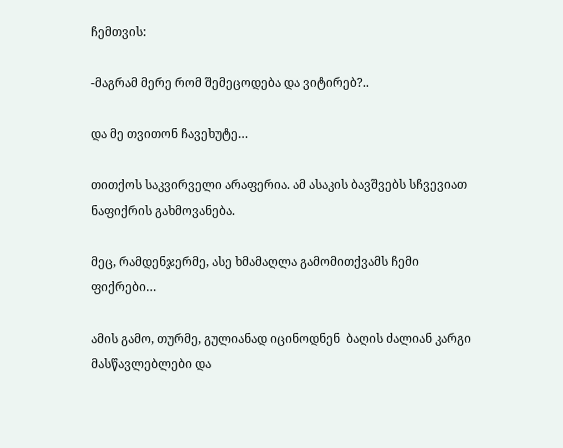ჩემთვის:

-მაგრამ მერე რომ შემეცოდება და ვიტირებ?..

და მე თვითონ ჩავეხუტე…

თითქოს საკვირველი არაფერია. ამ ასაკის ბავშვებს სჩვევიათ ნაფიქრის გახმოვანება.

მეც, რამდენჯერმე, ასე ხმამაღლა გამომითქვამს ჩემი ფიქრები…

ამის გამო, თურმე, გულიანად იცინოდნენ  ბაღის ძალიან კარგი მასწავლებლები და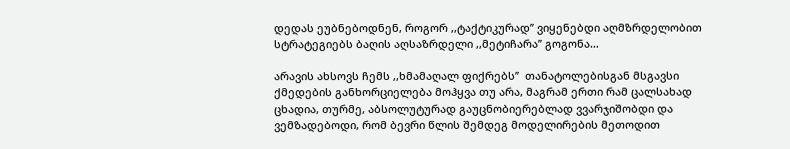დედას ეუბნებოდნენ, როგორ ,,ტაქტიკურად’’ ვიყენებდი აღმზრდელობით სტრატეგიებს ბაღის აღსაზრდელი ,,მეტიჩარა’’ გოგონა…

არავის ახსოვს ჩემს ,,ხმამაღალ ფიქრებს’’  თანატოლებისგან მსგავსი ქმედების განხორციელება მოჰყვა თუ არა, მაგრამ ერთი რამ ცალსახად ცხადია, თურმე, აბსოლუტურად გაუცნობიერებლად ვვარჯიშობდი და ვემზადებოდი, რომ ბევრი წლის შემდეგ მოდელირების მეთოდით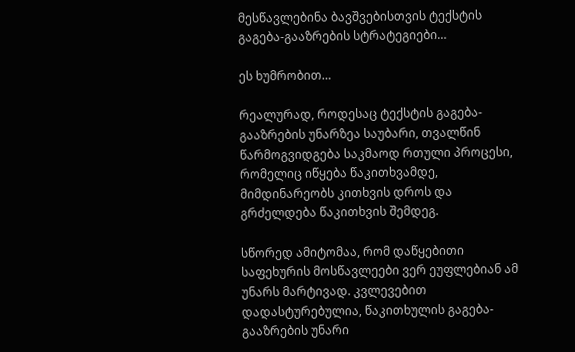მესწავლებინა ბავშვებისთვის ტექსტის გაგება-გააზრების სტრატეგიები…

ეს ხუმრობით…

რეალურად, როდესაც ტექსტის გაგება-გააზრების უნარზეა საუბარი, თვალწინ წარმოგვიდგება საკმაოდ რთული პროცესი, რომელიც იწყება წაკითხვამდე, მიმდინარეობს კითხვის დროს და გრძელდება წაკითხვის შემდეგ.

სწორედ ამიტომაა, რომ დაწყებითი საფეხურის მოსწავლეები ვერ ეუფლებიან ამ უნარს მარტივად. კვლევებით დადასტურებულია, წაკითხულის გაგება-გააზრების უნარი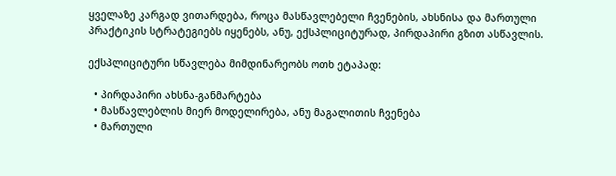ყველაზე კარგად ვითარდება, როცა მასწავლებელი ჩვენების, ახსნისა და მართული პრაქტიკის სტრატეგიებს იყენებს, ანუ, ექსპლიციტურად, პირდაპირი გზით ასწავლის.

ექსპლიციტური სწავლება მიმდინარეობს ოთხ ეტაპად:

  • პირდაპირი ახსნა-განმარტება
  • მასწავლებლის მიერ მოდელირება, ანუ მაგალითის ჩვენება
  • მართული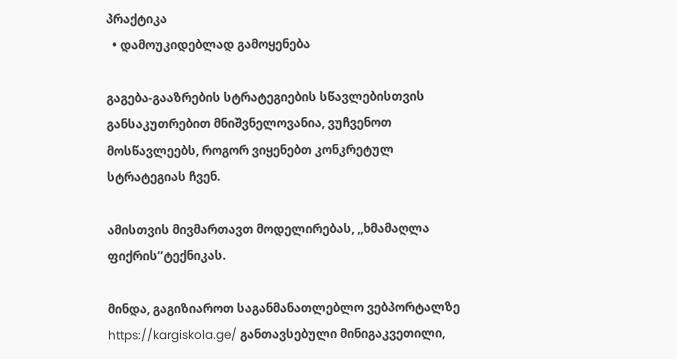პრაქტიკა
  • დამოუკიდებლად გამოყენება

გაგება-გააზრების სტრატეგიების სწავლებისთვის განსაკუთრებით მნიშვნელოვანია, ვუჩვენოთ მოსწავლეებს, როგორ ვიყენებთ კონკრეტულ სტრატეგიას ჩვენ.

ამისთვის მივმართავთ მოდელირებას, ,,ხმამაღლა ფიქრის’’ტექნიკას.

მინდა, გაგიზიაროთ საგანმანათლებლო ვებპორტალზე https://kargiskola.ge/ განთავსებული მინიგაკვეთილი,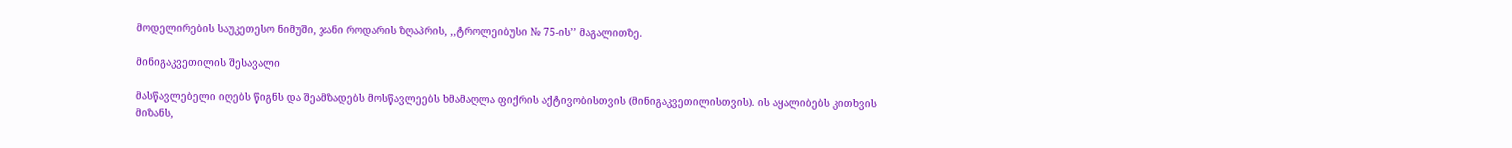მოდელირების საუკეთესო ნიმუში, ჯანი როდარის ზღაპრის, ,,ტროლეიბუსი № 75-ის’’ მაგალითზე.

მინიგაკვეთილის შესავალი

მასწავლებელი იღებს წიგნს და შეამზადებს მოსწავლეებს ხმამაღლა ფიქრის აქტივობისთვის (მინიგაკვეთილისთვის). ის აყალიბებს კითხვის მიზანს,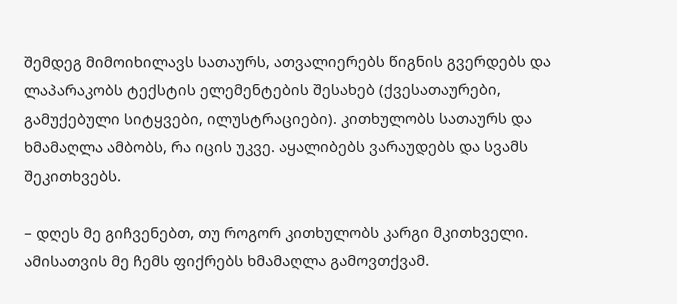შემდეგ მიმოიხილავს სათაურს, ათვალიერებს წიგნის გვერდებს და ლაპარაკობს ტექსტის ელემენტების შესახებ (ქვესათაურები, გამუქებული სიტყვები, ილუსტრაციები). კითხულობს სათაურს და ხმამაღლა ამბობს, რა იცის უკვე. აყალიბებს ვარაუდებს და სვამს შეკითხვებს.

– დღეს მე გიჩვენებთ, თუ როგორ კითხულობს კარგი მკითხველი. ამისათვის მე ჩემს ფიქრებს ხმამაღლა გამოვთქვამ.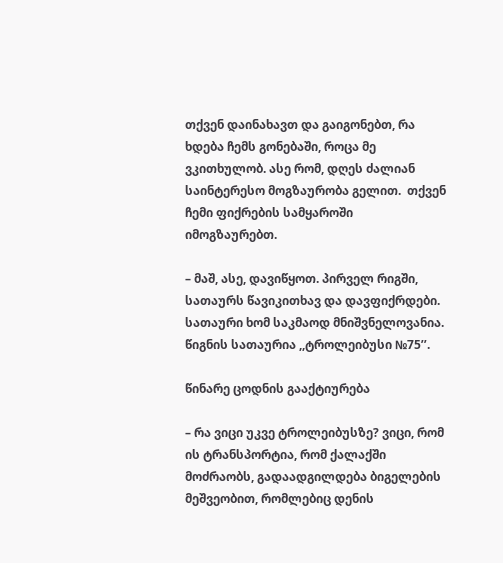თქვენ დაინახავთ და გაიგონებთ, რა ხდება ჩემს გონებაში, როცა მე ვკითხულობ. ასე რომ, დღეს ძალიან საინტერესო მოგზაურობა გელით.  თქვენ ჩემი ფიქრების სამყაროში იმოგზაურებთ.

– მაშ, ასე, დავიწყოთ. პირველ რიგში, სათაურს წავიკითხავ და დავფიქრდები.  სათაური ხომ საკმაოდ მნიშვნელოვანია. წიგნის სათაურია ,,ტროლეიბუსი №75’’.

წინარე ცოდნის გააქტიურება

– რა ვიცი უკვე ტროლეიბუსზე? ვიცი, რომ ის ტრანსპორტია, რომ ქალაქში მოძრაობს, გადაადგილდება ბიგელების მეშვეობით, რომლებიც დენის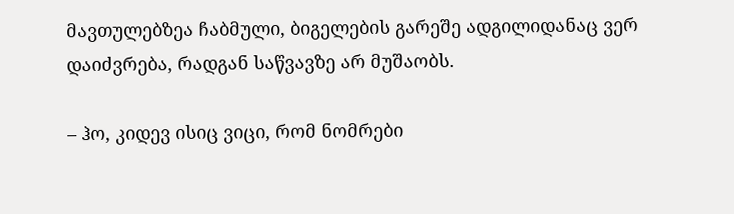მავთულებზეა ჩაბმული, ბიგელების გარეშე ადგილიდანაც ვერ დაიძვრება, რადგან საწვავზე არ მუშაობს.

– ჰო, კიდევ ისიც ვიცი, რომ ნომრები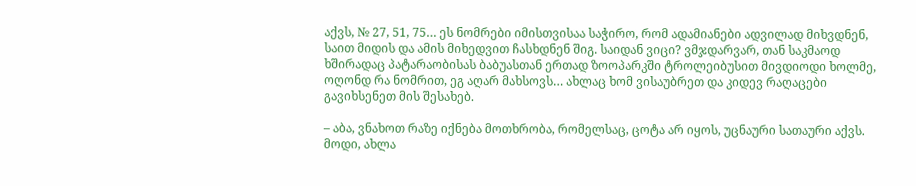აქვს, № 27, 51, 75… ეს ნომრები იმისთვისაა საჭირო, რომ ადამიანები ადვილად მიხვდნენ, საით მიდის და ამის მიხედვით ჩასხდნენ შიგ. საიდან ვიცი? ვმჯდარვარ, თან საკმაოდ ხშირადაც პატარაობისას ბაბუასთან ერთად ზოოპარკში ტროლეიბუსით მივდიოდი ხოლმე, ოღონდ რა ნომრით, ეგ აღარ მახსოვს… ახლაც ხომ ვისაუბრეთ და კიდევ რაღაცები გავიხსენეთ მის შესახებ.

– აბა, ვნახოთ რაზე იქნება მოთხრობა, რომელსაც, ცოტა არ იყოს, უცნაური სათაური აქვს. მოდი, ახლა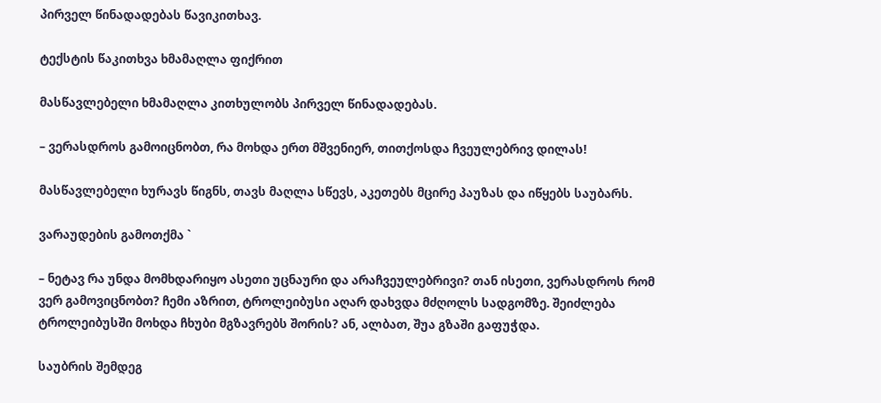პირველ წინადადებას წავიკითხავ.

ტექსტის წაკითხვა ხმამაღლა ფიქრით

მასწავლებელი ხმამაღლა კითხულობს პირველ წინადადებას.

– ვერასდროს გამოიცნობთ, რა მოხდა ერთ მშვენიერ, თითქოსდა ჩვეულებრივ დილას!

მასწავლებელი ხურავს წიგნს, თავს მაღლა სწევს, აკეთებს მცირე პაუზას და იწყებს საუბარს.

ვარაუდების გამოთქმა `

– ნეტავ რა უნდა მომხდარიყო ასეთი უცნაური და არაჩვეულებრივი? თან ისეთი, ვერასდროს რომ ვერ გამოვიცნობთ? ჩემი აზრით, ტროლეიბუსი აღარ დახვდა მძღოლს სადგომზე. შეიძლება ტროლეიბუსში მოხდა ჩხუბი მგზავრებს შორის? ან, ალბათ, შუა გზაში გაფუჭდა.

საუბრის შემდეგ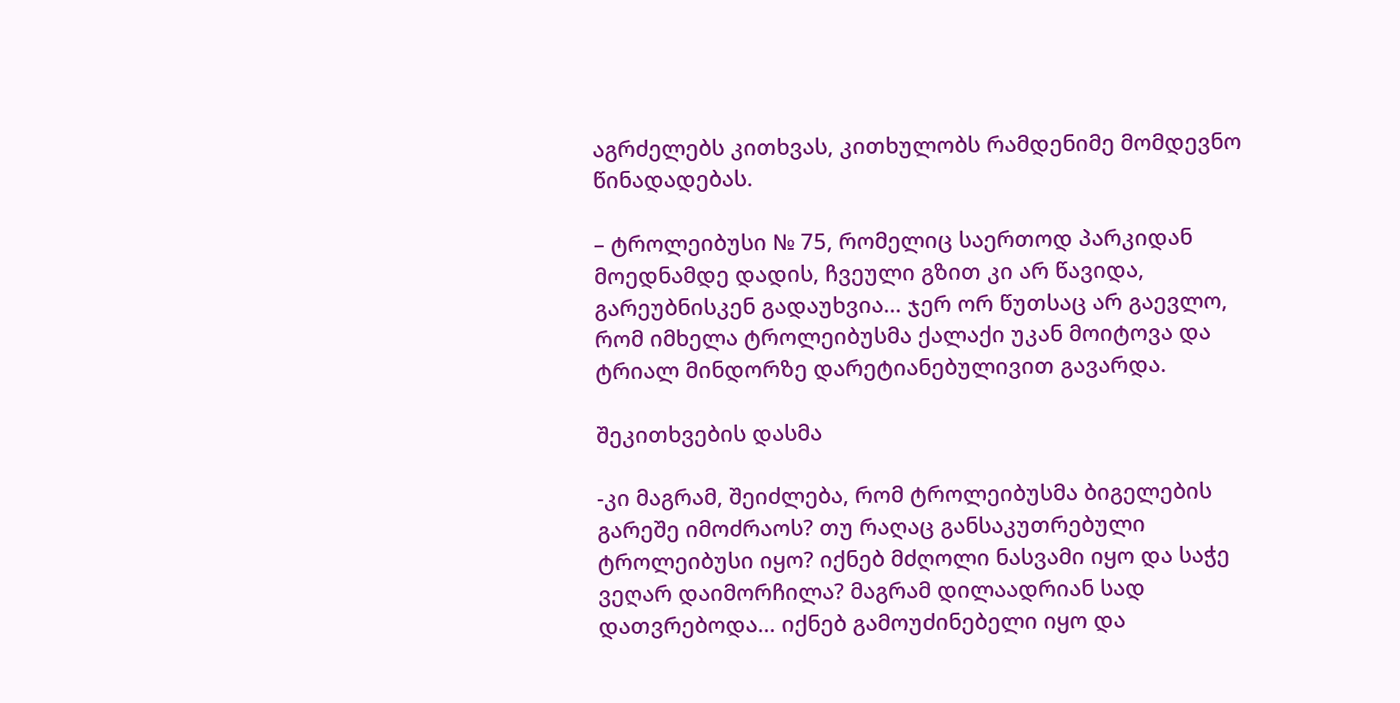აგრძელებს კითხვას, კითხულობს რამდენიმე მომდევნო წინადადებას.

– ტროლეიბუსი № 75, რომელიც საერთოდ პარკიდან მოედნამდე დადის, ჩვეული გზით კი არ წავიდა, გარეუბნისკენ გადაუხვია… ჯერ ორ წუთსაც არ გაევლო, რომ იმხელა ტროლეიბუსმა ქალაქი უკან მოიტოვა და ტრიალ მინდორზე დარეტიანებულივით გავარდა.

შეკითხვების დასმა

-კი მაგრამ, შეიძლება, რომ ტროლეიბუსმა ბიგელების გარეშე იმოძრაოს? თუ რაღაც განსაკუთრებული ტროლეიბუსი იყო? იქნებ მძღოლი ნასვამი იყო და საჭე ვეღარ დაიმორჩილა? მაგრამ დილაადრიან სად დათვრებოდა… იქნებ გამოუძინებელი იყო და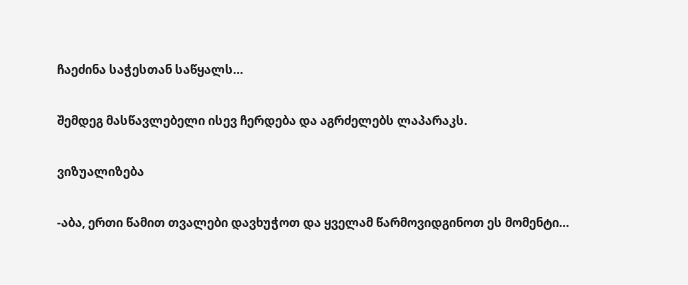ჩაეძინა საჭესთან საწყალს…

შემდეგ მასწავლებელი ისევ ჩერდება და აგრძელებს ლაპარაკს.

ვიზუალიზება

-აბა, ერთი წამით თვალები დავხუჭოთ და ყველამ წარმოვიდგინოთ ეს მომენტი…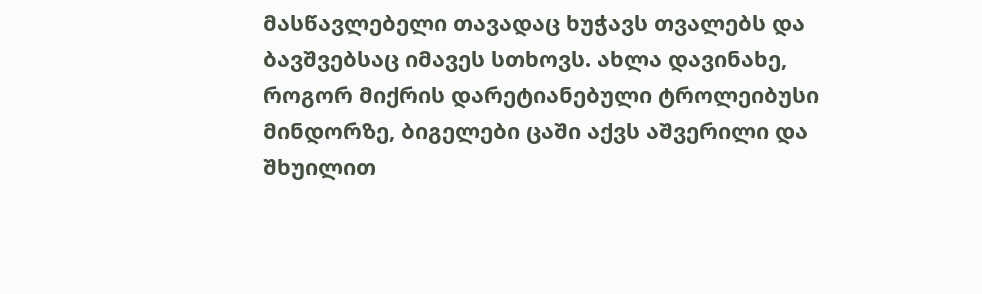მასწავლებელი თავადაც ხუჭავს თვალებს და ბავშვებსაც იმავეს სთხოვს. ახლა დავინახე, როგორ მიქრის დარეტიანებული ტროლეიბუსი მინდორზე, ბიგელები ცაში აქვს აშვერილი და შხუილით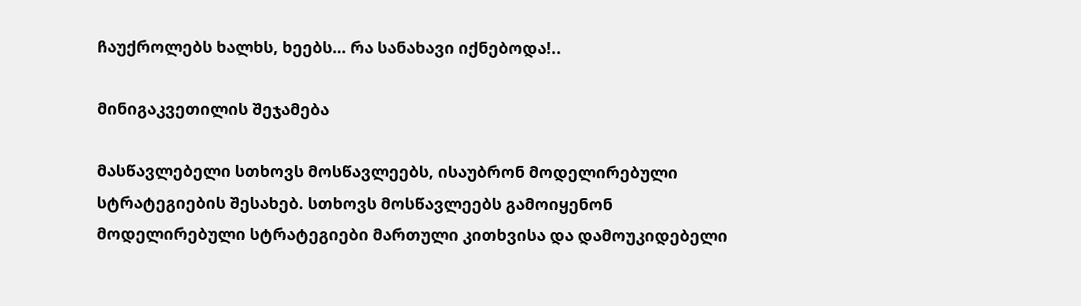ჩაუქროლებს ხალხს, ხეებს… რა სანახავი იქნებოდა!..

მინიგაკვეთილის შეჯამება

მასწავლებელი სთხოვს მოსწავლეებს, ისაუბრონ მოდელირებული სტრატეგიების შესახებ. სთხოვს მოსწავლეებს გამოიყენონ მოდელირებული სტრატეგიები მართული კითხვისა და დამოუკიდებელი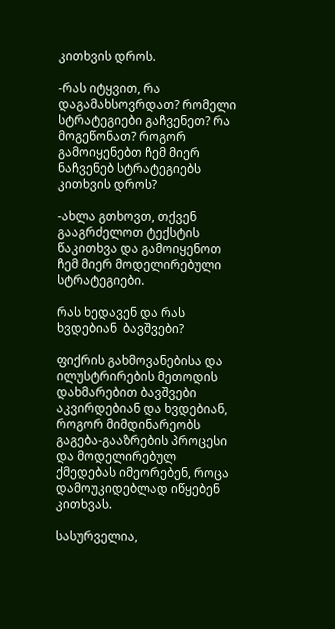კითხვის დროს.

-რას იტყვით, რა დაგამახსოვრდათ? რომელი სტრატეგიები გაჩვენეთ? რა მოგეწონათ? როგორ გამოიყენებთ ჩემ მიერ ნაჩვენებ სტრატეგიებს კითხვის დროს?

-ახლა გთხოვთ, თქვენ გააგრძელოთ ტექსტის წაკითხვა და გამოიყენოთ ჩემ მიერ მოდელირებული სტრატეგიები.

რას ხედავენ და რას ხვდებიან  ბავშვები?

ფიქრის გახმოვანებისა და ილუსტრირების მეთოდის დახმარებით ბავშვები აკვირდებიან და ხვდებიან, როგორ მიმდინარეობს გაგება-გააზრების პროცესი და მოდელირებულ ქმედებას იმეორებენ, როცა დამოუკიდებლად იწყებენ კითხვას.

სასურველია,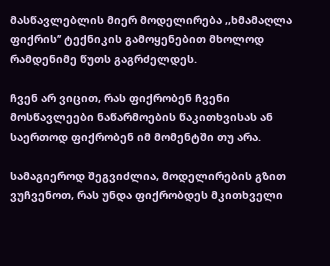მასწავლებლის მიერ მოდელირება ,,ხმამაღლა ფიქრის’’ ტექნიკის გამოყენებით მხოლოდ რამდენიმე წუთს გაგრძელდეს.

ჩვენ არ ვიცით, რას ფიქრობენ ჩვენი მოსწავლეები ნაწარმოების წაკითხვისას ან საერთოდ ფიქრობენ იმ მომენტში თუ არა.

სამაგიეროდ შეგვიძლია, მოდელირების გზით ვუჩვენოთ, რას უნდა ფიქრობდეს მკითხველი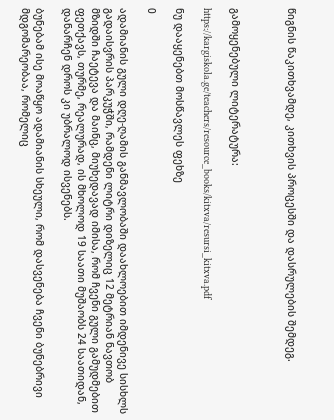წიგნის წაკითხვამდე, კითხვის პროცესში და დასრულების შემდეგ.



გამოყენებული ლიტერატურა:

https://kargiskola.ge/teachers/resource_books/kitxva/resursi_kitxva.pdf

ნუ დააყენებთ მოსწავლეს ფეხზე

0

ადამიანის გული დღე-ღამის განმავლობაში დაახლოებით იმდენივე სისხლს გადაისვრის პარკუჭში, რამდენი ლიტრი დიზელიც 12 მეტრიან ნავთობ მზიდში ჩაეტევა და მაინც, მიუხედავად იმისა, რომ ჩვენი გული გამუდმებით ფეთქავს, თურმე, რეალურად, ის მხოლოდ 19 საათი მუშაობს 24 საათიდან, დანარჩენ დროს კი უბრალოდ ისვენებს.

ბუნებამ ისე მოაწყო ადამიანის სხეული, რომ დასვენება ჩვენი ბუნებრივი მდგომარეობაა, რომელიც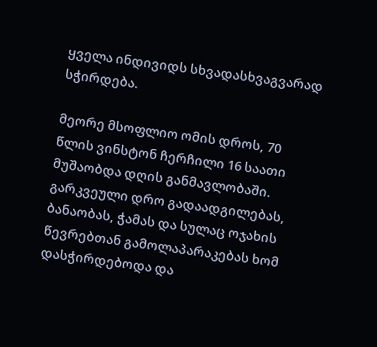ყველა ინდივიდს სხვადასხვაგვარად სჭირდება.

მეორე მსოფლიო ომის დროს, 70 წლის ვინსტონ ჩერჩილი 16 საათი მუშაობდა დღის განმავლობაში. გარკვეული დრო გადაადგილებას, ბანაობას, ჭამას და სულაც ოჯახის წევრებთან გამოლაპარაკებას ხომ დასჭირდებოდა და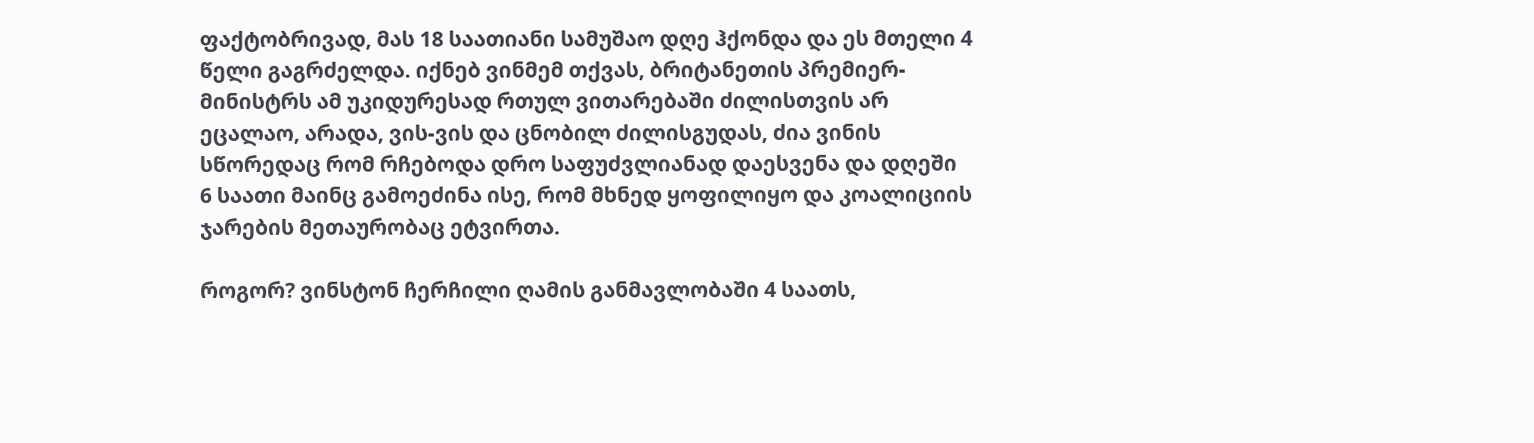ფაქტობრივად, მას 18 საათიანი სამუშაო დღე ჰქონდა და ეს მთელი 4 წელი გაგრძელდა. იქნებ ვინმემ თქვას, ბრიტანეთის პრემიერ-მინისტრს ამ უკიდურესად რთულ ვითარებაში ძილისთვის არ ეცალაო, არადა, ვის-ვის და ცნობილ ძილისგუდას, ძია ვინის სწორედაც რომ რჩებოდა დრო საფუძვლიანად დაესვენა და დღეში 6 საათი მაინც გამოეძინა ისე, რომ მხნედ ყოფილიყო და კოალიციის ჯარების მეთაურობაც ეტვირთა.

როგორ? ვინსტონ ჩერჩილი ღამის განმავლობაში 4 საათს,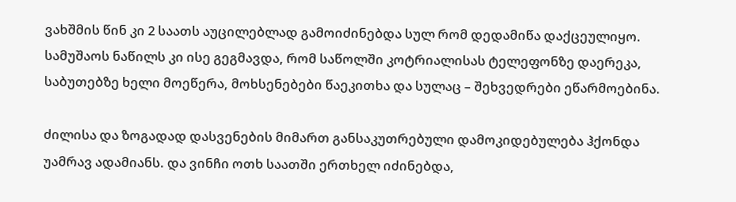ვახშმის წინ კი 2 საათს აუცილებლად გამოიძინებდა სულ რომ დედამიწა დაქცეულიყო. სამუშაოს ნაწილს კი ისე გეგმავდა, რომ საწოლში კოტრიალისას ტელეფონზე დაერეკა, საბუთებზე ხელი მოეწერა, მოხსენებები წაეკითხა და სულაც – შეხვედრები ეწარმოებინა.

ძილისა და ზოგადად დასვენების მიმართ განსაკუთრებული დამოკიდებულება ჰქონდა უამრავ ადამიანს. და ვინჩი ოთხ საათში ერთხელ იძინებდა,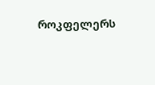როკფელერს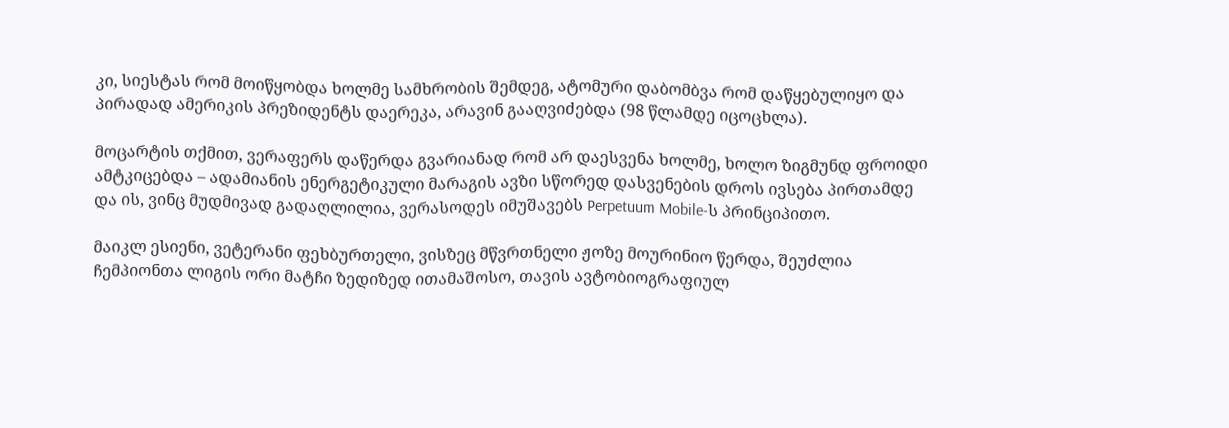კი, სიესტას რომ მოიწყობდა ხოლმე სამხრობის შემდეგ, ატომური დაბომბვა რომ დაწყებულიყო და პირადად ამერიკის პრეზიდენტს დაერეკა, არავინ გააღვიძებდა (98 წლამდე იცოცხლა).

მოცარტის თქმით, ვერაფერს დაწერდა გვარიანად რომ არ დაესვენა ხოლმე, ხოლო ზიგმუნდ ფროიდი ამტკიცებდა – ადამიანის ენერგეტიკული მარაგის ავზი სწორედ დასვენების დროს ივსება პირთამდე და ის, ვინც მუდმივად გადაღლილია, ვერასოდეს იმუშავებს Perpetuum Mobile-ს პრინციპითო.

მაიკლ ესიენი, ვეტერანი ფეხბურთელი, ვისზეც მწვრთნელი ჟოზე მოურინიო წერდა, შეუძლია ჩემპიონთა ლიგის ორი მატჩი ზედიზედ ითამაშოსო, თავის ავტობიოგრაფიულ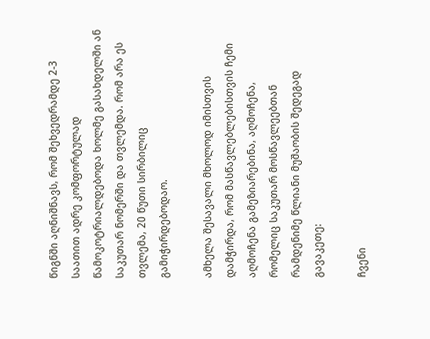წიგნში აღნიშნავს, რომ შეხვედრამდე 2-3 საათით ადრე კომფორტულად წამოკოტრიალდებოდა ხოლმე გასახდელში ან საკუთარ ნომერში და თვლემდა. რომ არა ეს თვლემა, 20 წუთი სირბილიც გამიჭირდებოდაო.

ამხელა შესავალი მხოლოდ იმისთვის დამჭირდა, რომ მასწავლებლებისთვის ჩემი აღმოჩენა გამეზიარებინა, აღმოჩენა, რომელიც საკუთარ მოსწავლეებთან რამდენიმე წლიანი მუშაობის შედეგად გავაკეთე:

ჩვენი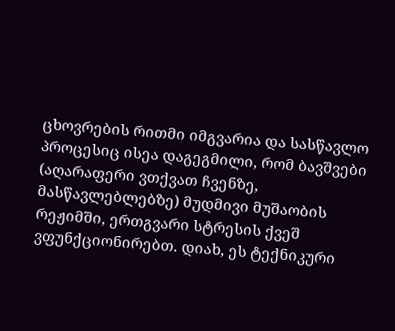ცხოვრების რითმი იმგვარია და სასწავლო პროცესიც ისეა დაგეგმილი, რომ ბავშვები (აღარაფერი ვთქვათ ჩვენზე, მასწავლებლებზე) მუდმივი მუშაობის რეჟიმში, ერთგვარი სტრესის ქვეშ ვფუნქციონირებთ. დიახ, ეს ტექნიკური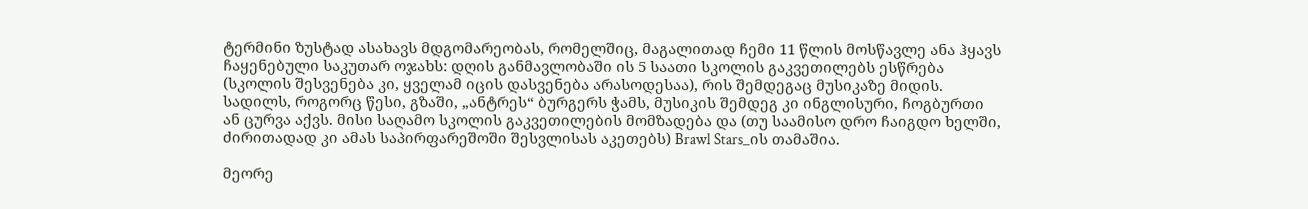ტერმინი ზუსტად ასახავს მდგომარეობას, რომელშიც, მაგალითად ჩემი 11 წლის მოსწავლე ანა ჰყავს ჩაყენებული საკუთარ ოჯახს: დღის განმავლობაში ის 5 საათი სკოლის გაკვეთილებს ესწრება (სკოლის შესვენება კი, ყველამ იცის დასვენება არასოდესაა), რის შემდეგაც მუსიკაზე მიდის. სადილს, როგორც წესი, გზაში, „ანტრეს“ ბურგერს ჭამს, მუსიკის შემდეგ კი ინგლისური, ჩოგბურთი ან ცურვა აქვს. მისი საღამო სკოლის გაკვეთილების მომზადება და (თუ საამისო დრო ჩაიგდო ხელში, ძირითადად კი ამას საპირფარეშოში შესვლისას აკეთებს) Brawl Stars_ის თამაშია.

მეორე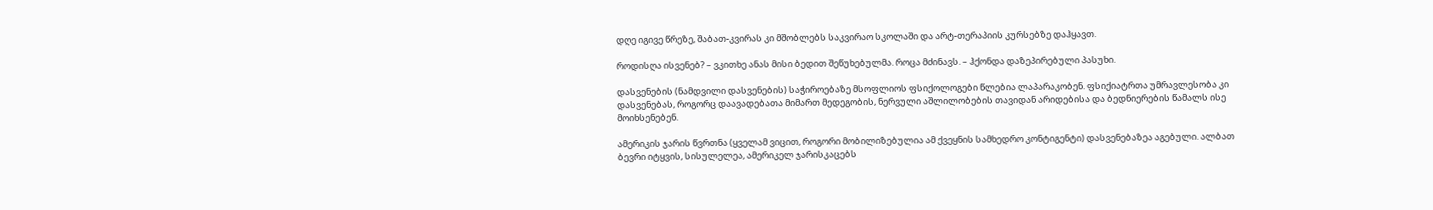დღე იგივე წრეზე, შაბათ-კვირას კი მშობლებს საკვირაო სკოლაში და არტ-თერაპიის კურსებზე დაჰყავთ.

როდისღა ისვენებ? – ვკითხე ანას მისი ბედით შეწუხებულმა. როცა მძინავს. – ჰქონდა დაზეპირებული პასუხი.

დასვენების (ნამდვილი დასვენების) საჭიროებაზე მსოფლიოს ფსიქოლოგები წლებია ლაპარაკობენ. ფსიქიატრთა უმრავლესობა კი დასვენებას, როგორც დაავადებათა მიმართ მედეგობის, ნერვული აშლილობების თავიდან არიდებისა და ბედნიერების წამალს ისე მოიხსენებენ.

ამერიკის ჯარის წვრთნა (ყველამ ვიცით, როგორი მობილიზებულია ამ ქვეყნის სამხედრო კონტიგენტი) დასვენებაზეა აგებული. ალბათ ბევრი იტყვის, სისულელეა, ამერიკელ ჯარისკაცებს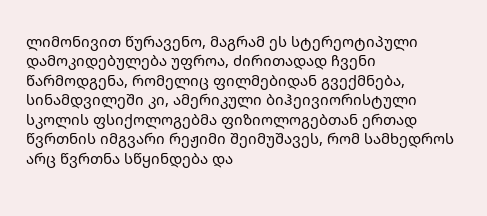ლიმონივით წურავენო, მაგრამ ეს სტერეოტიპული დამოკიდებულება უფროა, ძირითადად ჩვენი წარმოდგენა, რომელიც ფილმებიდან გვექმნება, სინამდვილეში კი, ამერიკული ბიჰეივიორისტული სკოლის ფსიქოლოგებმა ფიზიოლოგებთან ერთად წვრთნის იმგვარი რეჟიმი შეიმუშავეს, რომ სამხედროს არც წვრთნა სწყინდება და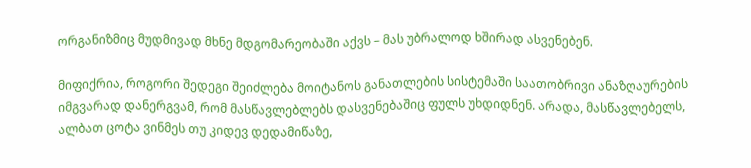ორგანიზმიც მუდმივად მხნე მდგომარეობაში აქვს – მას უბრალოდ ხშირად ასვენებენ.

მიფიქრია, როგორი შედეგი შეიძლება მოიტანოს განათლების სისტემაში საათობრივი ანაზღაურების იმგვარად დანერგვამ, რომ მასწავლებლებს დასვენებაშიც ფულს უხდიდნენ. არადა, მასწავლებელს, ალბათ ცოტა ვინმეს თუ კიდევ დედამიწაზე,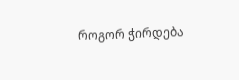როგორ ჭირდება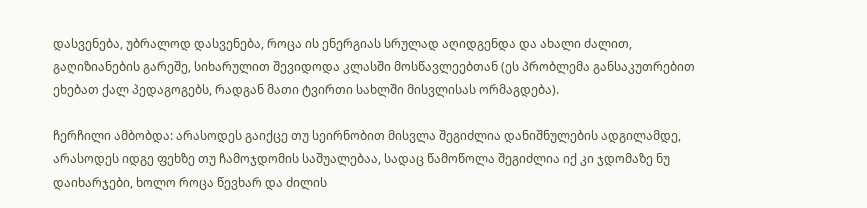დასვენება, უბრალოდ დასვენება, როცა ის ენერგიას სრულად აღიდგენდა და ახალი ძალით, გაღიზიანების გარეშე, სიხარულით შევიდოდა კლასში მოსწავლეებთან (ეს პრობლემა განსაკუთრებით ეხებათ ქალ პედაგოგებს, რადგან მათი ტვირთი სახლში მისვლისას ორმაგდება).

ჩერჩილი ამბობდა: არასოდეს გაიქცე თუ სეირნობით მისვლა შეგიძლია დანიშნულების ადგილამდე, არასოდეს იდგე ფეხზე თუ ჩამოჯდომის საშუალებაა, სადაც წამოწოლა შეგიძლია იქ კი ჯდომაზე ნუ დაიხარჯები, ხოლო როცა წევხარ და ძილის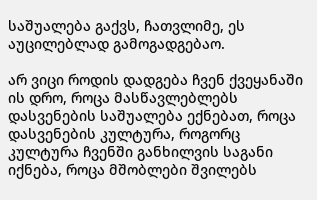საშუალება გაქვს, ჩათვლიმე, ეს აუცილებლად გამოგადგებაო.

არ ვიცი როდის დადგება ჩვენ ქვეყანაში ის დრო, როცა მასწავლებლებს დასვენების საშუალება ექნებათ, როცა დასვენების კულტურა, როგორც კულტურა ჩვენში განხილვის საგანი იქნება, როცა მშობლები შვილებს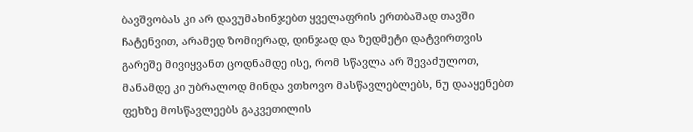ბავშვობას კი არ დავუმახინჯებთ ყველაფრის ერთბაშად თავში ჩატენვით, არამედ ზომიერად, დინჯად და ზედმეტი დატვირთვის გარეშე მივიყვანთ ცოდნამდე ისე, რომ სწავლა არ შევაძულოთ, მანამდე კი უბრალოდ მინდა ვთხოვო მასწავლებლებს, ნუ დააყენებთ ფეხზე მოსწავლეებს გაკვეთილის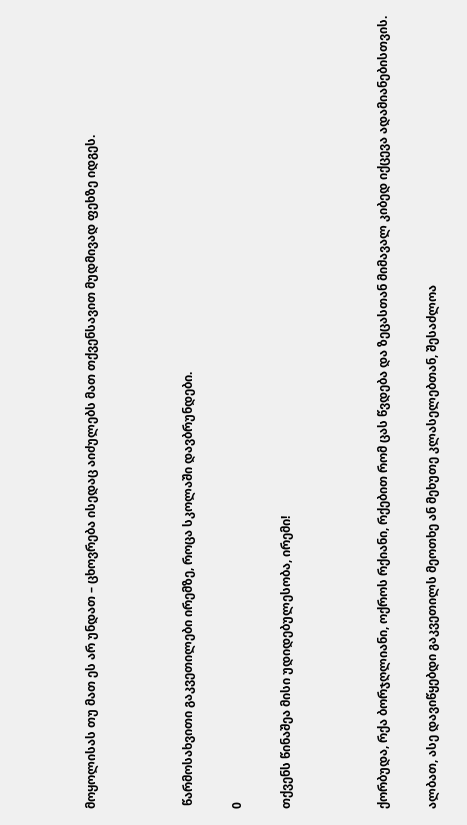მოყოლისას თუ მათ ეს არ უნდათ – ცხოვრება ისედაც აიძულებს მათ თქვენსავით მუდმივად ფეხზე იდგეს.



 წარმოსახვითი გაკვეთილები ირემზე, როცა სკოლაში დავბრუნდები.

0

თქვენს წინაშეა მისი უდიდებულესობა, ირემი!



ქორბუდა, რქა ბორჯღლიანი, ოქროს რქიანი, რქებით რომ ცას წვდება და ზეცასთან მიმავალ კიბედ იქცევა ადამიანებისთვის.

ალბათ, ასე დავიწყებდი გაკვეთილს მეოთხე ან მეხუთე კლასელებთან, შესაძლოა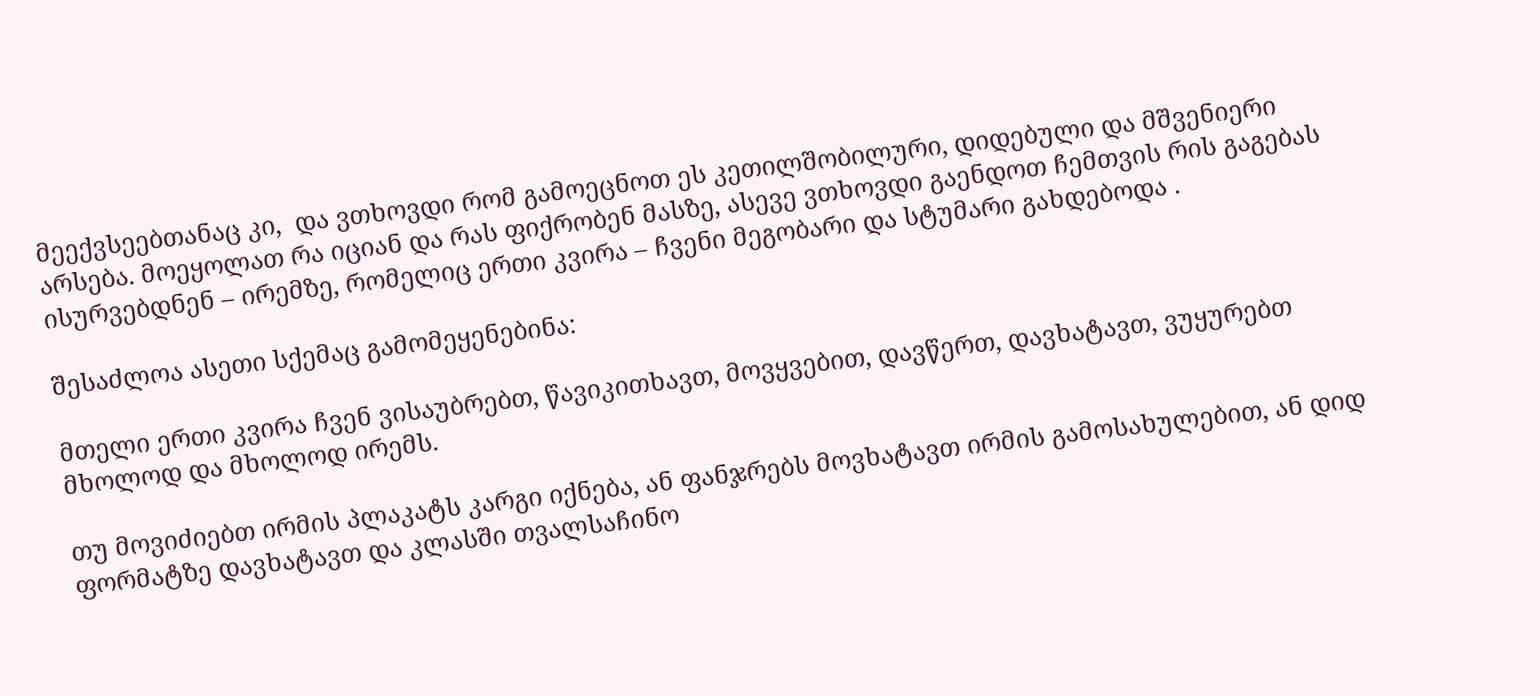მეექვსეებთანაც კი,  და ვთხოვდი რომ გამოეცნოთ ეს კეთილშობილური, დიდებული და მშვენიერი არსება. მოეყოლათ რა იციან და რას ფიქრობენ მასზე, ასევე ვთხოვდი გაენდოთ ჩემთვის რის გაგებას ისურვებდნენ – ირემზე, რომელიც ერთი კვირა – ჩვენი მეგობარი და სტუმარი გახდებოდა .

შესაძლოა ასეთი სქემაც გამომეყენებინა:

მთელი ერთი კვირა ჩვენ ვისაუბრებთ, წავიკითხავთ, მოვყვებით, დავწერთ, დავხატავთ, ვუყურებთ მხოლოდ და მხოლოდ ირემს.

თუ მოვიძიებთ ირმის პლაკატს კარგი იქნება, ან ფანჯრებს მოვხატავთ ირმის გამოსახულებით, ან დიდ ფორმატზე დავხატავთ და კლასში თვალსაჩინო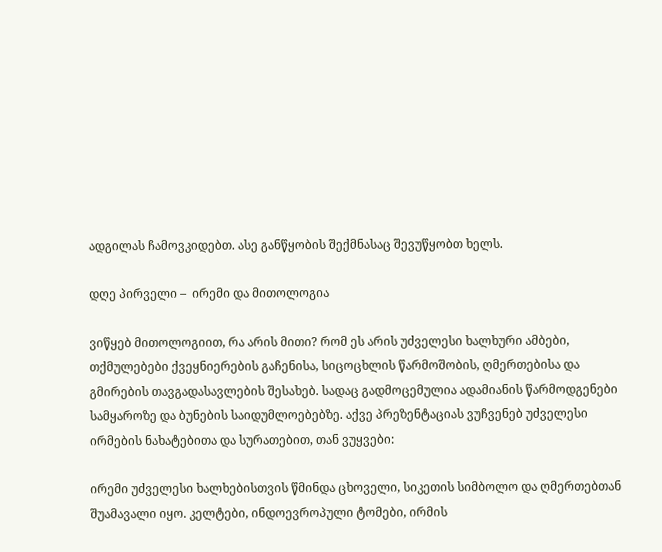ადგილას ჩამოვკიდებთ. ასე განწყობის შექმნასაც შევუწყობთ ხელს.

დღე პირველი –  ირემი და მითოლოგია

ვიწყებ მითოლოგიით, რა არის მითი? რომ ეს არის უძველესი ხალხური ამბები, თქმულებები ქვეყნიერების გაჩენისა, სიცოცხლის წარმოშობის, ღმერთებისა და გმირების თავგადასავლების შესახებ. სადაც გადმოცემულია ადამიანის წარმოდგენები სამყაროზე და ბუნების საიდუმლოებებზე. აქვე პრეზენტაციას ვუჩვენებ უძველესი ირმების ნახატებითა და სურათებით, თან ვუყვები:

ირემი უძველესი ხალხებისთვის წმინდა ცხოველი, სიკეთის სიმბოლო და ღმერთებთან შუამავალი იყო. კელტები, ინდოევროპული ტომები, ირმის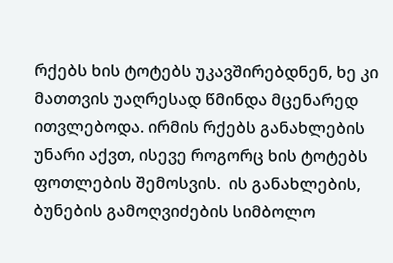რქებს ხის ტოტებს უკავშირებდნენ, ხე კი მათთვის უაღრესად წმინდა მცენარედ ითვლებოდა. ირმის რქებს განახლების უნარი აქვთ, ისევე როგორც ხის ტოტებს ფოთლების შემოსვის.  ის განახლების, ბუნების გამოღვიძების სიმბოლო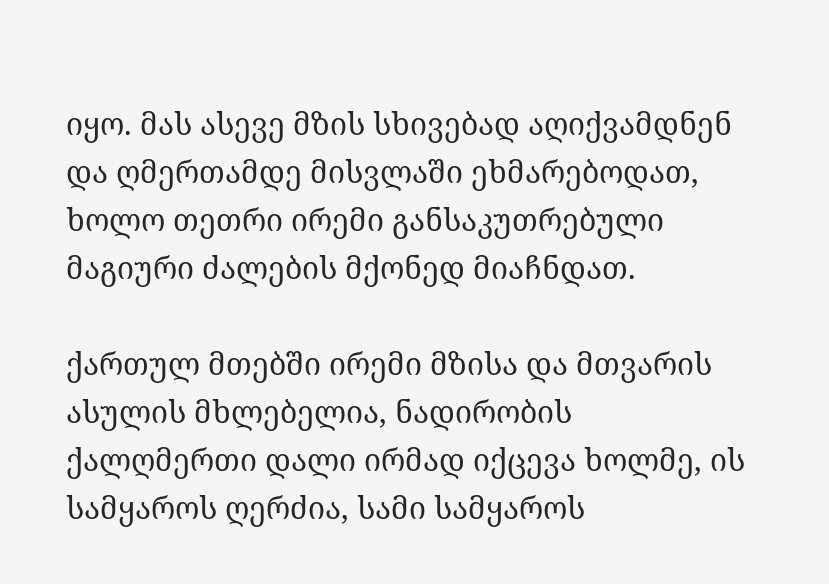იყო. მას ასევე მზის სხივებად აღიქვამდნენ და ღმერთამდე მისვლაში ეხმარებოდათ, ხოლო თეთრი ირემი განსაკუთრებული მაგიური ძალების მქონედ მიაჩნდათ.

ქართულ მთებში ირემი მზისა და მთვარის ასულის მხლებელია, ნადირობის ქალღმერთი დალი ირმად იქცევა ხოლმე, ის სამყაროს ღერძია, სამი სამყაროს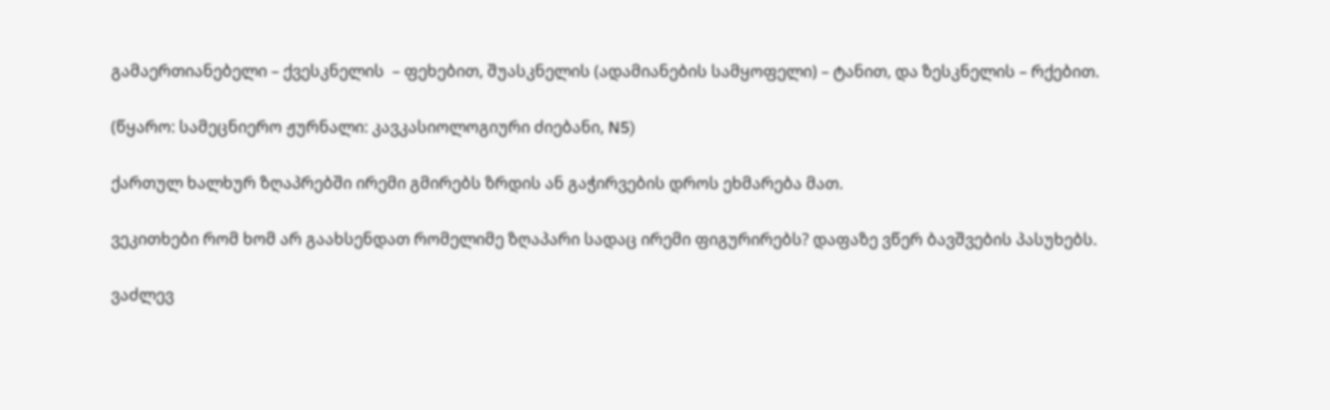გამაერთიანებელი – ქვესკნელის  – ფეხებით, შუასკნელის (ადამიანების სამყოფელი) – ტანით, და ზესკნელის – რქებით.

(წყარო: სამეცნიერო ჟურნალი: კავკასიოლოგიური ძიებანი, N5)

ქართულ ხალხურ ზღაპრებში ირემი გმირებს ზრდის ან გაჭირვების დროს ეხმარება მათ.

ვეკითხები რომ ხომ არ გაახსენდათ რომელიმე ზღაპარი სადაც ირემი ფიგურირებს? დაფაზე ვწერ ბავშვების პასუხებს.

ვაძლევ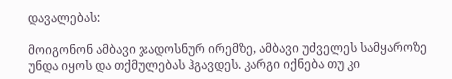დავალებას:

მოიგონონ ამბავი ჯადოსნურ ირემზე, ამბავი უძველეს სამყაროზე უნდა იყოს და თქმულებას ჰგავდეს. კარგი იქნება თუ კი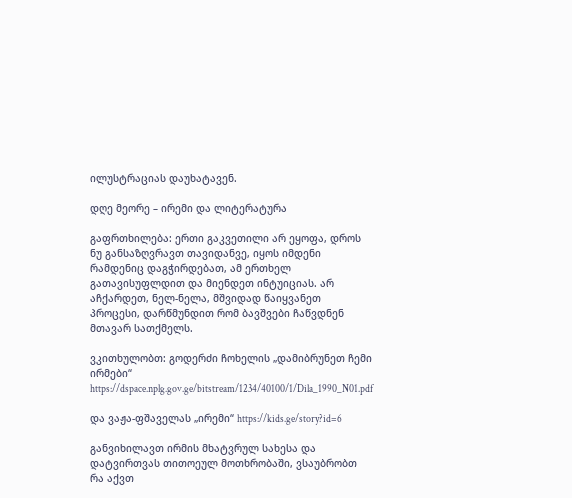ილუსტრაციას დაუხატავენ.

დღე მეორე – ირემი და ლიტერატურა

გაფრთხილება: ერთი გაკვეთილი არ ეყოფა, დროს ნუ განსაზღვრავთ თავიდანვე, იყოს იმდენი რამდენიც დაგჭირდებათ, ამ ერთხელ გათავისუფლდით და მიენდეთ ინტუიციას. არ აჩქარდეთ, ნელ-ნელა, მშვიდად წაიყვანეთ პროცესი, დარწმუნდით რომ ბავშვები ჩაწვდნენ მთავარ სათქმელს.

ვკითხულობთ: გოდერძი ჩოხელის „დამიბრუნეთ ჩემი ირმები“ https://dspace.nplg.gov.ge/bitstream/1234/40100/1/Dila_1990_N01.pdf

და ვაჟა-ფშაველას „ირემი“ https://kids.ge/story?id=6

განვიხილავთ ირმის მხატვრულ სახესა და დატვირთვას თითოეულ მოთხრობაში, ვსაუბრობთ რა აქვთ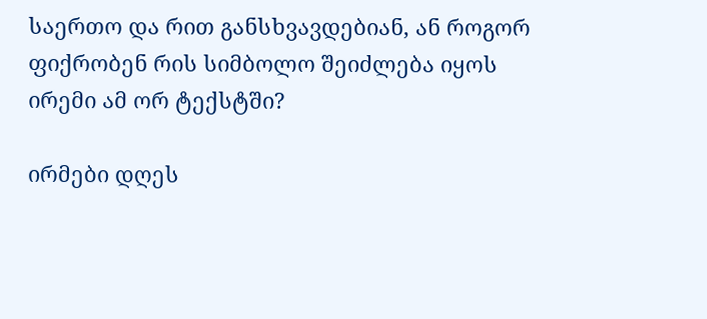საერთო და რით განსხვავდებიან, ან როგორ ფიქრობენ რის სიმბოლო შეიძლება იყოს ირემი ამ ორ ტექსტში?

ირმები დღეს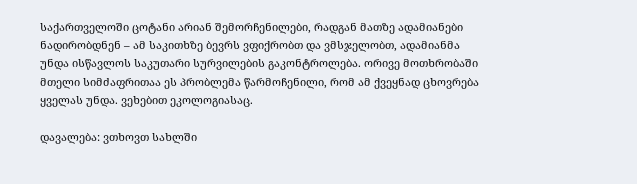საქართველოში ცოტანი არიან შემორჩენილები, რადგან მათზე ადამიანები ნადირობდნენ – ამ საკითხზე ბევრს ვფიქრობთ და ვმსჯელობთ, ადამიანმა უნდა ისწავლოს საკუთარი სურვილების გაკონტროლება. ორივე მოთხრობაში მთელი სიმძაფრითაა ეს პრობლემა წარმოჩენილი, რომ ამ ქვეყნად ცხოვრება ყველას უნდა. ვეხებით ეკოლოგიასაც.

დავალება: ვთხოვთ სახლში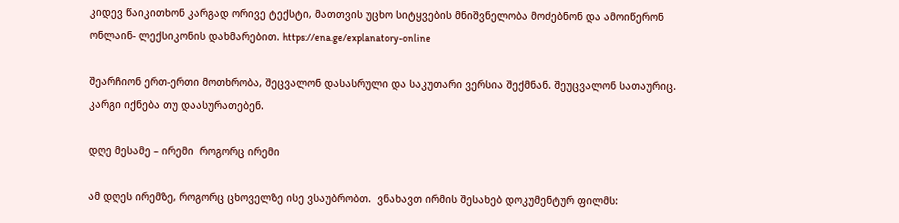კიდევ წაიკითხონ კარგად ორივე ტექსტი, მათთვის უცხო სიტყვების მნიშვნელობა მოძებნონ და ამოიწერონ ონლაინ- ლექსიკონის დახმარებით. https://ena.ge/explanatory-online

შეარჩიონ ერთ-ერთი მოთხრობა, შეცვალონ დასასრული და საკუთარი ვერსია შექმნან. შეუცვალონ სათაურიც. კარგი იქნება თუ დაასურათებენ.

დღე მესამე – ირემი  როგორც ირემი

ამ დღეს ირემზე, როგორც ცხოველზე ისე ვსაუბრობთ.  ვნახავთ ირმის შესახებ დოკუმენტურ ფილმს: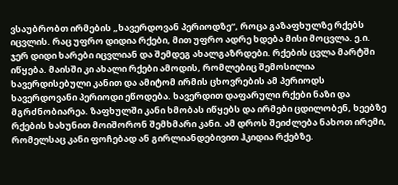ვსაუბრობთ ირმების „ხავერდოვან პერიოდზე“, როცა გაზაფხულზე რქებს იცვლის. რაც უფრო დიდია რქები, მით უფრო ადრე ხდება მისი მოცვლა. ე.ი. ჯერ დიდი ხარები იცვლიან და შემდეგ ახალგაზრდები. რქების ცვლა მარტში იწყება. მაისში კი ახალი რქები ამოდის, რომლებიც შემოსილია ხავერდისებული კანით და ამიტომ ირმის ცხოვრების ამ პერიოდს ხავერდოვანი პერიოდი ეწოდება. ხავერდით დაფარული რქები ნაზი და მგრძნობიარეა. ზაფხულში კანი ხმობას იწყებს და ირმები ცდილობენ, ხეებზე რქების ხახუნით მოიშორონ შემხმარი კანი. ამ დროს შეიძლება ნახოთ ირემი, რომელსაც კანი ფოჩებად ან გირლიანდებივით ჰკიდია რქებზე.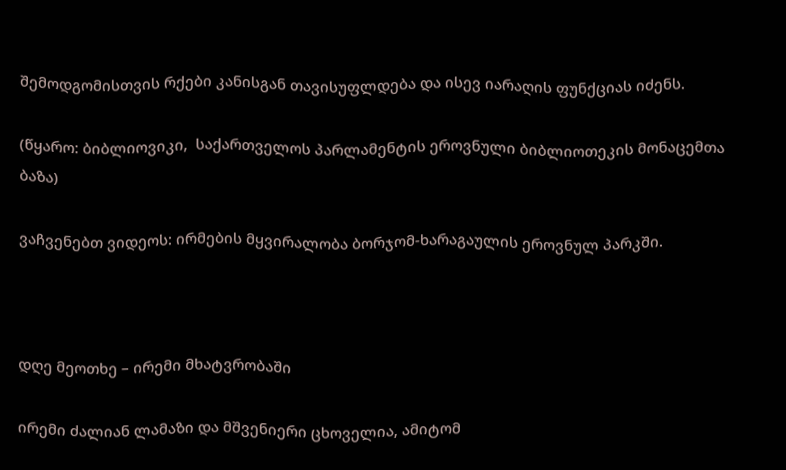შემოდგომისთვის რქები კანისგან თავისუფლდება და ისევ იარაღის ფუნქციას იძენს.

(წყარო: ბიბლიოვიკი,  საქართველოს პარლამენტის ეროვნული ბიბლიოთეკის მონაცემთა ბაზა)

ვაჩვენებთ ვიდეოს: ირმების მყვირალობა ბორჯომ-ხარაგაულის ეროვნულ პარკში.



დღე მეოთხე – ირემი მხატვრობაში

ირემი ძალიან ლამაზი და მშვენიერი ცხოველია, ამიტომ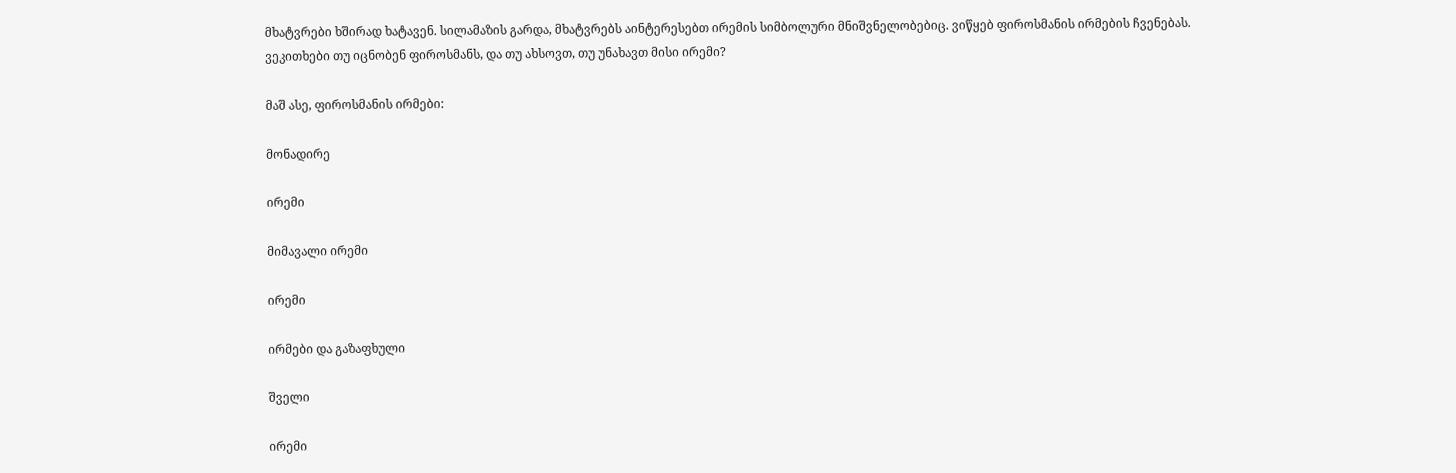მხატვრები ხშირად ხატავენ. სილამაზის გარდა, მხატვრებს აინტერესებთ ირემის სიმბოლური მნიშვნელობებიც. ვიწყებ ფიროსმანის ირმების ჩვენებას. ვეკითხები თუ იცნობენ ფიროსმანს, და თუ ახსოვთ, თუ უნახავთ მისი ირემი?

მაშ ასე, ფიროსმანის ირმები:

მონადირე

ირემი

მიმავალი ირემი

ირემი

ირმები და გაზაფხული

შველი

ირემი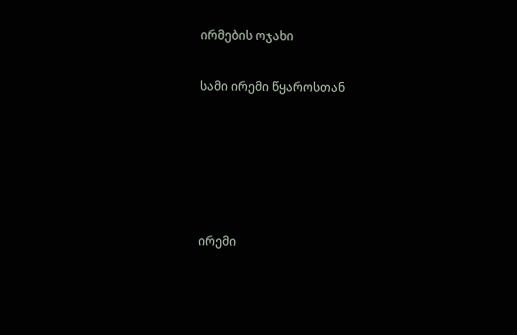ირმების ოჯახი

სამი ირემი წყაროსთან





ირემი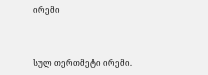ირემი



სულ თერთმეტი ირემი.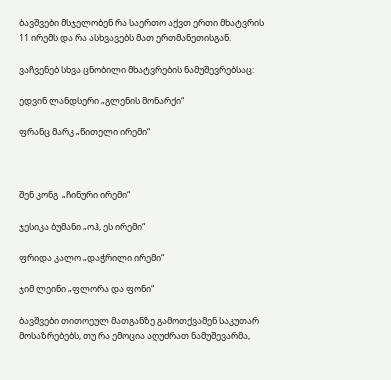ბავშვები მსჯელობენ რა საერთო აქვთ ერთი მხატვრის 11 ირემს და რა ასხვავებს მათ ერთმანეთისგან.

ვაჩვენებ სხვა ცნობილი მხატვრების ნამუშევრებსაც:

ედვინ ლანდსერი „გლენის მონარქი“

ფრანც მარკ „წითელი ირემი“



შენ კონგ  „ჩინური ირემი“

ჯესიკა ბუმანი „ოჰ, ეს ირემი“

ფრიდა კალო „დაჭრილი ირემი“

ჯიმ ლეინი „ფლორა და ფონი“

ბავშვები თითოეულ მათგანზე გამოთქვამენ საკუთარ მოსაზრებებს, თუ რა ემოცია აღუძრათ ნამუშევარმა,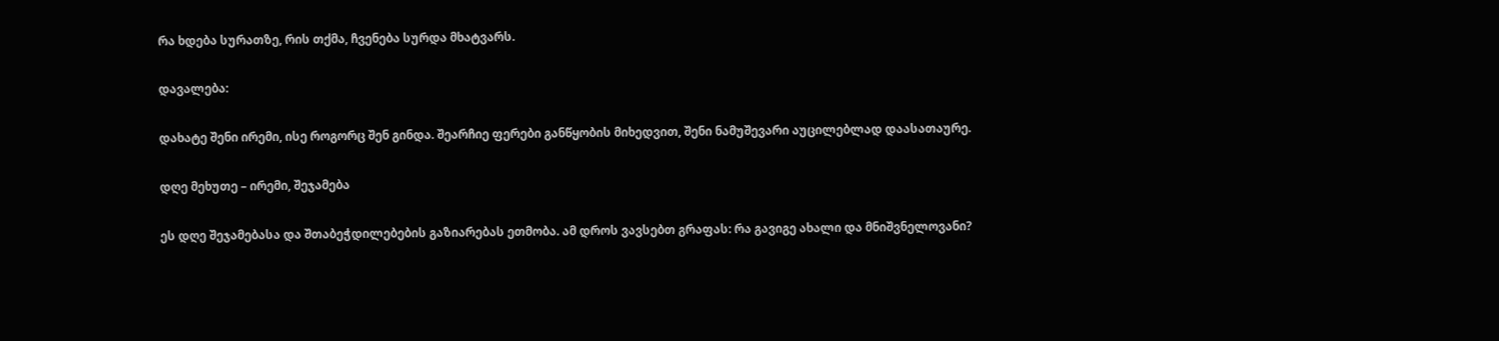რა ხდება სურათზე, რის თქმა, ჩვენება სურდა მხატვარს.

დავალება:

დახატე შენი ირემი, ისე როგორც შენ გინდა. შეარჩიე ფერები განწყობის მიხედვით, შენი ნამუშევარი აუცილებლად დაასათაურე.

დღე მეხუთე – ირემი, შეჯამება

ეს დღე შეჯამებასა და შთაბეჭდილებების გაზიარებას ეთმობა. ამ დროს ვავსებთ გრაფას: რა გავიგე ახალი და მნიშვნელოვანი?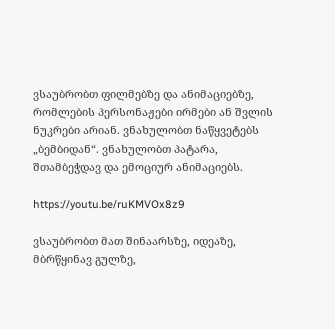ვსაუბრობთ ფილმებზე და ანიმაციებზე, რომლების პერსონაჟები ირმები ან შვლის ნუკრები არიან. ვნახულობთ ნაწყვეტებს „ბემბიდან“. ვნახულობთ პატარა, შთამბეჭდავ და ემოციურ ანიმაციებს.

https://youtu.be/ruKMVOx8z9

ვსაუბრობთ მათ შინაარსზე, იდეაზე, მბრწყინავ გულზე,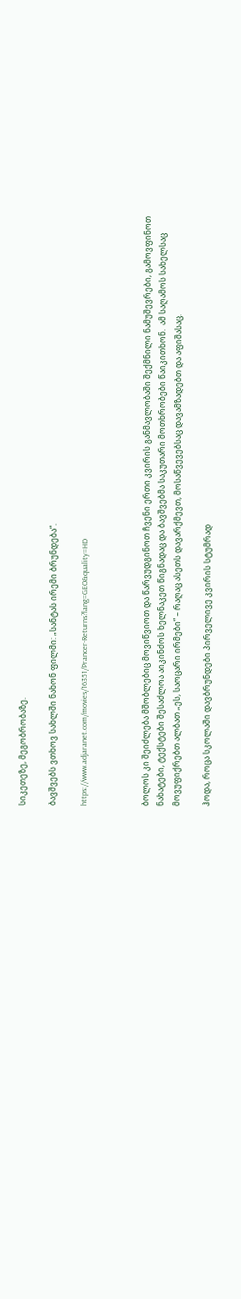სიკეთეზე, მეგობრობაზე.

ბავშვებს ვთხოვ სახლში ნახონ ფილმი: „სანტას ირემი ბრუნდება“.

https://www.adjaranet.com/movies/16351/Prancer-Returns?lang=GEO&quality=HD



ბოლოს კი შეიძლება მშობლებიც მოვიწვიოთ და წარვუდგინოთ ჩვენი ერთი კვირის განმავლობაში შექმნილი ნამუშევრები, გამოვფინოთ ნახატები, ტექსტები შესაძლოა აიკინძოს ხელნაკეთ წიგნადაც და ბავშვებმა საკუთარი მოთხრობები წაიკითხონ.  ამ საღამოს სახელსაც მოვუფიქრებთ ალბათ „ეს, საოცარი ირმები“ – რაღაც ასეთს დავარქმევთ, მოსაწვევებსაც დავამზადებთ და აფიშასაც.

ჰოდა, როცა სკოლაში დავბრუნდები პირველივე კვირის სტუმრად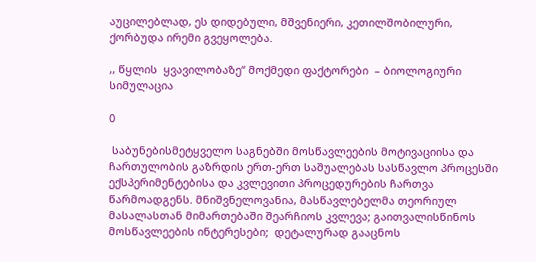აუცილებლად, ეს დიდებული, მშვენიერი, კეთილშობილური, ქორბუდა ირემი გვეყოლება.

,, წყლის  ყვავილობაზე“ მოქმედი ფაქტორები  – ბიოლოგიური სიმულაცია

0

 საბუნებისმეტყველო საგნებში მოსწავლეების მოტივაციისა და ჩართულობის გაზრდის ერთ-ერთ საშუალებას სასწავლო პროცესში ექსპერიმენტებისა და კვლევითი პროცედურების ჩართვა წარმოადგენს. მნიშვნელოვანია, მასწავლებელმა თეორიულ მასალასთან მიმართებაში შეარჩიოს კვლევა; გაითვალისწინოს მოსწავლეების ინტერესები;  დეტალურად გააცნოს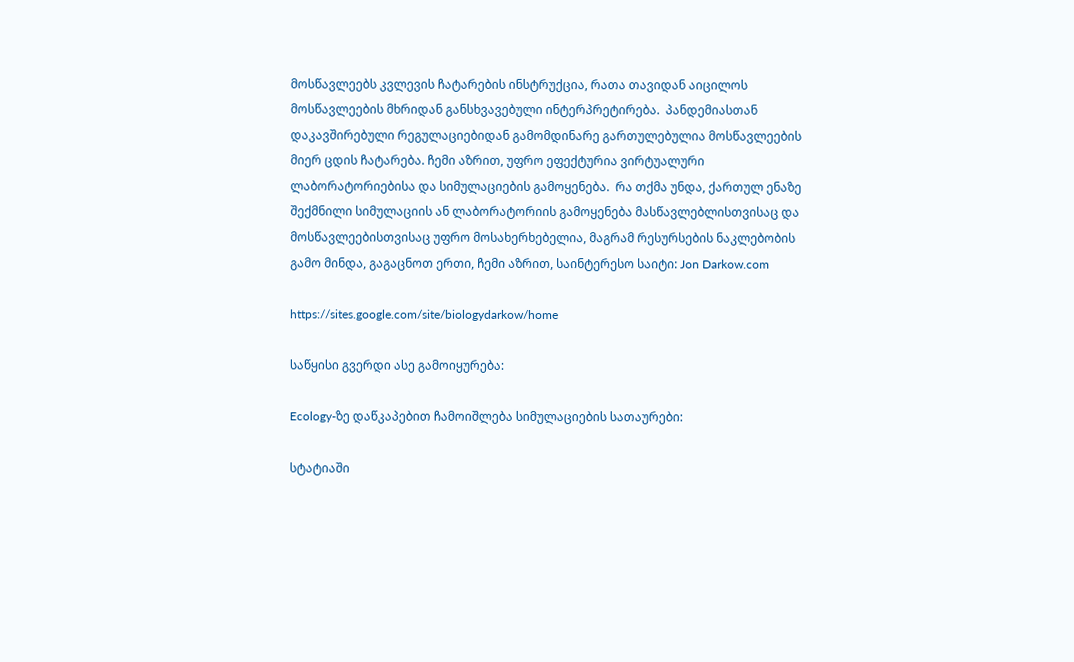მოსწავლეებს კვლევის ჩატარების ინსტრუქცია, რათა თავიდან აიცილოს მოსწავლეების მხრიდან განსხვავებული ინტერპრეტირება.  პანდემიასთან დაკავშირებული რეგულაციებიდან გამომდინარე გართულებულია მოსწავლეების მიერ ცდის ჩატარება. ჩემი აზრით, უფრო ეფექტურია ვირტუალური ლაბორატორიებისა და სიმულაციების გამოყენება.  რა თქმა უნდა, ქართულ ენაზე შექმნილი სიმულაციის ან ლაბორატორიის გამოყენება მასწავლებლისთვისაც და მოსწავლეებისთვისაც უფრო მოსახერხებელია, მაგრამ რესურსების ნაკლებობის გამო მინდა, გაგაცნოთ ერთი, ჩემი აზრით, საინტერესო საიტი: Jon Darkow.com

https://sites.google.com/site/biologydarkow/home

საწყისი გვერდი ასე გამოიყურება:

Ecology-ზე დაწკაპებით ჩამოიშლება სიმულაციების სათაურები:

სტატიაში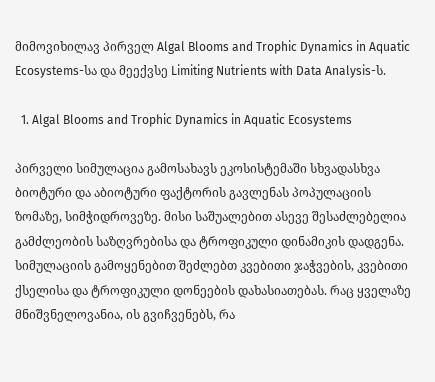მიმოვიხილავ პირველ Algal Blooms and Trophic Dynamics in Aquatic Ecosystems-სა და მეექვსე Limiting Nutrients with Data Analysis-ს.

  1. Algal Blooms and Trophic Dynamics in Aquatic Ecosystems

პირველი სიმულაცია გამოსახავს ეკოსისტემაში სხვადასხვა ბიოტური და აბიოტური ფაქტორის გავლენას პოპულაციის ზომაზე, სიმჭიდროვეზე. მისი საშუალებით ასევე შესაძლებელია გამძლეობის საზღვრებისა და ტროფიკული დინამიკის დადგენა. სიმულაციის გამოყენებით შეძლებთ კვებითი ჯაჭვების, კვებითი ქსელისა და ტროფიკული დონეების დახასიათებას. რაც ყველაზე მნიშვნელოვანია, ის გვიჩვენებს, რა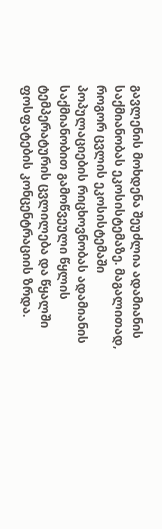გავლენის მოხდენა შეუძლია ადამიანის საქმიანობას ეკოსისტემაზე. მაგალითად, როგორ ცვლის ეკოსისტემაში პოპულაციების რიცხოვნობას ადამიანის საქმიანობით გამოწვეული წყლის ტემპერატურის ცვლილება და წყალში ფოსფატების კონცენტრაციის ზრდა.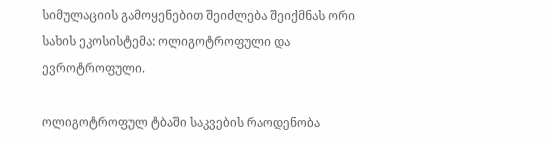სიმულაციის გამოყენებით შეიძლება შეიქმნას ორი სახის ეკოსისტემა: ოლიგოტროფული და ევროტროფული.

ოლიგოტროფულ ტბაში საკვების რაოდენობა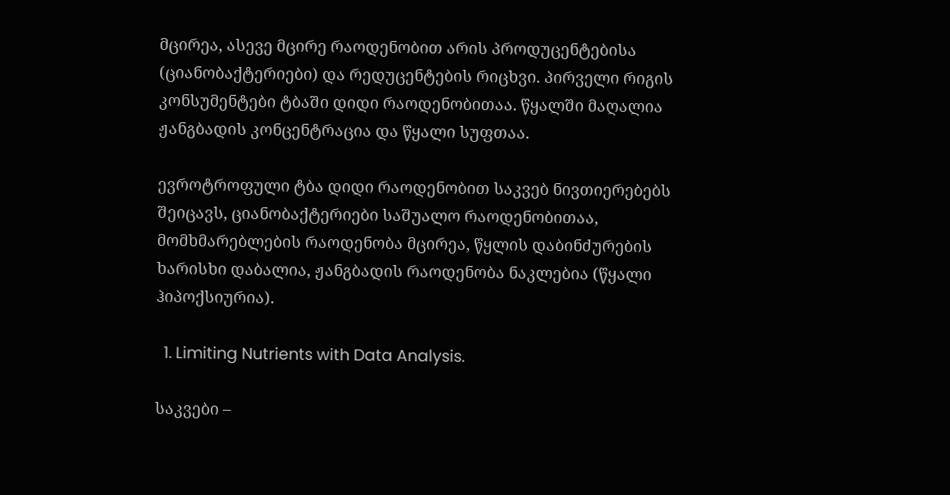მცირეა, ასევე მცირე რაოდენობით არის პროდუცენტებისა (ციანობაქტერიები) და რედუცენტების რიცხვი. პირველი რიგის კონსუმენტები ტბაში დიდი რაოდენობითაა. წყალში მაღალია ჟანგბადის კონცენტრაცია და წყალი სუფთაა.

ევროტროფული ტბა დიდი რაოდენობით საკვებ ნივთიერებებს შეიცავს, ციანობაქტერიები საშუალო რაოდენობითაა, მომხმარებლების რაოდენობა მცირეა, წყლის დაბინძურების ხარისხი დაბალია, ჟანგბადის რაოდენობა ნაკლებია (წყალი ჰიპოქსიურია).

  1. Limiting Nutrients with Data Analysis.

საკვები –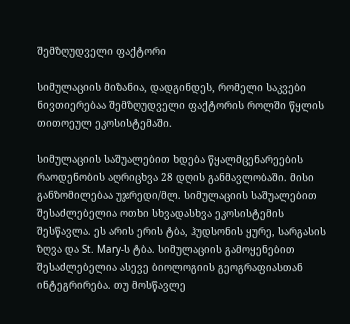შემზღუდველი ფაქტორი

სიმულაციის მიზანია, დადგინდეს, რომელი საკვები ნივთიერებაა შემზღუდველი ფაქტორის როლში წყლის თითოეულ ეკოსისტემაში.

სიმულაციის საშუალებით ხდება წყალმცენარეების რაოდენობის აღრიცხვა 28 დღის განმავლობაში. მისი განზომილებაა უჯრედი/მლ. სიმულაციის საშუალებით შესაძლებელია ოთხი სხვადასხვა ეკოსისტემის შესწავლა. ეს არის ერის ტბა, ჰუდსონის ყურე, სარგასის ზღვა და St. Mary-ს ტბა. სიმულაციის გამოყენებით შესაძლებელია ასევე ბიოლოგიის გეოგრაფიასთან ინტეგრირება. თუ მოსწავლე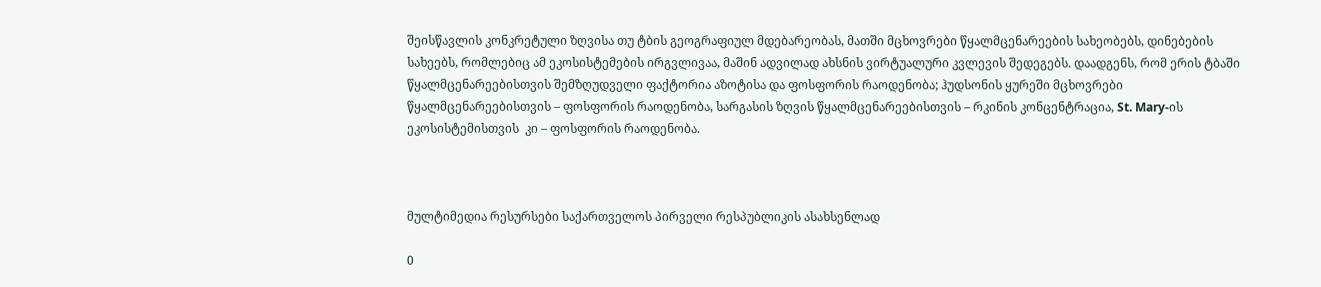შეისწავლის კონკრეტული ზღვისა თუ ტბის გეოგრაფიულ მდებარეობას, მათში მცხოვრები წყალმცენარეების სახეობებს, დინებების სახეებს, რომლებიც ამ ეკოსისტემების ირგვლივაა, მაშინ ადვილად ახსნის ვირტუალური კვლევის შედეგებს. დაადგენს, რომ ერის ტბაში წყალმცენარეებისთვის შემზღუდველი ფაქტორია აზოტისა და ფოსფორის რაოდენობა; ჰუდსონის ყურეში მცხოვრები წყალმცენარეებისთვის – ფოსფორის რაოდენობა, სარგასის ზღვის წყალმცენარეებისთვის – რკინის კონცენტრაცია, St. Mary-ის ეკოსისტემისთვის  კი – ფოსფორის რაოდენობა.



მულტიმედია რესურსები საქართველოს პირველი რესპუბლიკის ასახსენლად

0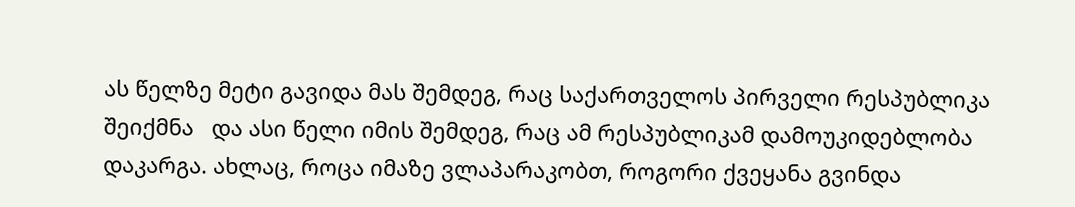ას წელზე მეტი გავიდა მას შემდეგ, რაც საქართველოს პირველი რესპუბლიკა შეიქმნა   და ასი წელი იმის შემდეგ, რაც ამ რესპუბლიკამ დამოუკიდებლობა დაკარგა. ახლაც, როცა იმაზე ვლაპარაკობთ, როგორი ქვეყანა გვინდა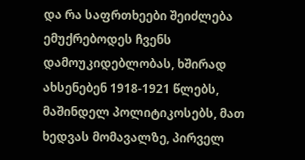და რა საფრთხეები შეიძლება ემუქრებოდეს ჩვენს დამოუკიდებლობას, ხშირად ახსენებენ 1918-1921 წლებს, მაშინდელ პოლიტიკოსებს, მათ ხედვას მომავალზე, პირველ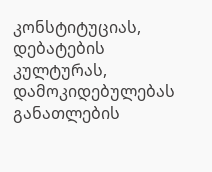კონსტიტუციას, დებატების კულტურას, დამოკიდებულებას განათლების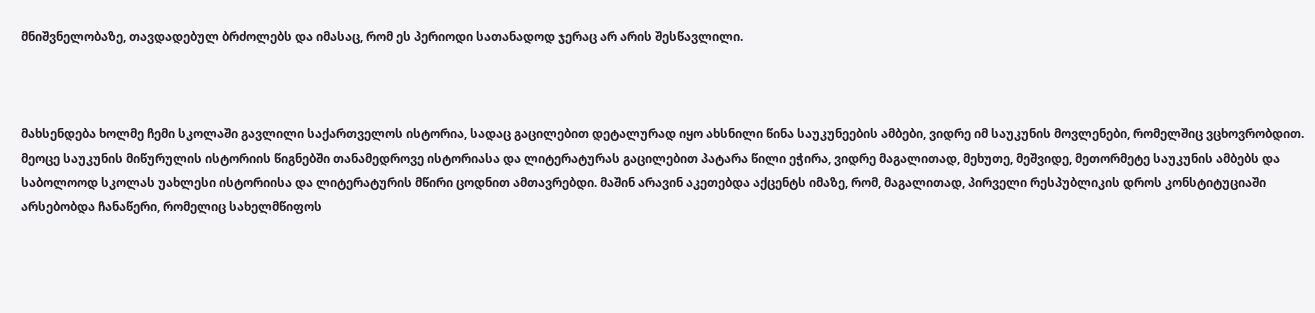მნიშვნელობაზე, თავდადებულ ბრძოლებს და იმასაც, რომ ეს პერიოდი სათანადოდ ჯერაც არ არის შესწავლილი.



მახსენდება ხოლმე ჩემი სკოლაში გავლილი საქართველოს ისტორია, სადაც გაცილებით დეტალურად იყო ახსნილი წინა საუკუნეების ამბები, ვიდრე იმ საუკუნის მოვლენები, რომელშიც ვცხოვრობდით. მეოცე საუკუნის მიწურულის ისტორიის წიგნებში თანამედროვე ისტორიასა და ლიტერატურას გაცილებით პატარა წილი ეჭირა, ვიდრე მაგალითად, მეხუთე, მეშვიდე, მეთორმეტე საუკუნის ამბებს და საბოლოოდ სკოლას უახლესი ისტორიისა და ლიტერატურის მწირი ცოდნით ამთავრებდი. მაშინ არავინ აკეთებდა აქცენტს იმაზე, რომ, მაგალითად, პირველი რესპუბლიკის დროს კონსტიტუციაში არსებობდა ჩანაწერი, რომელიც სახელმწიფოს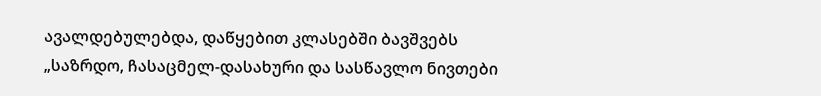ავალდებულებდა, დაწყებით კლასებში ბავშვებს „საზრდო, ჩასაცმელ-დასახური და სასწავლო ნივთები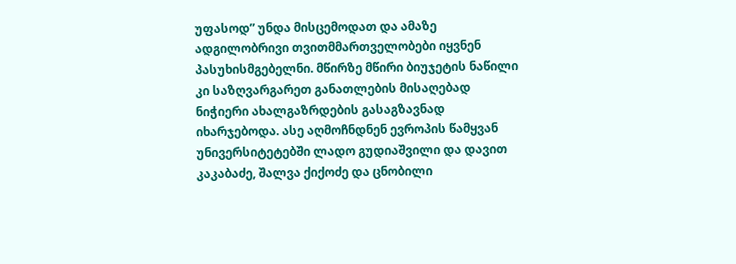უფასოდ” უნდა მისცემოდათ და ამაზე ადგილობრივი თვითმმართველობები იყვნენ პასუხისმგებელნი. მწირზე მწირი ბიუჯეტის ნაწილი კი საზღვარგარეთ განათლების მისაღებად ნიჭიერი ახალგაზრდების გასაგზავნად იხარჯებოდა. ასე აღმოჩნდნენ ევროპის წამყვან უნივერსიტეტებში ლადო გუდიაშვილი და დავით კაკაბაძე, შალვა ქიქოძე და ცნობილი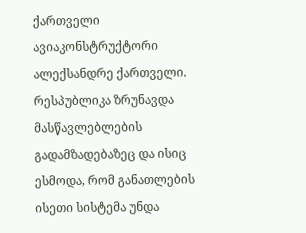ქართველი ავიაკონსტრუქტორი ალექსანდრე ქართველი. რესპუბლიკა ზრუნავდა მასწავლებლების გადამზადებაზეც და ისიც ესმოდა, რომ განათლების ისეთი სისტემა უნდა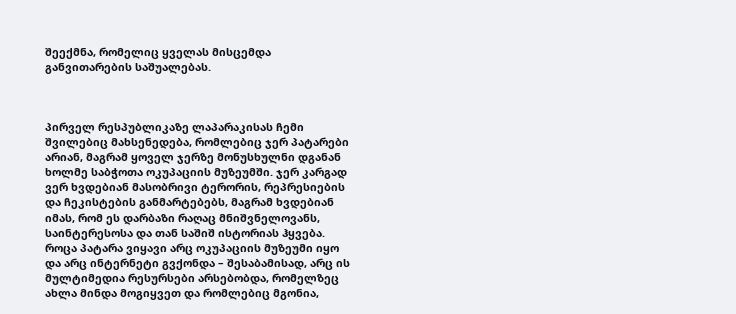შეექმნა, რომელიც ყველას მისცემდა განვითარების საშუალებას.



პირველ რესპუბლიკაზე ლაპარაკისას ჩემი შვილებიც მახსენედება, რომლებიც ჯერ პატარები არიან, მაგრამ ყოველ ჯერზე მონუსხულნი დგანან ხოლმე საბჭოთა ოკუპაციის მუზეუმში. ჯერ კარგად ვერ ხვდებიან მასობრივი ტერორის, რეპრესიების და ჩეკისტების განმარტებებს, მაგრამ ხვდებიან იმას, რომ ეს დარბაზი რაღაც მნიშვნელოვანს, საინტერესოსა და თან საშიშ ისტორიას ჰყვება. როცა პატარა ვიყავი არც ოკუპაციის მუზეუმი იყო და არც ინტერნეტი გვქონდა – შესაბამისად, არც ის მულტიმედია რესურსები არსებობდა, რომელზეც ახლა მინდა მოგიყვეთ და რომლებიც მგონია,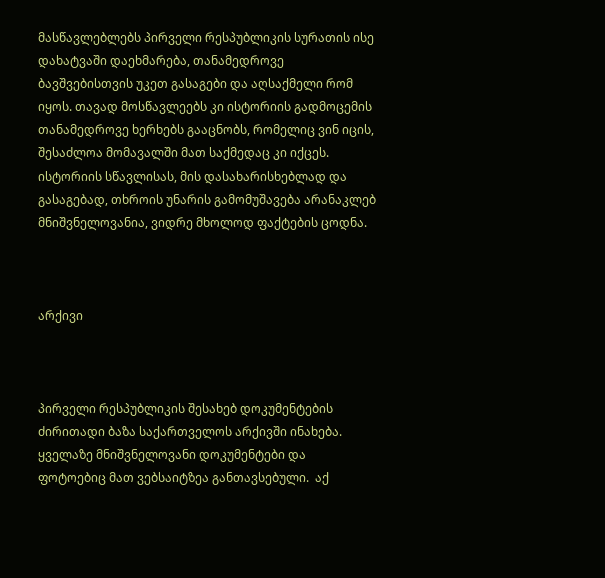მასწავლებლებს პირველი რესპუბლიკის სურათის ისე დახატვაში დაეხმარება, თანამედროვე ბავშვებისთვის უკეთ გასაგები და აღსაქმელი რომ იყოს. თავად მოსწავლეებს კი ისტორიის გადმოცემის თანამედროვე ხერხებს გააცნობს, რომელიც ვინ იცის, შესაძლოა მომავალში მათ საქმედაც კი იქცეს. ისტორიის სწავლისას, მის დასახარისხებლად და გასაგებად, თხროის უნარის გამომუშავება არანაკლებ მნიშვნელოვანია, ვიდრე მხოლოდ ფაქტების ცოდნა.



არქივი



პირველი რესპუბლიკის შესახებ დოკუმენტების ძირითადი ბაზა საქართველოს არქივში ინახება. ყველაზე მნიშვნელოვანი დოკუმენტები და ფოტოებიც მათ ვებსაიტზეა განთავსებული.  აქ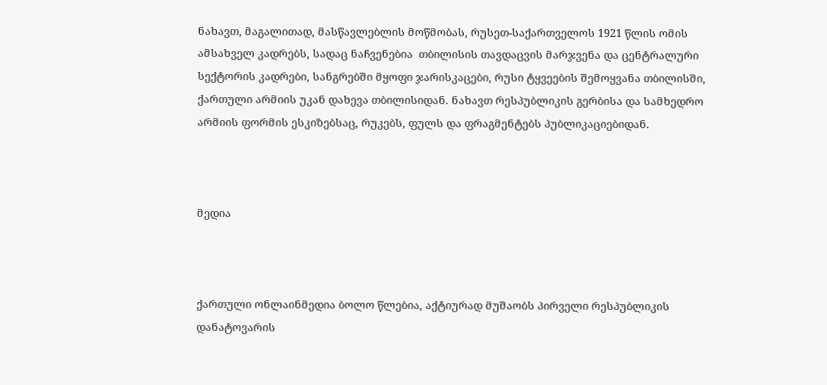ნახავთ, მაგალითად, მასწავლებლის მოწმობას, რუსეთ-საქართველოს 1921 წლის ომის ამსახველ კადრებს, სადაც ნაჩვენებია  თბილისის თავდაცვის მარჯვენა და ცენტრალური სექტორის კადრები, სანგრებში მყოფი ჯარისკაცები, რუსი ტყვეების შემოყვანა თბილისში, ქართული არმიის უკან დახევა თბილისიდან. ნახავთ რესპუბლიკის გერბისა და სამხედრო არმიის ფორმის ესკიზებსაც, რუკებს, ფულს და ფრაგმენტებს პუბლიკაციებიდან.



მედია



ქართული ონლაინმედია ბოლო წლებია, აქტიურად მუშაობს პირველი რესპუბლიკის დანატოვარის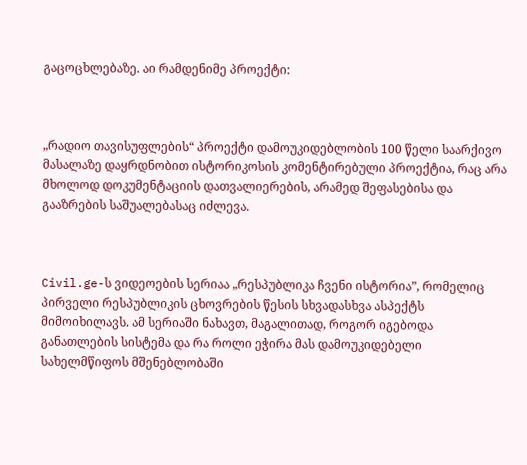გაცოცხლებაზე. აი რამდენიმე პროექტი:



„რადიო თავისუფლების“ პროექტი დამოუკიდებლობის 100 წელი საარქივო მასალაზე დაყრდნობით ისტორიკოსის კომენტირებული პროექტია, რაც არა მხოლოდ დოკუმენტაციის დათვალიერების, არამედ შეფასებისა და გააზრების საშუალებასაც იძლევა.



Civil.ge-ს ვიდეოების სერიაა „რესპუბლიკა ჩვენი ისტორია”, რომელიც პირველი რესპუბლიკის ცხოვრების წესის სხვადასხვა ასპექტს მიმოიხილავს. ამ სერიაში ნახავთ, მაგალითად, როგორ იგებოდა განათლების სისტემა და რა როლი ეჭირა მას დამოუკიდებელი სახელმწიფოს მშენებლობაში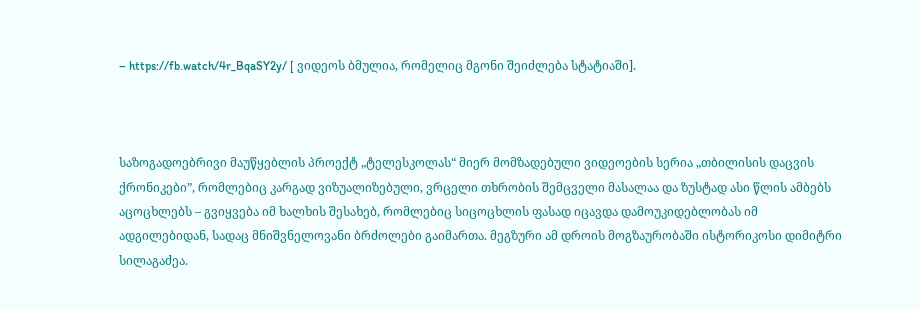– https://fb.watch/4r_BqaSY2y/ [ ვიდეოს ბმულია, რომელიც მგონი შეიძლება სტატიაში].



საზოგადოებრივი მაუწყებლის პროექტ „ტელესკოლას“ მიერ მომზადებული ვიდეოების სერია „თბილისის დაცვის ქრონიკები”, რომლებიც კარგად ვიზუალიზებული, ვრცელი თხრობის შემცველი მასალაა და ზუსტად ასი წლის ამბებს აცოცხლებს – გვიყვება იმ ხალხის შესახებ, რომლებიც სიცოცხლის ფასად იცავდა დამოუკიდებლობას იმ ადგილებიდან, სადაც მნიშვნელოვანი ბრძოლები გაიმართა. მეგზური ამ დროის მოგზაურობაში ისტორიკოსი დიმიტრი სილაგაძეა.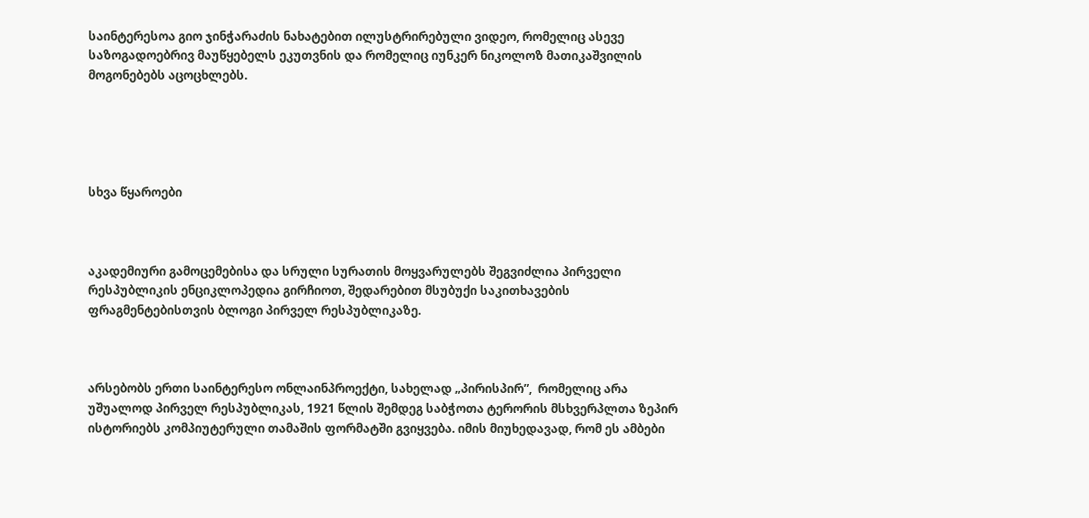საინტერესოა გიო ჯინჭარაძის ნახატებით ილუსტრირებული ვიდეო, რომელიც ასევე საზოგადოებრივ მაუწყებელს ეკუთვნის და რომელიც იუნკერ ნიკოლოზ მათიკაშვილის მოგონებებს აცოცხლებს.





სხვა წყაროები



აკადემიური გამოცემებისა და სრული სურათის მოყვარულებს შეგვიძლია პირველი რესპუბლიკის ენციკლოპედია გირჩიოთ, შედარებით მსუბუქი საკითხავების ფრაგმენტებისთვის ბლოგი პირველ რესპუბლიკაზე.



არსებობს ერთი საინტერესო ონლაინპროექტი, სახელად „პირისპირ”,  რომელიც არა უშუალოდ პირველ რესპუბლიკას, 1921 წლის შემდეგ საბჭოთა ტერორის მსხვერპლთა ზეპირ ისტორიებს კომპიუტერული თამაშის ფორმატში გვიყვება. იმის მიუხედავად, რომ ეს ამბები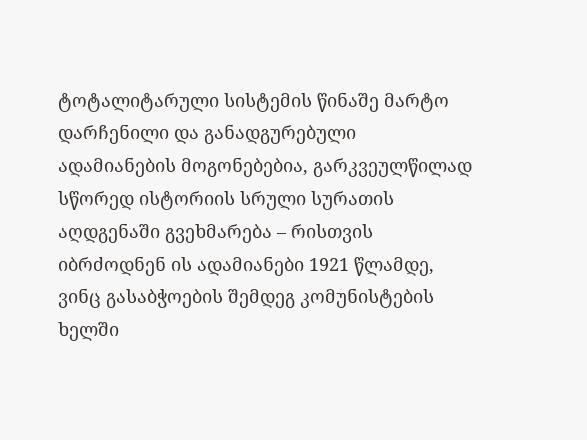ტოტალიტარული სისტემის წინაშე მარტო დარჩენილი და განადგურებული ადამიანების მოგონებებია, გარკვეულწილად სწორედ ისტორიის სრული სურათის აღდგენაში გვეხმარება – რისთვის იბრძოდნენ ის ადამიანები 1921 წლამდე, ვინც გასაბჭოების შემდეგ კომუნისტების ხელში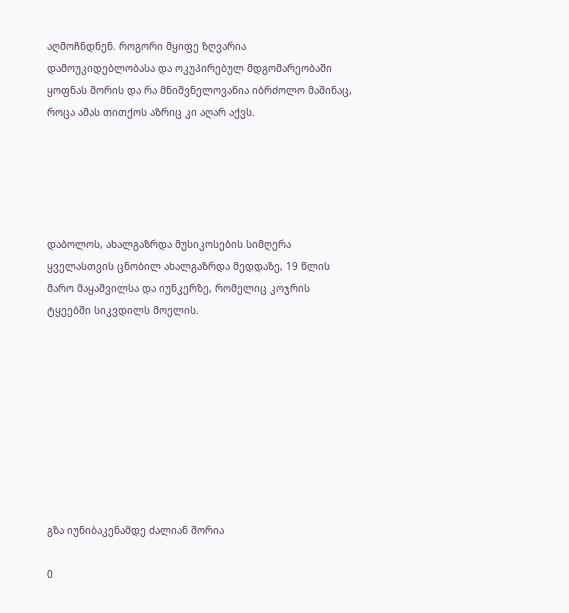აღმოჩნდნენ. როგორი მყიფე ზღვარია დამოუკიდებლობასა და ოკუპირებულ მდგომარეობაში ყოფნას შორის და რა მნიშვნელოვანია იბრძოლო მაშინაც, როცა ამას თითქოს აზრიც კი აღარ აქვს.





დაბოლოს, ახალგაზრდა მუსიკოსების სიმღერა ყველასთვის ცნობილ ახალგაზრდა მედდაზე, 19 წლის მარო მაყაშვილსა და იუნკერზე, რომელიც კოჯრის ტყეებში სიკვდილს მოელის.









გზა იუნიბაკენამდე ძალიან შორია

0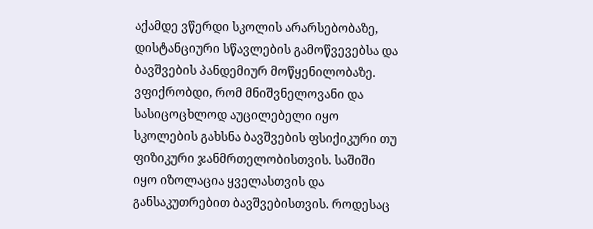აქამდე ვწერდი სკოლის არარსებობაზე, დისტანციური სწავლების გამოწვევებსა და ბავშვების პანდემიურ მოწყენილობაზე. ვფიქრობდი, რომ მნიშვნელოვანი და სასიცოცხლოდ აუცილებელი იყო სკოლების გახსნა ბავშვების ფსიქიკური თუ ფიზიკური ჯანმრთელობისთვის. საშიში იყო იზოლაცია ყველასთვის და განსაკუთრებით ბავშვებისთვის. როდესაც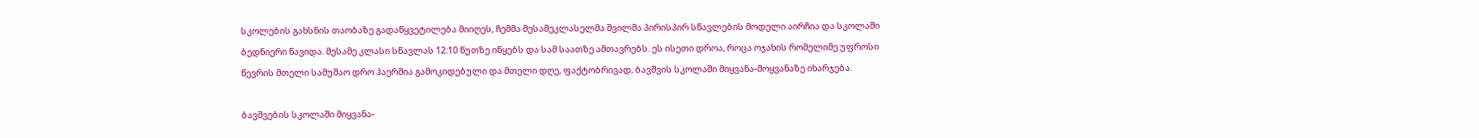სკოლების გახსნის თაობაზე გადაწყვეტილება მიიღეს, ჩემმა მესამეკლასელმა შვილმა პირისპირ სწავლების მოდელი აირჩია და სკოლაში ბედნიერი წავიდა. მესამე კლასი სწავლას 12:10 წუთზე იწყებს და სამ საათზე ამთავრებს. ეს ისეთი დროა, როცა ოჯახის რომელიმე უფროსი წევრის მთელი სამუშაო დრო ჰაერშია გამოკიდებული და მთელი დღე, ფაქტობრივად, ბავშვის სკოლაში მიყვანა-მოყვანაზე იხარჯება.

ბავშვების სკოლაში მიყვანა-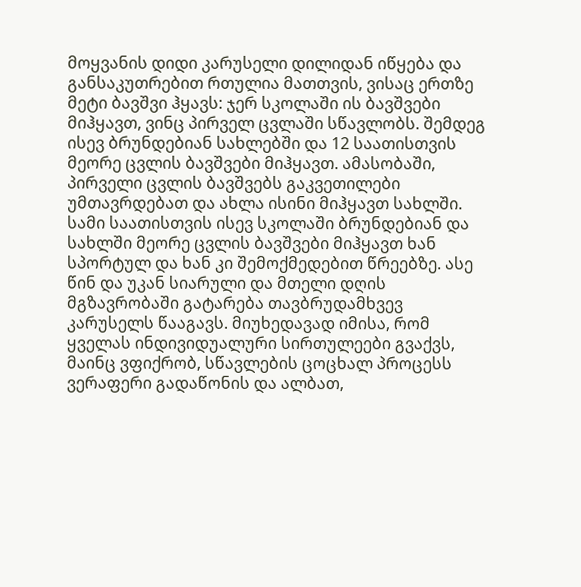მოყვანის დიდი კარუსელი დილიდან იწყება და განსაკუთრებით რთულია მათთვის, ვისაც ერთზე მეტი ბავშვი ჰყავს: ჯერ სკოლაში ის ბავშვები მიჰყავთ, ვინც პირველ ცვლაში სწავლობს. შემდეგ ისევ ბრუნდებიან სახლებში და 12 საათისთვის მეორე ცვლის ბავშვები მიჰყავთ. ამასობაში, პირველი ცვლის ბავშვებს გაკვეთილები უმთავრდებათ და ახლა ისინი მიჰყავთ სახლში. სამი საათისთვის ისევ სკოლაში ბრუნდებიან და სახლში მეორე ცვლის ბავშვები მიჰყავთ ხან სპორტულ და ხან კი შემოქმედებით წრეებზე. ასე წინ და უკან სიარული და მთელი დღის მგზავრობაში გატარება თავბრუდამხვევ კარუსელს წააგავს. მიუხედავად იმისა, რომ ყველას ინდივიდუალური სირთულეები გვაქვს, მაინც ვფიქრობ, სწავლების ცოცხალ პროცესს ვერაფერი გადაწონის და ალბათ,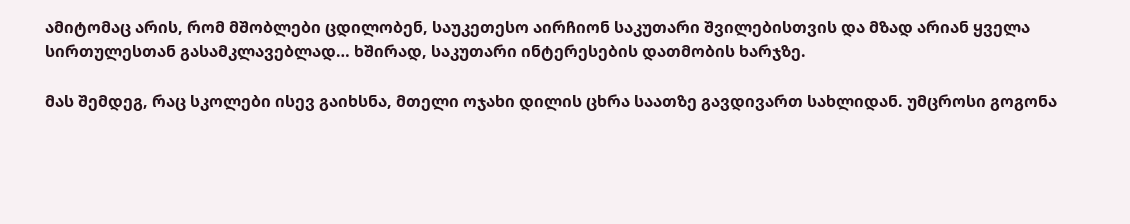ამიტომაც არის, რომ მშობლები ცდილობენ, საუკეთესო აირჩიონ საკუთარი შვილებისთვის და მზად არიან ყველა სირთულესთან გასამკლავებლად… ხშირად, საკუთარი ინტერესების დათმობის ხარჯზე.

მას შემდეგ, რაც სკოლები ისევ გაიხსნა, მთელი ოჯახი დილის ცხრა საათზე გავდივართ სახლიდან. უმცროსი გოგონა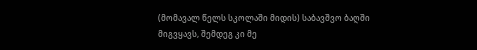(მომავალ წელს სკოლაში მიდის) საბავშვო ბაღში მიგვყავს, შემდეგ კი მე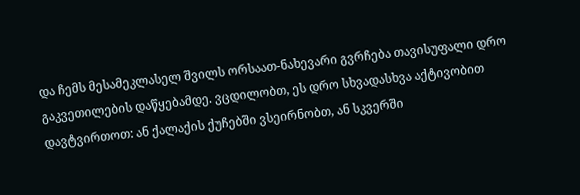და ჩემს მესამეკლასელ შვილს ორსაათ-ნახევარი გვრჩება თავისუფალი დრო გაკვეთილების დაწყებამდე. ვცდილობთ, ეს დრო სხვადასხვა აქტივობით დავტვირთოთ: ან ქალაქის ქუჩებში ვსეირნობთ, ან სკვერში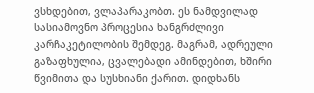ვსხდებით, ვლაპარაკობთ. ეს ნამდვილად სასიამოვნო პროცესია ხანგრძლივი კარჩაკეტილობის შემდეგ. მაგრამ, ადრეული გაზაფხულია, ცვალებადი ამინდებით, ხშირი წვიმითა და სუსხიანი ქარით. დიდხანს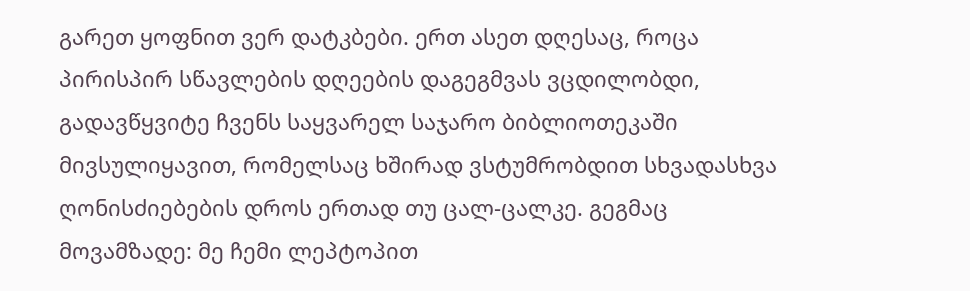გარეთ ყოფნით ვერ დატკბები. ერთ ასეთ დღესაც, როცა პირისპირ სწავლების დღეების დაგეგმვას ვცდილობდი, გადავწყვიტე ჩვენს საყვარელ საჯარო ბიბლიოთეკაში მივსულიყავით, რომელსაც ხშირად ვსტუმრობდით სხვადასხვა ღონისძიებების დროს ერთად თუ ცალ-ცალკე. გეგმაც მოვამზადე: მე ჩემი ლეპტოპით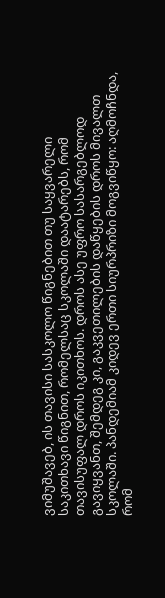ვიმუშავებ, ის თავისი სასკოლო წიგნებით თუ საყვარელი საკითხავი წიგნით, რომელსაც სკოლაში დაატარებს, რომ თავისუფალ დროს იკითხოს. დროს ასე უფრო სასარგებლოდ გავიყვანთ, შემდეგ კი, გაკვეთილების დაწყების დროს მივალთ სკოლაში. პანდემიამ კიდევ ერთი სიურპრიზი მოგვიწყო: აღმოჩნდა, რომ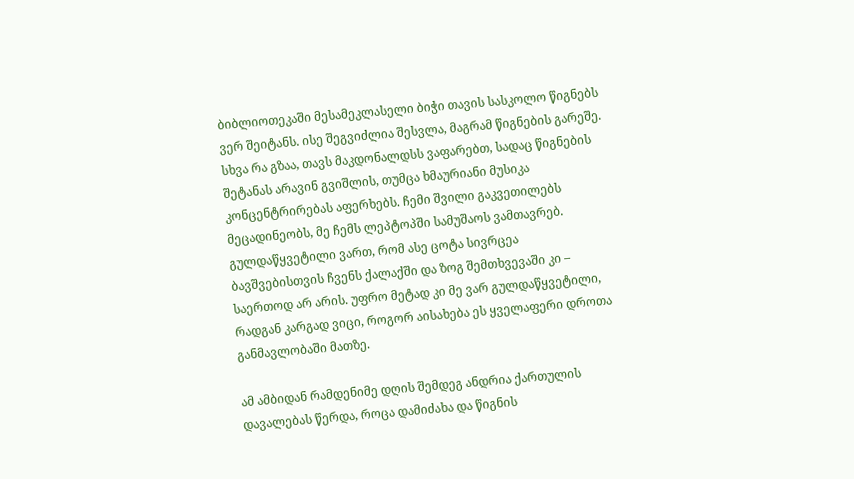ბიბლიოთეკაში მესამეკლასელი ბიჭი თავის სასკოლო წიგნებს ვერ შეიტანს. ისე შეგვიძლია შესვლა, მაგრამ წიგნების გარეშე. სხვა რა გზაა, თავს მაკდონალდსს ვაფარებთ, სადაც წიგნების შეტანას არავინ გვიშლის, თუმცა ხმაურიანი მუსიკა კონცენტრირებას აფერხებს. ჩემი შვილი გაკვეთილებს მეცადინეობს, მე ჩემს ლეპტოპში სამუშაოს ვამთავრებ. გულდაწყვეტილი ვართ, რომ ასე ცოტა სივრცეა ბავშვებისთვის ჩვენს ქალაქში და ზოგ შემთხვევაში კი – საერთოდ არ არის. უფრო მეტად კი მე ვარ გულდაწყვეტილი, რადგან კარგად ვიცი, როგორ აისახება ეს ყველაფერი დროთა განმავლობაში მათზე.

ამ ამბიდან რამდენიმე დღის შემდეგ ანდრია ქართულის დავალებას წერდა, როცა დამიძახა და წიგნის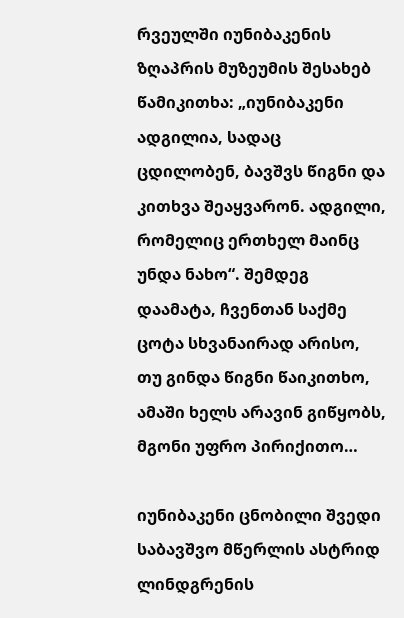რვეულში იუნიბაკენის ზღაპრის მუზეუმის შესახებ წამიკითხა: „იუნიბაკენი ადგილია, სადაც ცდილობენ, ბავშვს წიგნი და კითხვა შეაყვარონ. ადგილი, რომელიც ერთხელ მაინც უნდა ნახო“. შემდეგ დაამატა, ჩვენთან საქმე ცოტა სხვანაირად არისო, თუ გინდა წიგნი წაიკითხო, ამაში ხელს არავინ გიწყობს, მგონი უფრო პირიქითო…

იუნიბაკენი ცნობილი შვედი საბავშვო მწერლის ასტრიდ ლინდგრენის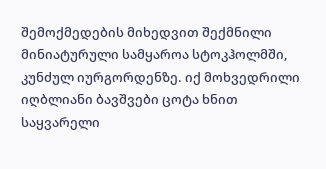შემოქმედების მიხედვით შექმნილი მინიატურული სამყაროა სტოკჰოლმში, კუნძულ იურგორდენზე. იქ მოხვედრილი იღბლიანი ბავშვები ცოტა ხნით საყვარელი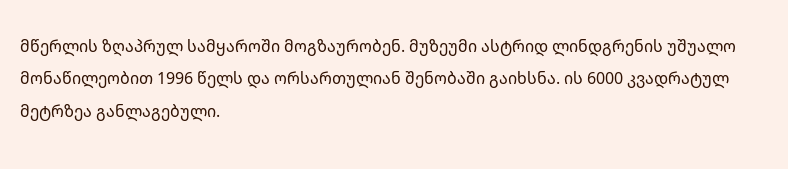მწერლის ზღაპრულ სამყაროში მოგზაურობენ. მუზეუმი ასტრიდ ლინდგრენის უშუალო მონაწილეობით 1996 წელს და ორსართულიან შენობაში გაიხსნა. ის 6000 კვადრატულ მეტრზეა განლაგებული.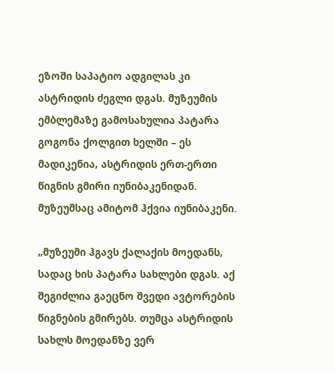ეზოში საპატიო ადგილას კი ასტრიდის ძეგლი დგას. მუზეუმის ემბლემაზე გამოსახულია პატარა გოგონა ქოლგით ხელში – ეს მადიკენია, ასტრიდის ერთ-ერთი წიგნის გმირი იუნიბაკენიდან. მუზეუმსაც ამიტომ ჰქვია იუნიბაკენი.

„მუზეუმი ჰგავს ქალაქის მოედანს, სადაც ხის პატარა სახლები დგას. აქ შეგიძლია გაეცნო შვედი ავტორების წიგნების გმირებს. თუმცა ასტრიდის სახლს მოედანზე ვერ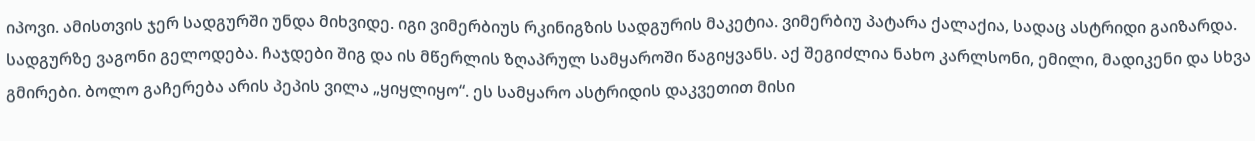იპოვი. ამისთვის ჯერ სადგურში უნდა მიხვიდე. იგი ვიმერბიუს რკინიგზის სადგურის მაკეტია. ვიმერბიუ პატარა ქალაქია, სადაც ასტრიდი გაიზარდა. სადგურზე ვაგონი გელოდება. ჩაჯდები შიგ და ის მწერლის ზღაპრულ სამყაროში წაგიყვანს. აქ შეგიძლია ნახო კარლსონი, ემილი, მადიკენი და სხვა გმირები. ბოლო გაჩერება არის პეპის ვილა „ყიყლიყო“. ეს სამყარო ასტრიდის დაკვეთით მისი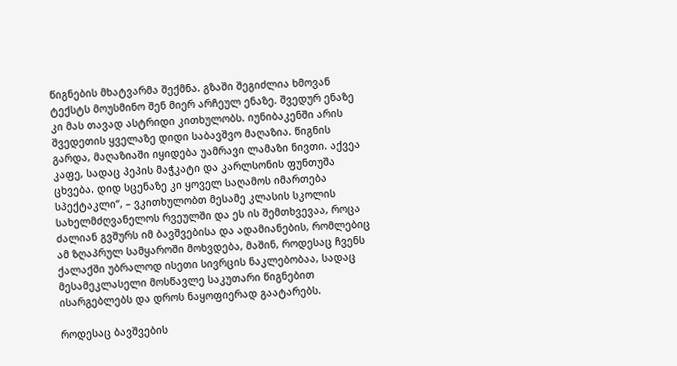წიგნების მხატვარმა შექმნა. გზაში შეგიძლია ხმოვან ტექსტს მოუსმინო შენ მიერ არჩეულ ენაზე. შვედურ ენაზე კი მას თავად ასტრიდი კითხულობს. იუნიბაკენში არის შვედეთის ყველაზე დიდი საბავშვო მაღაზია. წიგნის გარდა, მაღაზიაში იყიდება უამრავი ლამაზი ნივთი. აქვეა კაფე, სადაც პეპის მაჭკატი და კარლსონის ფუნთუშა ცხვება. დიდ სცენაზე კი ყოველ საღამოს იმართება სპექტაკლი“, – ვკითხულობთ მესამე კლასის სკოლის სახელმძღვანელოს რვეულში და ეს ის შემთხვევაა, როცა ძალიან გვშურს იმ ბავშვებისა და ადამიანების, რომლებიც ამ ზღაპრულ სამყაროში მოხვდება, მაშინ, როდესაც ჩვენს ქალაქში უბრალოდ ისეთი სივრცის ნაკლებობაა, სადაც მესამეკლასელი მოსწავლე საკუთარი წიგნებით ისარგებლებს და დროს ნაყოფიერად გაატარებს.

როდესაც ბავშვების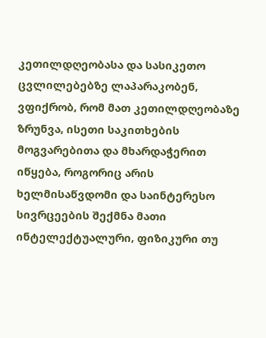კეთილდღეობასა და სასიკეთო ცვლილებებზე ლაპარაკობენ, ვფიქრობ, რომ მათ კეთილდღეობაზე ზრუნვა, ისეთი საკითხების მოგვარებითა და მხარდაჭერით იწყება, როგორიც არის ხელმისაწვდომი და საინტერესო სივრცეების შექმნა მათი ინტელექტუალური, ფიზიკური თუ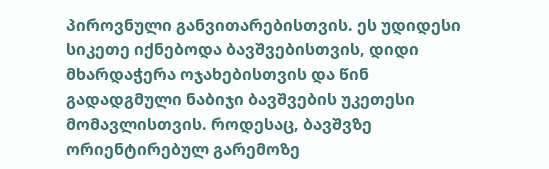პიროვნული განვითარებისთვის. ეს უდიდესი სიკეთე იქნებოდა ბავშვებისთვის, დიდი მხარდაჭერა ოჯახებისთვის და წინ გადადგმული ნაბიჯი ბავშვების უკეთესი მომავლისთვის. როდესაც, ბავშვზე ორიენტირებულ გარემოზე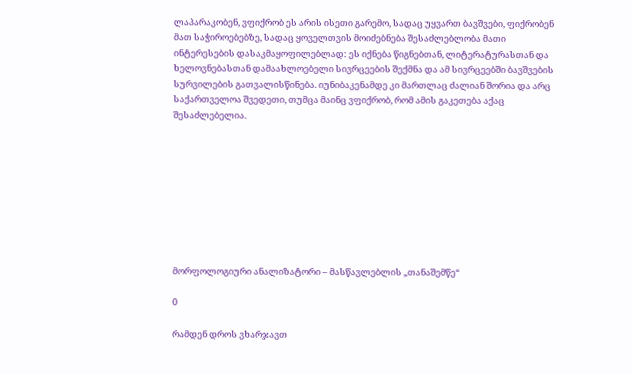ლაპარაკობენ, ვფიქრობ ეს არის ისეთი გარემო, სადაც უყვართ ბავშვები, ფიქრობენ მათ საჭიროებებზე, სადაც ყოველთვის მოიძებნება შესაძლებლობა მათი ინტერესების დასაკმაყოფილებლად: ეს იქნება წიგნებთან, ლიტერატურასთან და ხელოვნებასთან დამაახლოებელი სივრცეების შექმნა და ამ სივრცეებში ბავშვების სურვილების გათვალისწინება. იუნიბაკენამდე კი მართლაც ძალიან შორია და არც საქართველოა შვედეთი, თუმცა მაინც ვფიქრობ, რომ ამის გაკეთება აქაც შესაძლებელია.









მორფოლოგიური ანალიზატორი – მასწავლებლის „თანაშემწე“

0

რამდენ დროს ვხარჯავთ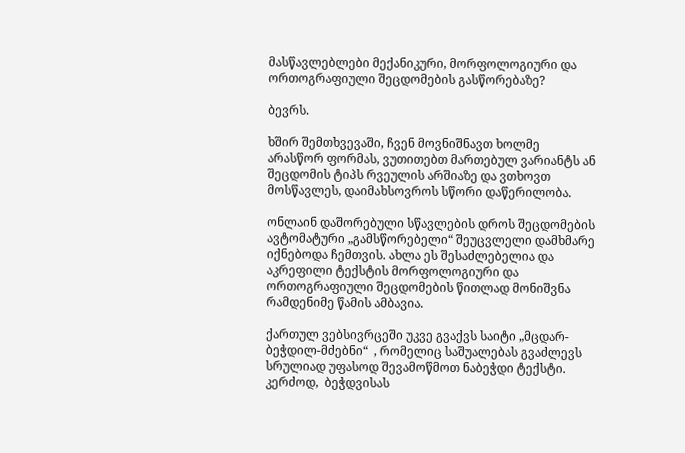მასწავლებლები მექანიკური, მორფოლოგიური და ორთოგრაფიული შეცდომების გასწორებაზე?

ბევრს.

ხშირ შემთხვევაში, ჩვენ მოვნიშნავთ ხოლმე არასწორ ფორმას, ვუთითებთ მართებულ ვარიანტს ან შეცდომის ტიპს რვეულის არშიაზე და ვთხოვთ მოსწავლეს, დაიმახსოვროს სწორი დაწერილობა.

ონლაინ დაშორებული სწავლების დროს შეცდომების ავტომატური „გამსწორებელი“ შეუცვლელი დამხმარე იქნებოდა ჩემთვის. ახლა ეს შესაძლებელია და აკრეფილი ტექსტის მორფოლოგიური და ორთოგრაფიული შეცდომების წითლად მონიშვნა რამდენიმე წამის ამბავია.

ქართულ ვებსივრცეში უკვე გვაქვს საიტი „მცდარ-ბეჭდილ-მძებნი“  , რომელიც საშუალებას გვაძლევს სრულიად უფასოდ შევამოწმოთ ნაბეჭდი ტექსტი. კერძოდ,  ბეჭდვისას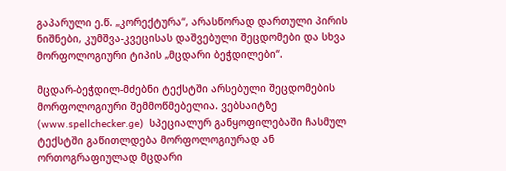გაპარული ე.წ. „კორექტურა“, არასწორად დართული პირის ნიშნები, კუმშვა-კვეცისას დაშვებული შეცდომები და სხვა მორფოლოგიური ტიპის „მცდარი ბეჭდილები“.

მცდარ-ბეჭდილ-მძებნი ტექსტში არსებული შეცდომების მორფოლოგიური შემმოწმებელია. ვებსაიტზე  (www.spellchecker.ge)  სპეციალურ განყოფილებაში ჩასმულ ტექსტში გაწითლდება მორფოლოგიურად ან ორთოგრაფიულად მცდარი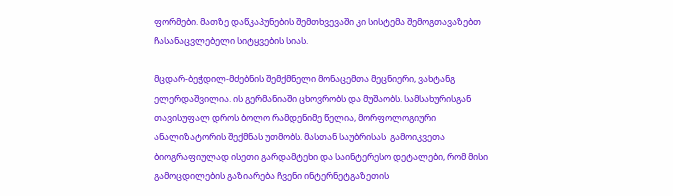ფორმები. მათზე დაწკაპუნების შემთხვევაში კი სისტემა შემოგთავაზებთ ჩასანაცვლებელი სიტყვების სიას.

მცდარ-ბეჭდილ-მძებნის შემქმნელი მონაცემთა მეცნიერი, ვახტანგ ელერდაშვილია. ის გერმანიაში ცხოვრობს და მუშაობს. სამსახურისგან თავისუფალ დროს ბოლო რამდენიმე წელია, მორფოლოგიური ანალიზატორის შექმნას უთმობს. მასთან საუბრისას  გამოიკვეთა  ბიოგრაფიულად ისეთი გარდამტეხი და საინტერესო დეტალები, რომ მისი გამოცდილების გაზიარება ჩვენი ინტერნეტგაზეთის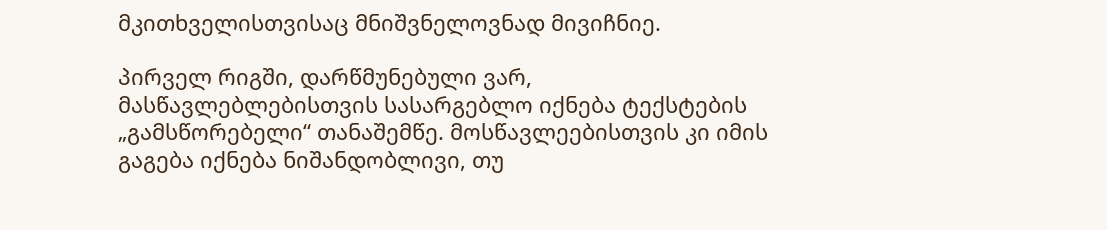მკითხველისთვისაც მნიშვნელოვნად მივიჩნიე.

პირველ რიგში, დარწმუნებული ვარ, მასწავლებლებისთვის სასარგებლო იქნება ტექსტების „გამსწორებელი“ თანაშემწე. მოსწავლეებისთვის კი იმის გაგება იქნება ნიშანდობლივი, თუ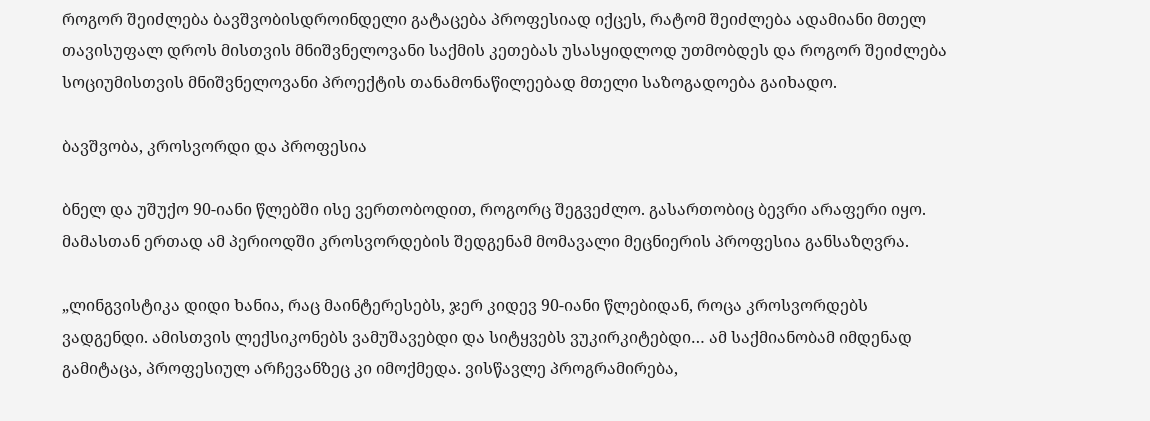როგორ შეიძლება ბავშვობისდროინდელი გატაცება პროფესიად იქცეს, რატომ შეიძლება ადამიანი მთელ თავისუფალ დროს მისთვის მნიშვნელოვანი საქმის კეთებას უსასყიდლოდ უთმობდეს და როგორ შეიძლება სოციუმისთვის მნიშვნელოვანი პროექტის თანამონაწილეებად მთელი საზოგადოება გაიხადო.

ბავშვობა, კროსვორდი და პროფესია

ბნელ და უშუქო 90-იანი წლებში ისე ვერთობოდით, როგორც შეგვეძლო. გასართობიც ბევრი არაფერი იყო. მამასთან ერთად ამ პერიოდში კროსვორდების შედგენამ მომავალი მეცნიერის პროფესია განსაზღვრა.

„ლინგვისტიკა დიდი ხანია, რაც მაინტერესებს, ჯერ კიდევ 90-იანი წლებიდან, როცა კროსვორდებს ვადგენდი. ამისთვის ლექსიკონებს ვამუშავებდი და სიტყვებს ვუკირკიტებდი… ამ საქმიანობამ იმდენად გამიტაცა, პროფესიულ არჩევანზეც კი იმოქმედა. ვისწავლე პროგრამირება,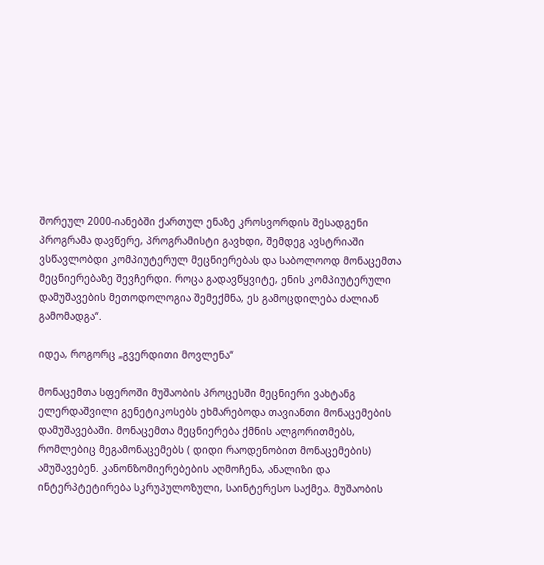შორეულ 2000-იანებში ქართულ ენაზე კროსვორდის შესადგენი პროგრამა დავწერე, პროგრამისტი გავხდი, შემდეგ ავსტრიაში ვსწავლობდი კომპიუტერულ მეცნიერებას და საბოლოოდ მონაცემთა მეცნიერებაზე შევჩერდი. როცა გადავწყვიტე, ენის კომპიუტერული დამუშავების მეთოდოლოგია შემექმნა, ეს გამოცდილება ძალიან გამომადგა“.

იდეა, როგორც „გვერდითი მოვლენა“

მონაცემთა სფეროში მუშაობის პროცესში მეცნიერი ვახტანგ ელერდაშვილი გენეტიკოსებს ეხმარებოდა თავიანთი მონაცემების დამუშავებაში. მონაცემთა მეცნიერება ქმნის ალგორითმებს, რომლებიც მეგამონაცემებს ( დიდი რაოდენობით მონაცემების) ამუშავებენ. კანონზომიერებების აღმოჩენა, ანალიზი და ინტერპტეტირება სკრუპულოზული, საინტერესო საქმეა. მუშაობის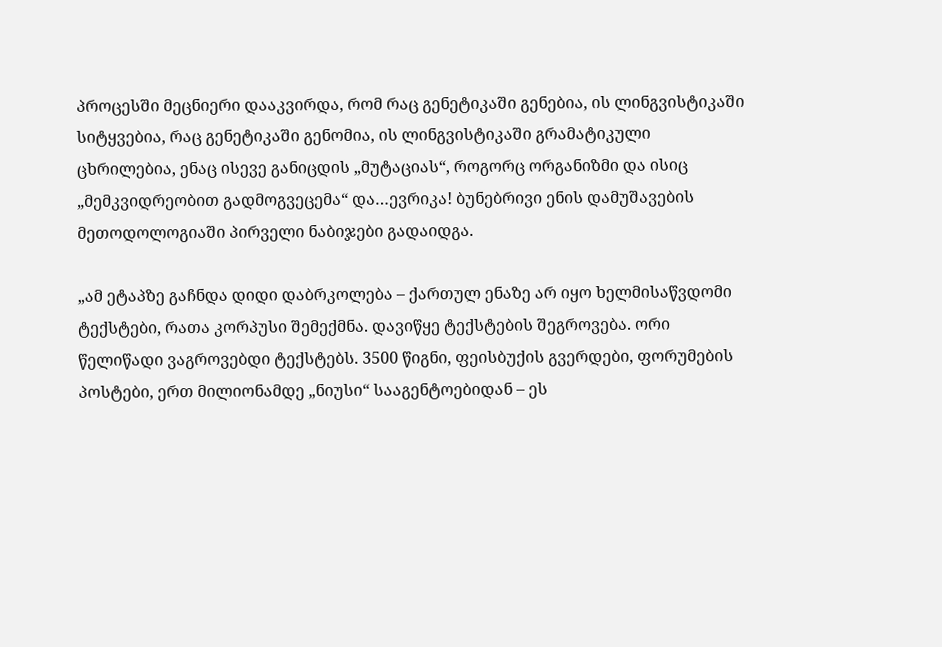პროცესში მეცნიერი დააკვირდა, რომ რაც გენეტიკაში გენებია, ის ლინგვისტიკაში სიტყვებია, რაც გენეტიკაში გენომია, ის ლინგვისტიკაში გრამატიკული ცხრილებია, ენაც ისევე განიცდის „მუტაციას“, როგორც ორგანიზმი და ისიც „მემკვიდრეობით გადმოგვეცემა“ და…ევრიკა! ბუნებრივი ენის დამუშავების მეთოდოლოგიაში პირველი ნაბიჯები გადაიდგა.

„ამ ეტაპზე გაჩნდა დიდი დაბრკოლება – ქართულ ენაზე არ იყო ხელმისაწვდომი ტექსტები, რათა კორპუსი შემექმნა. დავიწყე ტექსტების შეგროვება. ორი წელიწადი ვაგროვებდი ტექსტებს. 3500 წიგნი, ფეისბუქის გვერდები, ფორუმების პოსტები, ერთ მილიონამდე „ნიუსი“ სააგენტოებიდან – ეს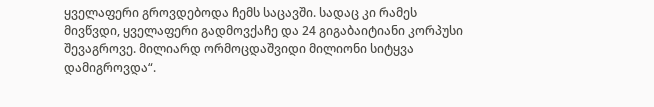ყველაფერი გროვდებოდა ჩემს საცავში. სადაც კი რამეს მივწვდი, ყველაფერი გადმოვქაჩე და 24 გიგაბაიტიანი კორპუსი შევაგროვე. მილიარდ ორმოცდაშვიდი მილიონი სიტყვა დამიგროვდა“.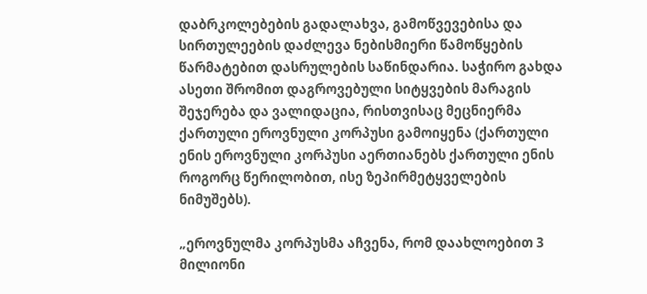დაბრკოლებების გადალახვა, გამოწვევებისა და სირთულეების დაძლევა ნებისმიერი წამოწყების წარმატებით დასრულების საწინდარია. საჭირო გახდა ასეთი შრომით დაგროვებული სიტყვების მარაგის შეჯერება და ვალიდაცია, რისთვისაც მეცნიერმა ქართული ეროვნული კორპუსი გამოიყენა (ქართული ენის ეროვნული კორპუსი აერთიანებს ქართული ენის როგორც წერილობით, ისე ზეპირმეტყველების ნიმუშებს).

„ეროვნულმა კორპუსმა აჩვენა, რომ დაახლოებით 3 მილიონი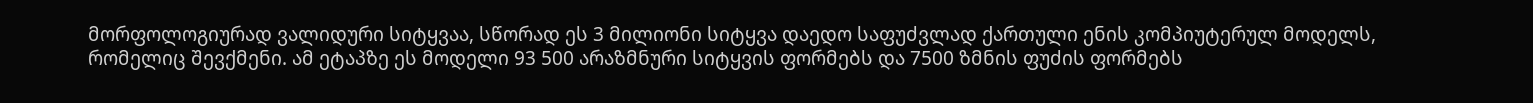მორფოლოგიურად ვალიდური სიტყვაა, სწორად ეს 3 მილიონი სიტყვა დაედო საფუძვლად ქართული ენის კომპიუტერულ მოდელს, რომელიც შევქმენი. ამ ეტაპზე ეს მოდელი 93 500 არაზმნური სიტყვის ფორმებს და 7500 ზმნის ფუძის ფორმებს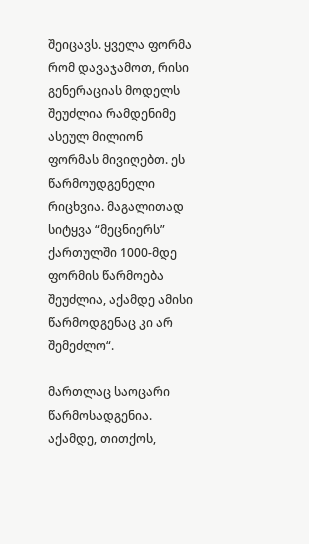შეიცავს. ყველა ფორმა რომ დავაჯამოთ, რისი გენერაციას მოდელს შეუძლია რამდენიმე ასეულ მილიონ ფორმას მივიღებთ. ეს წარმოუდგენელი რიცხვია. მაგალითად სიტყვა “მეცნიერს” ქართულში 1000-მდე ფორმის წარმოება შეუძლია, აქამდე ამისი წარმოდგენაც კი არ შემეძლო“.

მართლაც საოცარი წარმოსადგენია. აქამდე, თითქოს,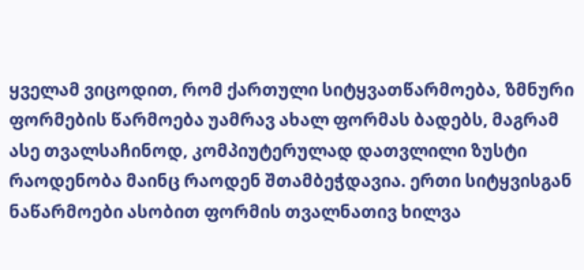ყველამ ვიცოდით, რომ ქართული სიტყვათწარმოება, ზმნური ფორმების წარმოება უამრავ ახალ ფორმას ბადებს, მაგრამ ასე თვალსაჩინოდ, კომპიუტერულად დათვლილი ზუსტი რაოდენობა მაინც რაოდენ შთამბეჭდავია. ერთი სიტყვისგან ნაწარმოები ასობით ფორმის თვალნათივ ხილვა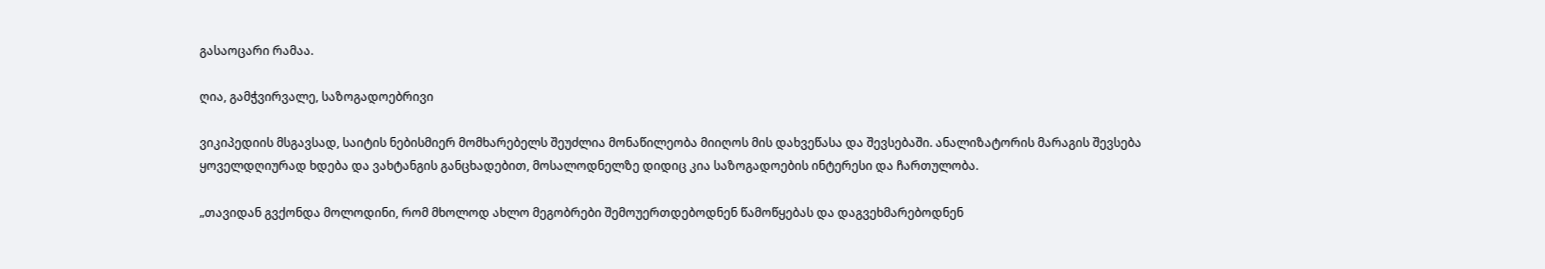გასაოცარი რამაა.

ღია, გამჭვირვალე, საზოგადოებრივი

ვიკიპედიის მსგავსად, საიტის ნებისმიერ მომხარებელს შეუძლია მონაწილეობა მიიღოს მის დახვეწასა და შევსებაში. ანალიზატორის მარაგის შევსება ყოველდღიურად ხდება და ვახტანგის განცხადებით, მოსალოდნელზე დიდიც კია საზოგადოების ინტერესი და ჩართულობა.

„თავიდან გვქონდა მოლოდინი, რომ მხოლოდ ახლო მეგობრები შემოუერთდებოდნენ წამოწყებას და დაგვეხმარებოდნენ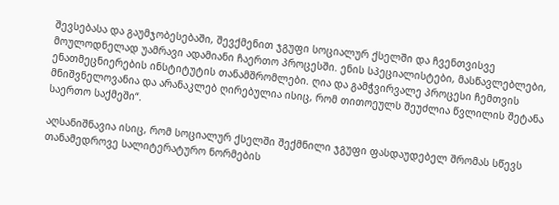შევსებასა და გაუმჯობესებაში, შევქმენით ჯგუფი სოციალურ ქსელში და ჩვენთვისვე მოულოდნელად უამრავი ადამიანი ჩაერთო პროცესში. ენის სპეციალისტები, მასწავლებლები, ენათმეცნიერების ინსტიტუტის თანამშრომლები. ღია და გამჭვირვალე პროცესი ჩემთვის მნიშვნელოვანია და არანაკლებ ღირებულია ისიც, რომ თითოეულს შეუძლია წვლილის შეტანა საერთო საქმეში“.

აღსანიშნავია ისიც, რომ სოციალურ ქსელში შექმნილი ჯგუფი ფასდაუდებელ შრომას სწევს თანამედროვე სალიტერატურო ნორმების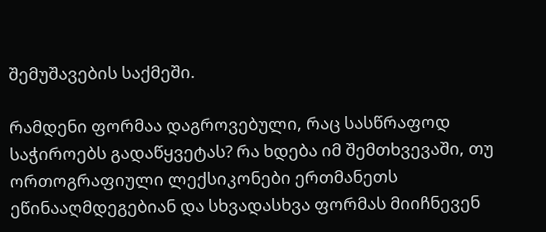შემუშავების საქმეში.

რამდენი ფორმაა დაგროვებული, რაც სასწრაფოდ საჭიროებს გადაწყვეტას? რა ხდება იმ შემთხვევაში, თუ ორთოგრაფიული ლექსიკონები ერთმანეთს ეწინააღმდეგებიან და სხვადასხვა ფორმას მიიჩნევენ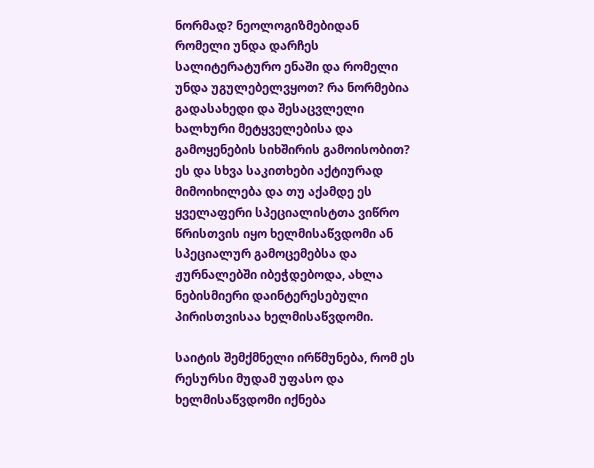ნორმად? ნეოლოგიზმებიდან რომელი უნდა დარჩეს სალიტერატურო ენაში და რომელი უნდა უგულებელვყოთ? რა ნორმებია გადასახედი და შესაცვლელი ხალხური მეტყველებისა და გამოყენების სიხშირის გამოისობით? ეს და სხვა საკითხები აქტიურად მიმოიხილება და თუ აქამდე ეს ყველაფერი სპეციალისტთა ვიწრო წრისთვის იყო ხელმისაწვდომი ან სპეციალურ გამოცემებსა და ჟურნალებში იბეჭდებოდა, ახლა ნებისმიერი დაინტერესებული პირისთვისაა ხელმისაწვდომი.

საიტის შემქმნელი ირწმუნება, რომ ეს რესურსი მუდამ უფასო და ხელმისაწვდომი იქნება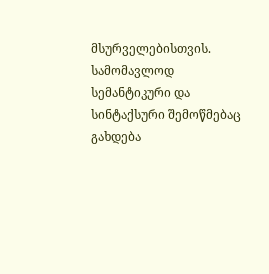მსურველებისთვის. სამომავლოდ სემანტიკური და სინტაქსური შემოწმებაც გახდება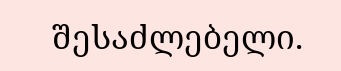შესაძლებელი.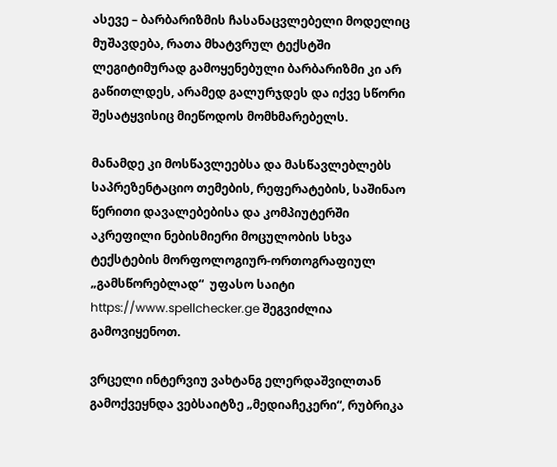ასევე – ბარბარიზმის ჩასანაცვლებელი მოდელიც მუშავდება, რათა მხატვრულ ტექსტში ლეგიტიმურად გამოყენებული ბარბარიზმი კი არ გაწითლდეს, არამედ გალურჯდეს და იქვე სწორი შესატყვისიც მიეწოდოს მომხმარებელს.

მანამდე კი მოსწავლეებსა და მასწავლებლებს საპრეზენტაციო თემების, რეფერატების, საშინაო წერითი დავალებებისა და კომპიუტერში აკრეფილი ნებისმიერი მოცულობის სხვა ტექსტების მორფოლოგიურ-ორთოგრაფიულ „გამსწორებლად“  უფასო საიტი https://www.spellchecker.ge შეგვიძლია გამოვიყენოთ.

ვრცელი ინტერვიუ ვახტანგ ელერდაშვილთან გამოქვეყნდა ვებსაიტზე „მედიაჩეკერი“, რუბრიკა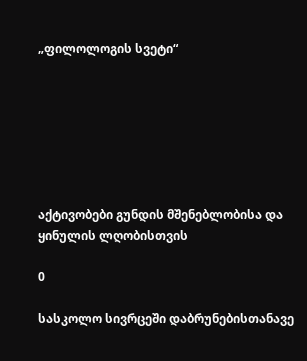„ფილოლოგის სვეტი“







აქტივობები გუნდის მშენებლობისა და ყინულის ლღობისთვის

0

სასკოლო სივრცეში დაბრუნებისთანავე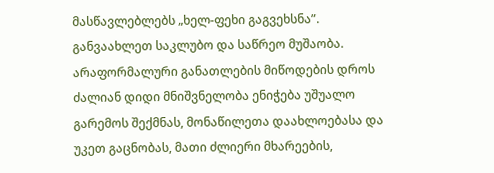მასწავლებლებს „ხელ-ფეხი გაგვეხსნა”. განვაახლეთ საკლუბო და საწრეო მუშაობა. არაფორმალური განათლების მიწოდების დროს ძალიან დიდი მნიშვნელობა ენიჭება უშუალო გარემოს შექმნას, მონაწილეთა დაახლოებასა და უკეთ გაცნობას, მათი ძლიერი მხარეების,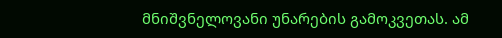მნიშვნელოვანი უნარების გამოკვეთას. ამ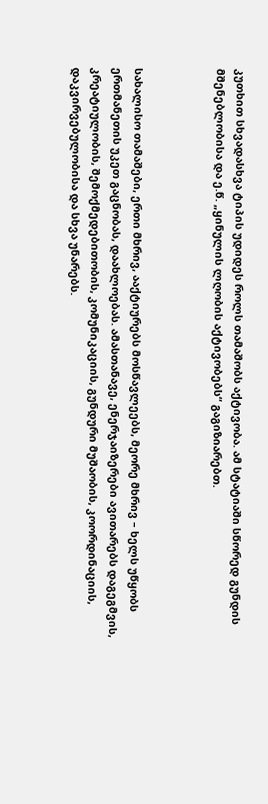კუთხით სხვადასხვა ტიპის უდიდეს როლს თამაშობს აქტივობა. ამ სტატიაში სწორედ გუნდის მშენებლობისა და ე.წ. „ყინულის ლღობის აქტივობებს“ გაგიზიარებთ.



სახალისო თამაშები, ერთი მხრივ, ააქტიურებს მოსწავლეებს, მეორე მხრივ – ხელს უწყობს ერთმანეთის უკეთ გაცნობას, დაახლოებას. ამასთანავე, ენერჯაიზერები ავითარებს დაგეგმვის, კრეატიულობის, შემოქმედებითობის, კომუნიკაციის, გუნდური მუშაობის, კოორდინაციის, დაკვირვებულობისა და სხვა უნარებს.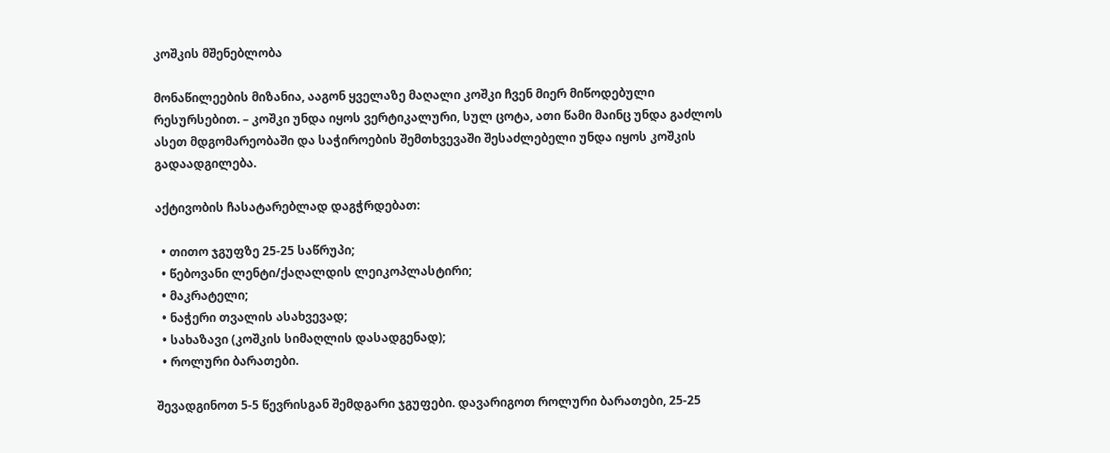კოშკის მშენებლობა

მონაწილეების მიზანია, ააგონ ყველაზე მაღალი კოშკი ჩვენ მიერ მიწოდებული რესურსებით. – კოშკი უნდა იყოს ვერტიკალური, სულ ცოტა, ათი წამი მაინც უნდა გაძლოს ასეთ მდგომარეობაში და საჭიროების შემთხვევაში შესაძლებელი უნდა იყოს კოშკის გადაადგილება.

აქტივობის ჩასატარებლად დაგჭრდებათ:

  • თითო ჯგუფზე 25-25 საწრუპი;
  • წებოვანი ლენტი/ქაღალდის ლეიკოპლასტირი;
  • მაკრატელი;
  • ნაჭერი თვალის ასახვევად;
  • სახაზავი (კოშკის სიმაღლის დასადგენად);
  • როლური ბარათები.

შევადგინოთ 5-5 წევრისგან შემდგარი ჯგუფები. დავარიგოთ როლური ბარათები, 25-25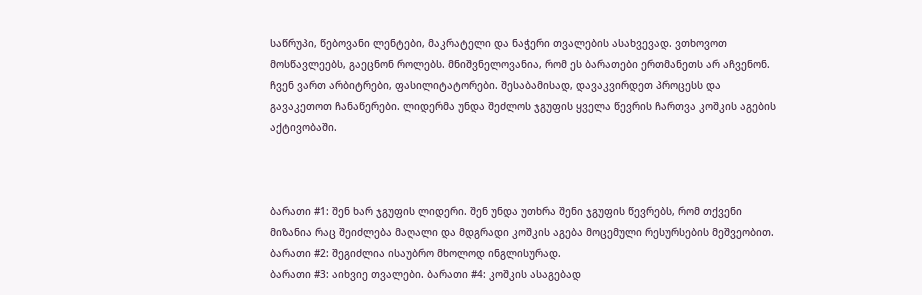საწრუპი, წებოვანი ლენტები, მაკრატელი და ნაჭერი თვალების ასახვევად. ვთხოვოთ მოსწავლეებს, გაეცნონ როლებს. მნიშვნელოვანია, რომ ეს ბარათები ერთმანეთს არ აჩვენონ. ჩვენ ვართ არბიტრები, ფასილიტატორები. შესაბამისად, დავაკვირდეთ პროცესს და გავაკეთოთ ჩანაწერები. ლიდერმა უნდა შეძლოს ჯგუფის ყველა წევრის ჩართვა კოშკის აგების აქტივობაში.



ბარათი #1: შენ ხარ ჯგუფის ლიდერი. შენ უნდა უთხრა შენი ჯგუფის წევრებს, რომ თქვენი მიზანია რაც შეიძლება მაღალი და მდგრადი კოშკის აგება მოცემული რესურსების მეშვეობით. ბარათი #2: შეგიძლია ისაუბრო მხოლოდ ინგლისურად.
ბარათი #3: აიხვიე თვალები. ბარათი #4: კოშკის ასაგებად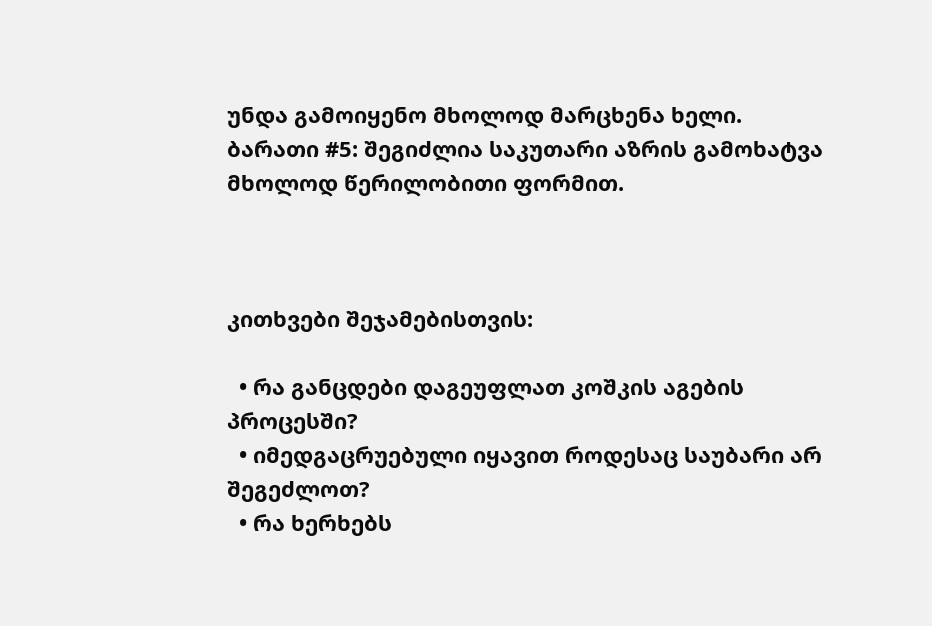უნდა გამოიყენო მხოლოდ მარცხენა ხელი.
ბარათი #5: შეგიძლია საკუთარი აზრის გამოხატვა მხოლოდ წერილობითი ფორმით.



კითხვები შეჯამებისთვის:

  • რა განცდები დაგეუფლათ კოშკის აგების პროცესში?
  • იმედგაცრუებული იყავით როდესაც საუბარი არ შეგეძლოთ?
  • რა ხერხებს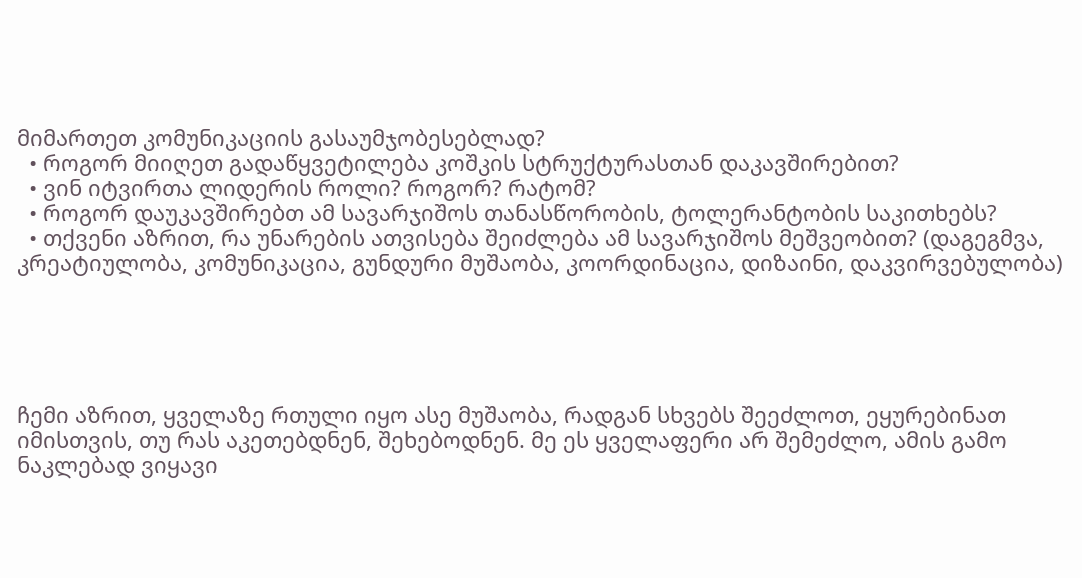მიმართეთ კომუნიკაციის გასაუმჯობესებლად?
  • როგორ მიიღეთ გადაწყვეტილება კოშკის სტრუქტურასთან დაკავშირებით?
  • ვინ იტვირთა ლიდერის როლი? როგორ? რატომ?
  • როგორ დაუკავშირებთ ამ სავარჯიშოს თანასწორობის, ტოლერანტობის საკითხებს?
  • თქვენი აზრით, რა უნარების ათვისება შეიძლება ამ სავარჯიშოს მეშვეობით? (დაგეგმვა, კრეატიულობა, კომუნიკაცია, გუნდური მუშაობა, კოორდინაცია, დიზაინი, დაკვირვებულობა)





ჩემი აზრით, ყველაზე რთული იყო ასე მუშაობა, რადგან სხვებს შეეძლოთ, ეყურებინათ იმისთვის, თუ რას აკეთებდნენ, შეხებოდნენ. მე ეს ყველაფერი არ შემეძლო, ამის გამო ნაკლებად ვიყავი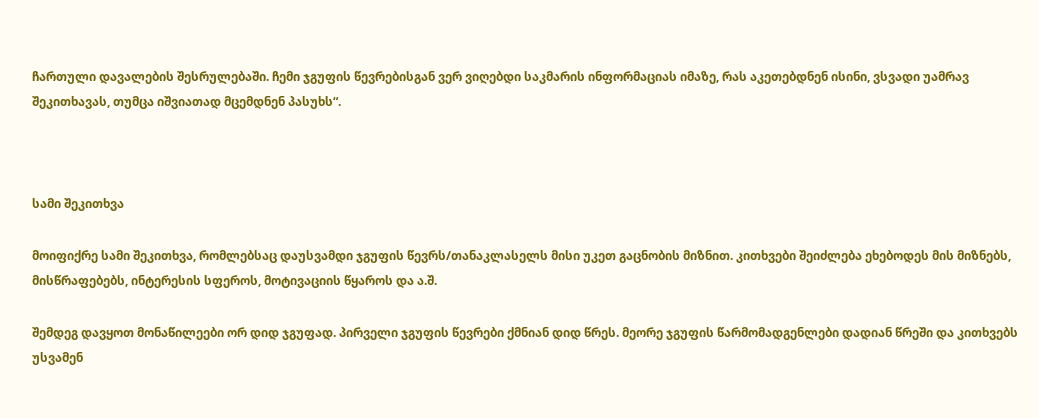ჩართული დავალების შესრულებაში. ჩემი ჯგუფის წევრებისგან ვერ ვიღებდი საკმარის ინფორმაციას იმაზე, რას აკეთებდნენ ისინი, ვსვადი უამრავ შეკითხავას, თუმცა იშვიათად მცემდნენ პასუხს“.



სამი შეკითხვა

მოიფიქრე სამი შეკითხვა, რომლებსაც დაუსვამდი ჯგუფის წევრს/თანაკლასელს მისი უკეთ გაცნობის მიზნით. კითხვები შეიძლება ეხებოდეს მის მიზნებს, მისწრაფებებს, ინტერესის სფეროს, მოტივაციის წყაროს და ა.შ.

შემდეგ დავყოთ მონაწილეები ორ დიდ ჯგუფად. პირველი ჯგუფის წევრები ქმნიან დიდ წრეს. მეორე ჯგუფის წარმომადგენლები დადიან წრეში და კითხვებს უსვამენ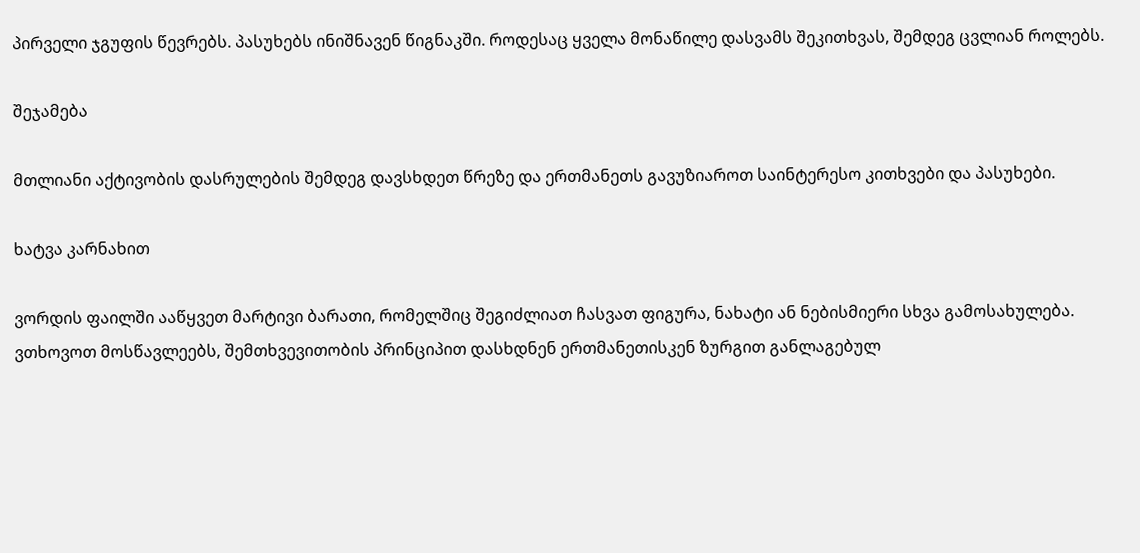პირველი ჯგუფის წევრებს. პასუხებს ინიშნავენ წიგნაკში. როდესაც ყველა მონაწილე დასვამს შეკითხვას, შემდეგ ცვლიან როლებს.

შეჯამება

მთლიანი აქტივობის დასრულების შემდეგ დავსხდეთ წრეზე და ერთმანეთს გავუზიაროთ საინტერესო კითხვები და პასუხები.

ხატვა კარნახით

ვორდის ფაილში ააწყვეთ მარტივი ბარათი, რომელშიც შეგიძლიათ ჩასვათ ფიგურა, ნახატი ან ნებისმიერი სხვა გამოსახულება. ვთხოვოთ მოსწავლეებს, შემთხვევითობის პრინციპით დასხდნენ ერთმანეთისკენ ზურგით განლაგებულ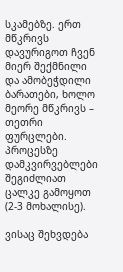სკამებზე. ერთ მწკრივს დავურიგოთ ჩვენ მიერ შექმნილი და ამობეჭდილი ბარათები, ხოლო მეორე მწკრივს – თეთრი ფურცლები. პროცესზე დამკვირვებლები შეგიძლიათ ცალკე გამოყოთ (2-3 მოხალისე).

ვისაც შეხვდება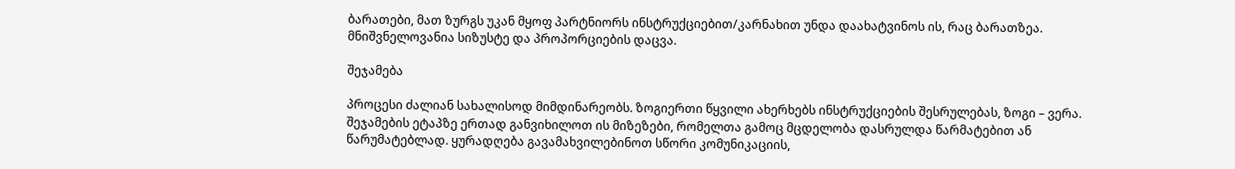ბარათები, მათ ზურგს უკან მყოფ პარტნიორს ინსტრუქციებით/კარნახით უნდა დაახატვინოს ის, რაც ბარათზეა. მნიშვნელოვანია სიზუსტე და პროპორციების დაცვა.

შეჯამება

პროცესი ძალიან სახალისოდ მიმდინარეობს. ზოგიერთი წყვილი ახერხებს ინსტრუქციების შესრულებას, ზოგი – ვერა. შეჯამების ეტაპზე ერთად განვიხილოთ ის მიზეზები, რომელთა გამოც მცდელობა დასრულდა წარმატებით ან წარუმატებლად. ყურადღება გავამახვილებინოთ სწორი კომუნიკაციის,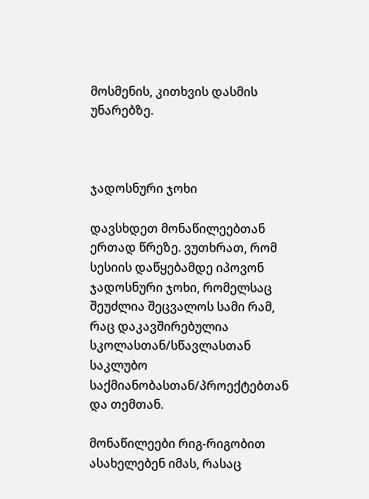მოსმენის, კითხვის დასმის უნარებზე.



ჯადოსნური ჯოხი

დავსხდეთ მონაწილეებთან ერთად წრეზე. ვუთხრათ, რომ სესიის დაწყებამდე იპოვონ ჯადოსნური ჯოხი, რომელსაც შეუძლია შეცვალოს სამი რამ, რაც დაკავშირებულია სკოლასთან/სწავლასთან საკლუბო საქმიანობასთან/პროექტებთან და თემთან.

მონაწილეები რიგ-რიგობით ასახელებენ იმას, რასაც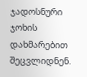ჯადოსნური ჯოხის დახმარებით შეცვლიდნენ.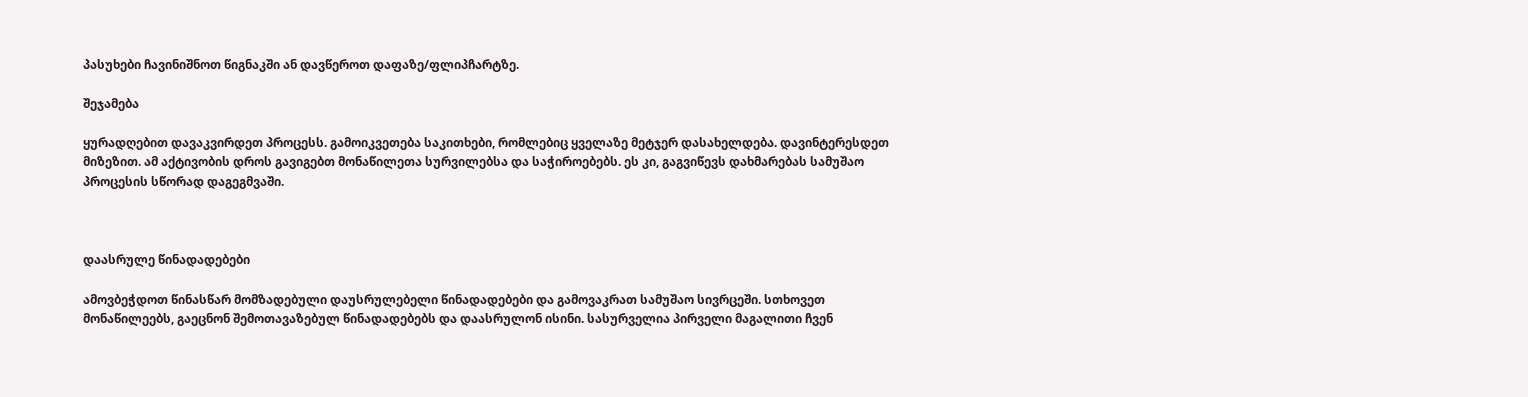პასუხები ჩავინიშნოთ წიგნაკში ან დავწეროთ დაფაზე/ფლიპჩარტზე.

შეჯამება

ყურადღებით დავაკვირდეთ პროცესს. გამოიკვეთება საკითხები, რომლებიც ყველაზე მეტჯერ დასახელდება. დავინტერესდეთ მიზეზით. ამ აქტივობის დროს გავიგებთ მონაწილეთა სურვილებსა და საჭიროებებს. ეს კი, გაგვიწევს დახმარებას სამუშაო პროცესის სწორად დაგეგმვაში.



დაასრულე წინადადებები

ამოვბეჭდოთ წინასწარ მომზადებული დაუსრულებელი წინადადებები და გამოვაკრათ სამუშაო სივრცეში. სთხოვეთ მონაწილეებს, გაეცნონ შემოთავაზებულ წინადადებებს და დაასრულონ ისინი. სასურველია პირველი მაგალითი ჩვენ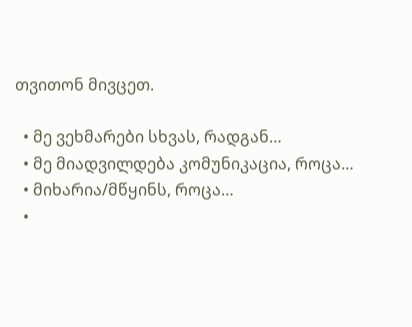თვითონ მივცეთ.

  • მე ვეხმარები სხვას, რადგან…
  • მე მიადვილდება კომუნიკაცია, როცა…
  • მიხარია/მწყინს, როცა…
  •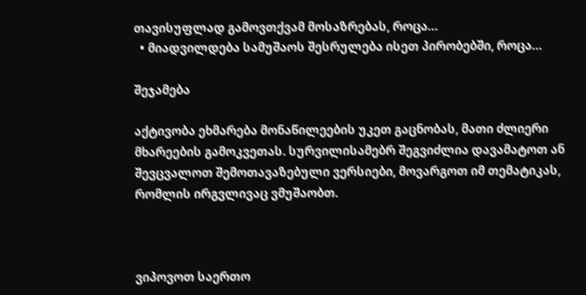თავისუფლად გამოვთქვამ მოსაზრებას, როცა…
  • მიადვილდება სამუშაოს შესრულება ისეთ პირობებში, როცა…

შეჯამება

აქტივობა ეხმარება მონაწილეების უკეთ გაცნობას, მათი ძლიერი მხარეების გამოკვეთას. სურვილისამებრ შეგვიძლია დავამატოთ ან შევცვალოთ შემოთავაზებული ვერსიები, მოვარგოთ იმ თემატიკას, რომლის ირგვლივაც ვმუშაობთ.



ვიპოვოთ საერთო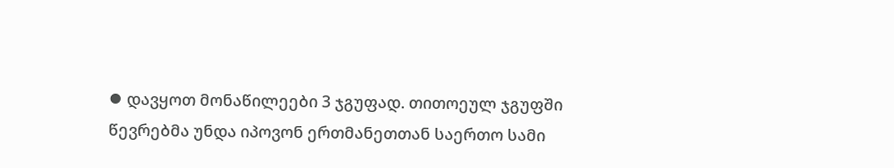⦁ დავყოთ მონაწილეები 3 ჯგუფად. თითოეულ ჯგუფში წევრებმა უნდა იპოვონ ერთმანეთთან საერთო სამი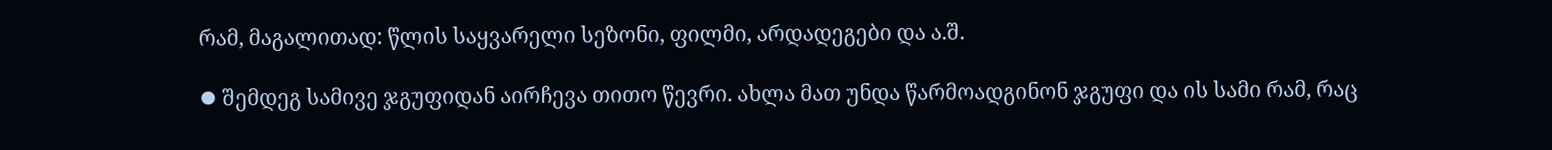რამ, მაგალითად: წლის საყვარელი სეზონი, ფილმი, არდადეგები და ა.შ.

⦁ შემდეგ სამივე ჯგუფიდან აირჩევა თითო წევრი. ახლა მათ უნდა წარმოადგინონ ჯგუფი და ის სამი რამ, რაც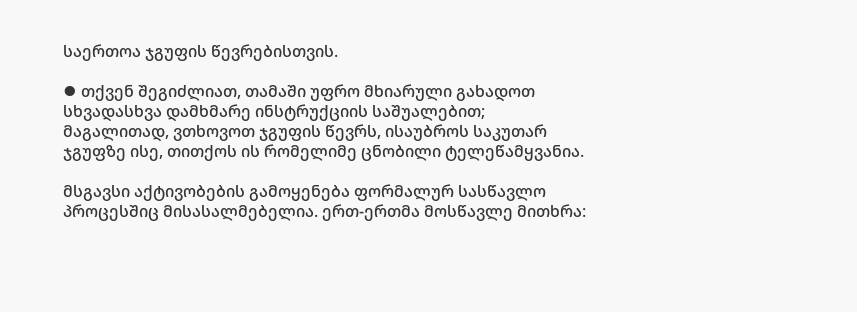საერთოა ჯგუფის წევრებისთვის.

⦁ თქვენ შეგიძლიათ, თამაში უფრო მხიარული გახადოთ სხვადასხვა დამხმარე ინსტრუქციის საშუალებით; მაგალითად, ვთხოვოთ ჯგუფის წევრს, ისაუბროს საკუთარ ჯგუფზე ისე, თითქოს ის რომელიმე ცნობილი ტელეწამყვანია.

მსგავსი აქტივობების გამოყენება ფორმალურ სასწავლო პროცესშიც მისასალმებელია. ერთ-ერთმა მოსწავლე მითხრა: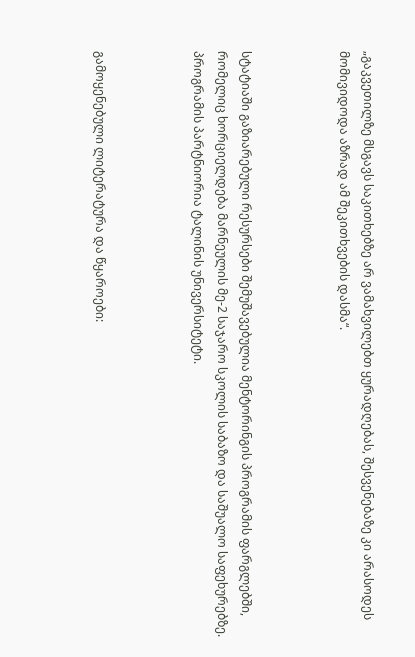„გაკვეთილზე მსგავს საკითხებზე არ ვამახვილებთ ყურადღებას, შესვენებაზე კი არასოდეს მომივიდოდა აზრად ამ შეკითხვების დასმა“.



სტატიაში გაზიარებული რესურსები შემუშავებულია მენტორინგის პროგრამის ფარგლებში, რომელიც ხორციელდება მარნეულის მე-2 საჯარო სკოლის საბაზო და საშუალო საფეხურებზე. პროგრამის პარტნიორია ტალინის უნივერსიტეტი.



გამოყენებული ლიტერატურა და წყაროები: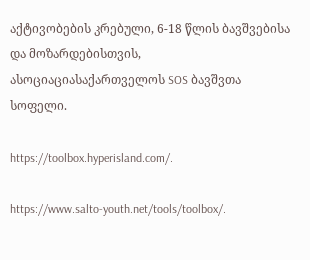აქტივობების კრებული, 6-18 წლის ბავშვებისა და მოზარდებისთვის, ასოციაციასაქართველოს SOS ბავშვთა სოფელი.

https://toolbox.hyperisland.com/.

https://www.salto-youth.net/tools/toolbox/.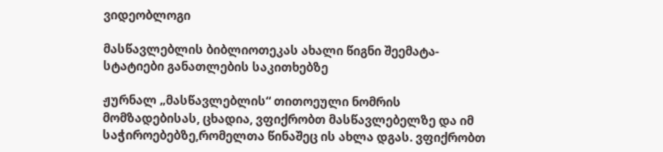ვიდეობლოგი

მასწავლებლის ბიბლიოთეკას ახალი წიგნი შეემატა- სტატიები განათლების საკითხებზე

ჟურნალ „მასწავლებლის“ თითოეული ნომრის მომზადებისას, ცხადია, ვფიქრობთ მასწავლებელზე და იმ საჭიროებებზე,რომელთა წინაშეც ის ახლა დგას. ვფიქრობთ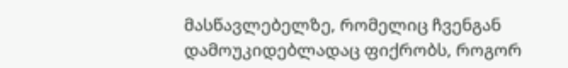მასწავლებელზე, რომელიც ჩვენგან დამოუკიდებლადაც ფიქრობს, როგორ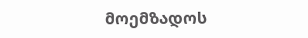მოემზადოს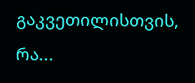გაკვეთილისთვის, რა...